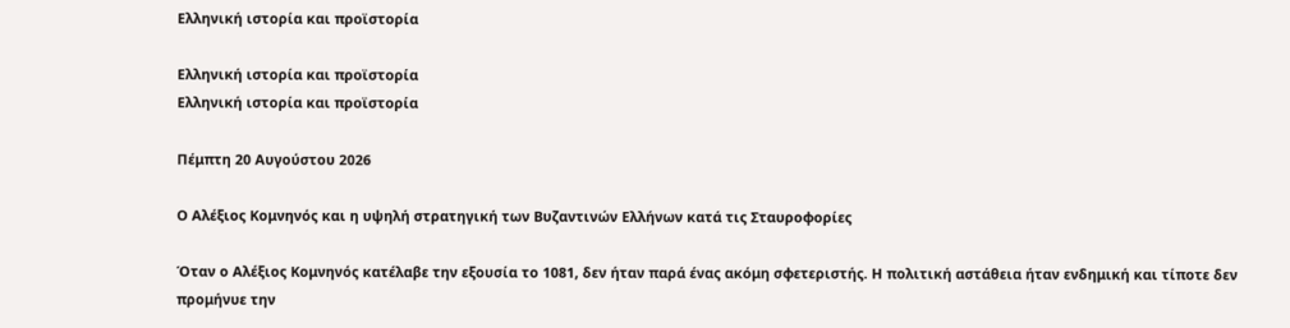Ελληνική ιστορία και προϊστορία

Ελληνική ιστορία και προϊστορία
Ελληνική ιστορία και προϊστορία

Πέμπτη 20 Αυγούστου 2026

Ο Αλέξιος Κομνηνός και η υψηλή στρατηγική των Βυζαντινών Ελλήνων κατά τις Σταυροφορίες

Όταν ο Αλέξιος Κομνηνός κατέλαβε την εξουσία το 1081, δεν ήταν παρά ένας ακόμη σφετεριστής. Η πολιτική αστάθεια ήταν ενδημική και τίποτε δεν προμήνυε την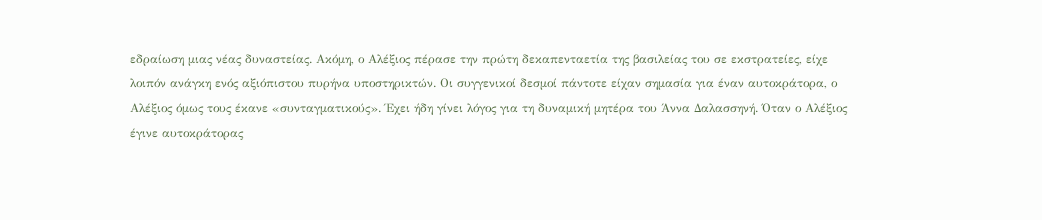εδραίωση μιας νέας δυναστείας. Ακόμη, ο Αλέξιος πέρασε την πρώτη δεκαπενταετία της βασιλείας του σε εκστρατείες, είχε λοιπόν ανάγκη ενός αξιόπιστου πυρήνα υποστηρικτών. Οι συγγενικοί δεσμοί πάντοτε είχαν σημασία για έναν αυτοκράτορα, ο Αλέξιος όμως τους έκανε «συνταγματικούς». Έχει ήδη γίνει λόγος για τη δυναμική μητέρα του Άννα Δαλασσηνή. Όταν ο Αλέξιος έγινε αυτοκράτορας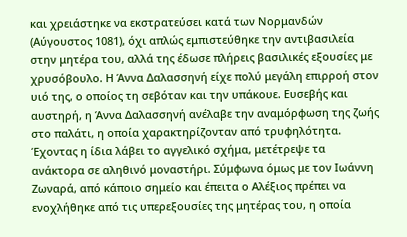και χρειάστηκε να εκστρατεύσει κατά των Νορμανδών (Αύγουστος 1081), όχι απλώς εμπιστεύθηκε την αντιβασιλεία στην μητέρα του, αλλά της έδωσε πλήρεις βασιλικές εξουσίες με χρυσόβουλο. Η Άννα Δαλασσηνή είχε πολύ μεγάλη επιρροή στον υιό της, ο οποίος τη σεβόταν και την υπάκουε. Ευσεβής και αυστηρή, η Άννα Δαλασσηνή ανέλαβε την αναμόρφωση της ζωής στο παλάτι, η οποία χαρακτηρίζονταν από τρυφηλότητα. Έχοντας η ίδια λάβει το αγγελικό σχήμα, μετέτρεψε τα ανάκτορα σε αληθινό μοναστήρι. Σύμφωνα όμως με τον Ιωάννη Ζωναρά, από κάποιο σημείο και έπειτα ο Αλέξιος πρέπει να ενοχλήθηκε από τις υπερεξουσίες της μητέρας του, η οποία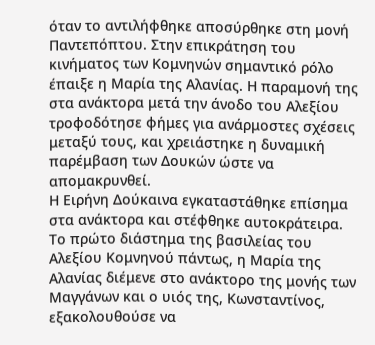όταν το αντιλήφθηκε αποσύρθηκε στη μονή Παντεπόπτου. Στην επικράτηση του κινήματος των Κομνηνών σημαντικό ρόλο έπαιξε η Μαρία της Αλανίας. Η παραμονή της στα ανάκτορα μετά την άνοδο του Αλεξίου τροφοδότησε φήμες για ανάρμοστες σχέσεις μεταξύ τους, και χρειάστηκε η δυναμική παρέμβαση των Δουκών ώστε να απομακρυνθεί.
Η Ειρήνη Δούκαινα εγκαταστάθηκε επίσημα στα ανάκτορα και στέφθηκε αυτοκράτειρα. Το πρώτο διάστημα της βασιλείας του Αλεξίου Κομνηνού πάντως, η Μαρία της Αλανίας διέμενε στο ανάκτορο της μονής των Μαγγάνων και ο υιός της, Κωνσταντίνος, εξακολουθούσε να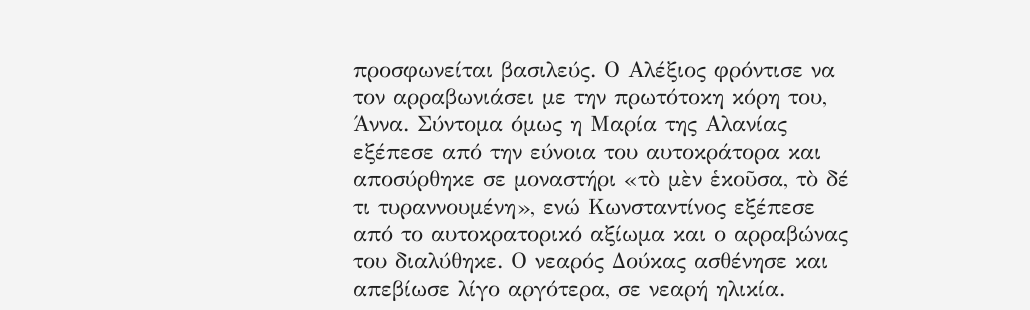προσφωνείται βασιλεύς. Ο Αλέξιος φρόντισε να τον αρραβωνιάσει με την πρωτότοκη κόρη του, Άννα. Σύντομα όμως η Μαρία της Αλανίας εξέπεσε από την εύνοια του αυτοκράτορα και αποσύρθηκε σε μοναστήρι «τὸ μὲν ἑκοῦσα, τὸ δέ τι τυραννουμένη», ενώ Κωνσταντίνος εξέπεσε από το αυτοκρατορικό αξίωμα και ο αρραβώνας του διαλύθηκε. Ο νεαρός Δούκας ασθένησε και απεβίωσε λίγο αργότερα, σε νεαρή ηλικία.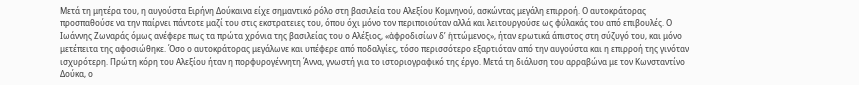Μετά τη μητέρα του, η αυγούστα Ειρήνη Δούκαινα είχε σημαντικό ρόλο στη βασιλεία του Αλεξίου Κομνηνού, ασκώντας μεγάλη επιρροή. Ο αυτοκράτορας προσπαθούσε να την παίρνει πάντοτε μαζί του στις εκστρατειες του, όπου όχι μόνo τον περιποιούταν αλλά και λειτουργούσε ως φύλακάς του από επιβουλές. Ο Ιωάννης Ζωναράς όμως ανέφερε πως τα πρώτα χρόνια της βασιλείας του ο Αλέξιος, «ἀφροδισίων δ’ ἡττώμενος», ήταν ερωτικά άπιστος στη σύζυγό του, και μόνο μετέπειτα της αφοσιώθηκε. Όσο ο αυτοκράτορας μεγάλωνε και υπέφερε από ποδαλγίες, τόσο περισσότερο εξαρτιόταν από την αυγούστα και η επιρροή της γινόταν ισχυρότερη. Πρώτη κόρη του Αλεξίου ήταν η πορφυρογέννητη Άννα, γνωστή για το ιστοριογραφικό της έργο. Μετά τη διάλυση του αρραβώνα με τον Κωνσταντίνο Δούκα, ο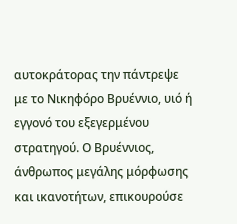αυτοκράτορας την πάντρεψε με το Νικηφόρο Βρυέννιο, υιό ή εγγονό του εξεγερμένου στρατηγού. Ο Βρυέννιος, άνθρωπος μεγάλης μόρφωσης και ικανοτήτων, επικουρούσε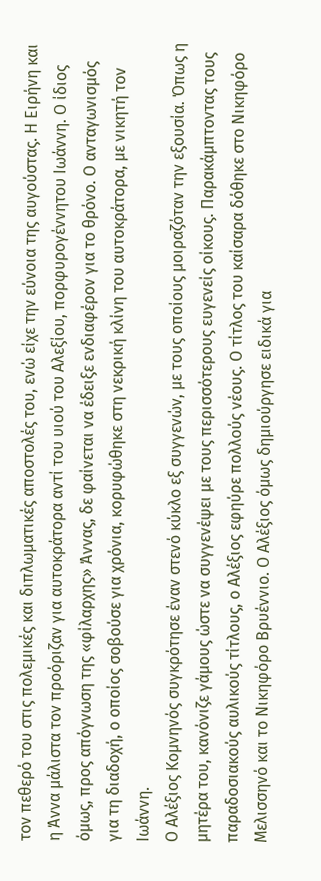τον πεθερό του στις πολεμικές και διπλωματικές αποστολές του, ενώ είχε την εύνοια της αυγούστας. Η Ειρήνη και η Άννα μάλιστα τον προόριζαν για αυτοκράτορα αντί του υιού του Αλεξίου, πορφυρογέννητου Ιωάννη. Ο ίδιος όμως, προς απόγνωση της «φίλαρχης» Άννας, δε φαίνεται να έδειξε ενδιαφέρον για το θρόνο. Ο ανταγωνισμός για τη διαδοχή, ο οποίος σοβούσε για χρόνια, κορυφώθηκε στη νεκρική κλίνη του αυτοκράτορα, με νικητή τον Ιωάννη.
Ο Αλέξιος Κομνηνός συγκρότησε έναν στενό κύκλο εξ συγγενών, με τους οποίους μοιραζόταν την εξουσία. Όπως η μητέρα του, κανόνιζε γάμους ώστε να συγγενέψει με τους περισσότερους ευγενείς οίκους. Παρακάμπτοντας τους παραδοσιακούς αυλικούς τίτλους, ο Αλέξιος εφηύρε πολλούς νέους. Ο τίτλος του καίσαρα δόθηκε στο Νικηφόρο Μελισσηνό και το Νικηφόρο Βρυέννιο. Ο Αλέξιος όμως δημιούργησε ειδικά για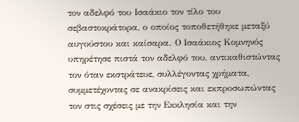τον αδελφό του Ισαάκιο τον τίλο του σεβαστοκράτορα, ο οποίος τοποθετήθηκε μεταξύ αυγούστου και καίσαρα. Ο Ισαάκιος Κομνηνός υπηρέτησε πιστά τον αδελφό του, αντικαθιστώντας τον όταν εκστράτευε, συλλέγοντας χρήματα, συμμετέχοντας σε ανακρίσεις και εκπροσωπώντας τον στις σχέσεις με την Εκκλησία και την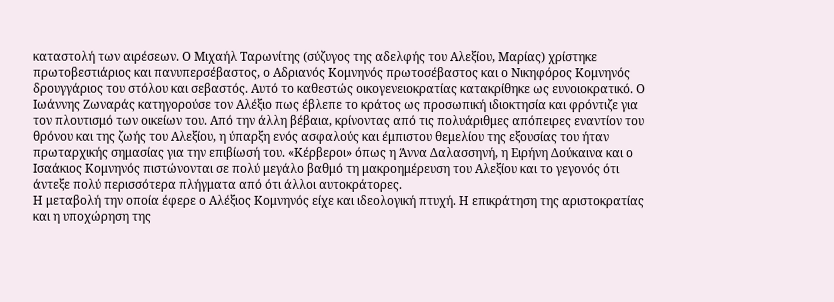καταστολή των αιρέσεων. Ο Μιχαήλ Ταρωνίτης (σύζυγος της αδελφής του Αλεξίου, Μαρίας) χρίστηκε πρωτοβεστιάριος και πανυπερσέβαστος, ο Αδριανός Κομνηνός πρωτοσέβαστος και ο Νικηφόρος Κομνηνός δρουγγάριος του στόλου και σεβαστός. Αυτό το καθεστώς οικογενειοκρατίας κατακρίθηκε ως ευνοιοκρατικό. Ο Ιωάννης Ζωναράς κατηγορούσε τον Αλέξιο πως έβλεπε το κράτος ως προσωπική ιδιοκτησία και φρόντιζε για τον πλουτισμό των οικείων του. Από την άλλη βέβαια, κρίνοντας από τις πολυάριθμες απόπειρες εναντίον του θρόνου και της ζωής του Αλεξίου, η ύπαρξη ενός ασφαλούς και έμπιστου θεμελίου της εξουσίας του ήταν πρωταρχικής σημασίας για την επιβίωσή του. «Κέρβεροι» όπως η Άννα Δαλασσηνή, η Ειρήνη Δούκαινα και ο Ισαάκιος Κομνηνός πιστώνονται σε πολύ μεγάλο βαθμό τη μακροημέρευση του Αλεξίου και το γεγονός ότι άντεξε πολύ περισσότερα πλήγματα από ότι άλλοι αυτοκράτορες.
Η μεταβολή την οποία έφερε ο Αλέξιος Κομνηνός είχε και ιδεολογική πτυχή. Η επικράτηση της αριστοκρατίας και η υποχώρηση της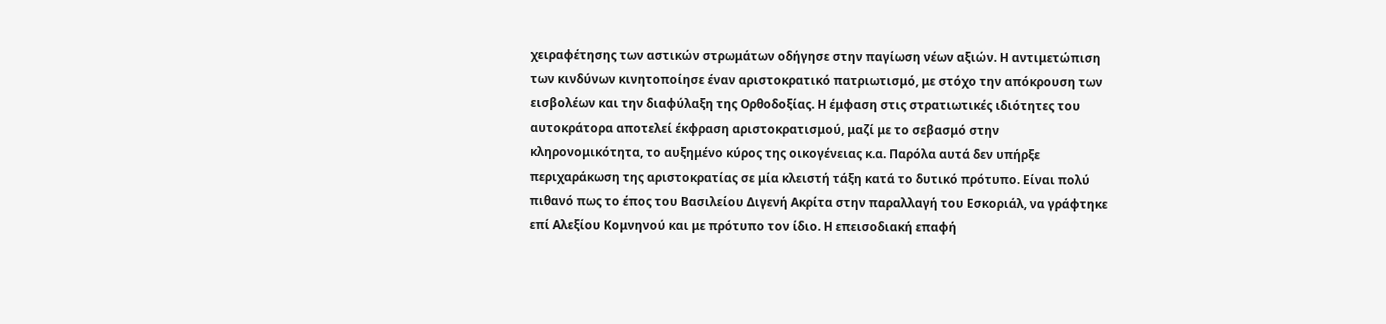χειραφέτησης των αστικών στρωμάτων οδήγησε στην παγίωση νέων αξιών. Η αντιμετώπιση των κινδύνων κινητοποίησε έναν αριστοκρατικό πατριωτισμό, με στόχο την απόκρουση των εισβολέων και την διαφύλαξη της Ορθοδοξίας. Η έμφαση στις στρατιωτικές ιδιότητες του αυτοκράτορα αποτελεί έκφραση αριστοκρατισμού, μαζί με το σεβασμό στην κληρονομικότητα, το αυξημένο κύρος της οικογένειας κ.α. Παρόλα αυτά δεν υπήρξε περιχαράκωση της αριστοκρατίας σε μία κλειστή τάξη κατά το δυτικό πρότυπο. Είναι πολύ πιθανό πως το έπος του Βασιλείου Διγενή Ακρίτα στην παραλλαγή του Εσκοριάλ, να γράφτηκε επί Αλεξίου Κομνηνού και με πρότυπο τον ίδιο. Η επεισοδιακή επαφή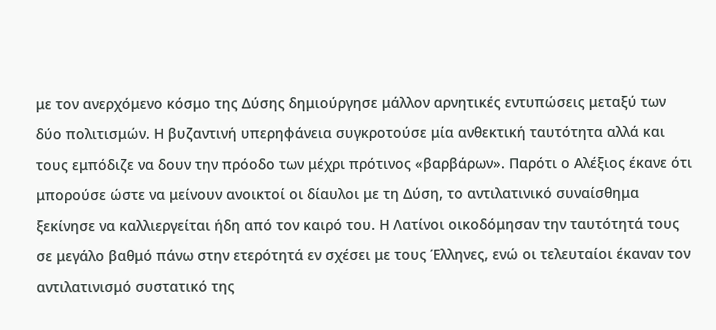με τον ανερχόμενο κόσμο της Δύσης δημιούργησε μάλλον αρνητικές εντυπώσεις μεταξύ των δύο πολιτισμών. Η βυζαντινή υπερηφάνεια συγκροτούσε μία ανθεκτική ταυτότητα αλλά και τους εμπόδιζε να δουν την πρόοδο των μέχρι πρότινος «βαρβάρων». Παρότι ο Αλέξιος έκανε ότι μπορούσε ώστε να μείνουν ανοικτοί οι δίαυλοι με τη Δύση, το αντιλατινικό συναίσθημα ξεκίνησε να καλλιεργείται ήδη από τον καιρό του. Η Λατίνοι οικοδόμησαν την ταυτότητά τους σε μεγάλο βαθμό πάνω στην ετερότητά εν σχέσει με τους Έλληνες, ενώ οι τελευταίοι έκαναν τον αντιλατινισμό συστατικό της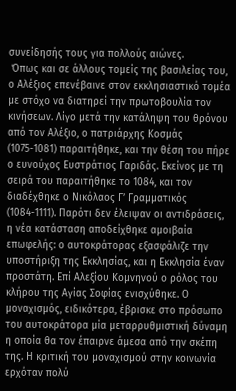συνείδησής τους για πολλούς αιώνες.
 Όπως και σε άλλους τομείς της βασιλείας του, ο Αλέξιος επενέβαινε στον εκκλησιαστικό τομέα με στόχο να διατηρεί την πρωτοβουλία τον κινήσεων. Λίγο μετά την κατάληψη του θρόνου από τον Αλέξιο, ο πατριάρχης Κοσμάς (1075-1081) παραιτήθηκε, και την θέση του πήρε ο ευνούχος Ευστράτιος Γαριδάς. Εκείνος με τη σειρά του παραιτήθηκε το 1084, και τον διαδέχθηκε ο Νικόλαος Γ’ Γραμματικός (1084-1111). Παρότι δεν έλειψαν οι αντιδράσεις, η νέα κατάσταση αποδείχθηκε αμοιβαία επωφελής: ο αυτοκράτορας εξασφάλιζε την υποστήριξη της Εκκλησίας, και η Εκκλησία έναν προστάτη. Επί Αλεξίου Κομνηνού ο ρόλος του κλήρου της Αγίας Σοφίας ενισχύθηκε. Ο μοναχισμός, ειδικότερα, έβρισκε στο πρόσωπο του αυτοκράτορα μία μεταρρυθμιστική δύναμη η οποία θα τον έπαιρνε άμεσα από την σκέπη της. Η κριτική του μοναχισμού στην κοινωνία ερχόταν πολύ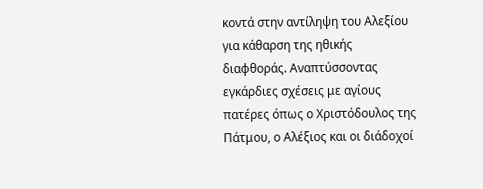κοντά στην αντίληψη του Αλεξίου για κάθαρση της ηθικής διαφθοράς. Αναπτύσσοντας εγκάρδιες σχέσεις με αγίους πατέρες όπως ο Χριστόδουλος της Πάτμου, ο Αλέξιος και οι διάδοχοί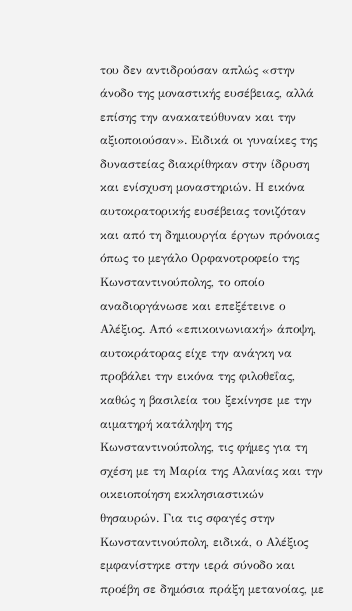του δεν αντιδρούσαν απλώς «στην άνοδο της μοναστικής ευσέβειας, αλλά επίσης την ανακατεύθυναν και την αξιοποιούσαν». Ειδικά οι γυναίκες της δυναστείας διακρίθηκαν στην ίδρυση και ενίσχυση μοναστηριών. Η εικόνα αυτοκρατορικής ευσέβειας τονιζόταν και από τη δημιουργία έργων πρόνοιας όπως το μεγάλο Ορφανοτροφείο της Κωνσταντινούπολης, το οποίο αναδιοργάνωσε και επεξέτεινε ο Αλέξιος. Από «επικοινωνιακή» άποψη, αυτοκράτορας είχε την ανάγκη να προβάλει την εικόνα της φιλοθεΐας, καθώς η βασιλεία του ξεκίνησε με την αιματηρή κατάληψη της Κωνσταντινούπολης, τις φήμες για τη σχέση με τη Μαρία της Αλανίας και την οικειοποίηση εκκλησιαστικών θησαυρών. Για τις σφαγές στην Κωνσταντινούπολη, ειδικά, ο Αλέξιος εμφανίστηκε στην ιερά σύνοδο και προέβη σε δημόσια πράξη μετανοίας, με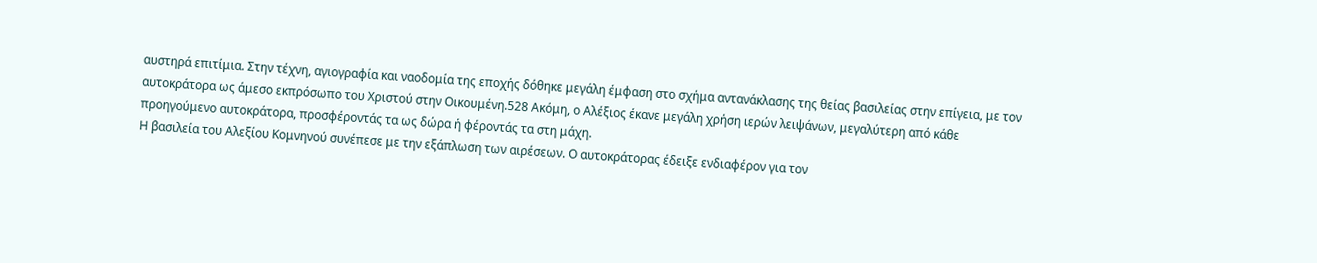αυστηρά επιτίμια. Στην τέχνη, αγιογραφία και ναοδομία της εποχής δόθηκε μεγάλη έμφαση στο σχήμα αντανάκλασης της θείας βασιλείας στην επίγεια, με τον αυτοκράτορα ως άμεσο εκπρόσωπο του Χριστού στην Οικουμένη.528 Ακόμη, ο Αλέξιος έκανε μεγάλη χρήση ιερών λειψάνων, μεγαλύτερη από κάθε προηγούμενο αυτοκράτορα, προσφέροντάς τα ως δώρα ή φέροντάς τα στη μάχη.
Η βασιλεία του Αλεξίου Κομνηνού συνέπεσε με την εξάπλωση των αιρέσεων. Ο αυτοκράτορας έδειξε ενδιαφέρον για τον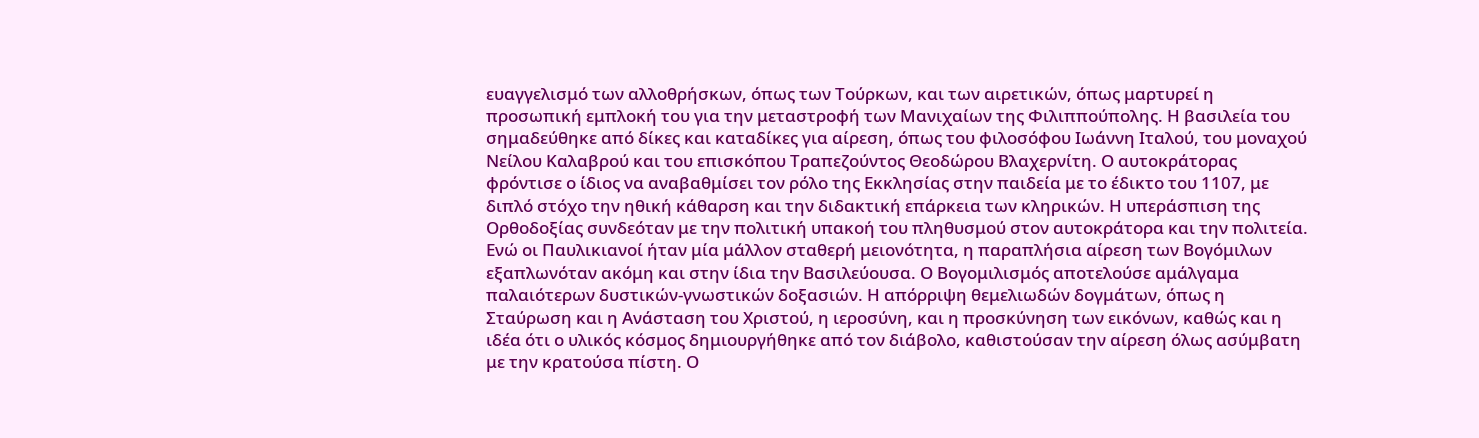ευαγγελισμό των αλλοθρήσκων, όπως των Τούρκων, και των αιρετικών, όπως μαρτυρεί η προσωπική εμπλοκή του για την μεταστροφή των Μανιχαίων της Φιλιππούπολης. Η βασιλεία του σημαδεύθηκε από δίκες και καταδίκες για αίρεση, όπως του φιλοσόφου Ιωάννη Ιταλού, του μοναχού Νείλου Καλαβρού και του επισκόπου Τραπεζούντος Θεοδώρου Βλαχερνίτη. Ο αυτοκράτορας φρόντισε ο ίδιος να αναβαθμίσει τον ρόλο της Εκκλησίας στην παιδεία με το έδικτο του 1107, με διπλό στόχο την ηθική κάθαρση και την διδακτική επάρκεια των κληρικών. Η υπεράσπιση της Ορθοδοξίας συνδεόταν με την πολιτική υπακοή του πληθυσμού στον αυτοκράτορα και την πολιτεία. Ενώ οι Παυλικιανοί ήταν μία μάλλον σταθερή μειονότητα, η παραπλήσια αίρεση των Βογόμιλων εξαπλωνόταν ακόμη και στην ίδια την Βασιλεύουσα. Ο Βογομιλισμός αποτελούσε αμάλγαμα παλαιότερων δυστικών-γνωστικών δοξασιών. Η απόρριψη θεμελιωδών δογμάτων, όπως η Σταύρωση και η Ανάσταση του Χριστού, η ιεροσύνη, και η προσκύνηση των εικόνων, καθώς και η ιδέα ότι ο υλικός κόσμος δημιουργήθηκε από τον διάβολο, καθιστούσαν την αίρεση όλως ασύμβατη με την κρατούσα πίστη. Ο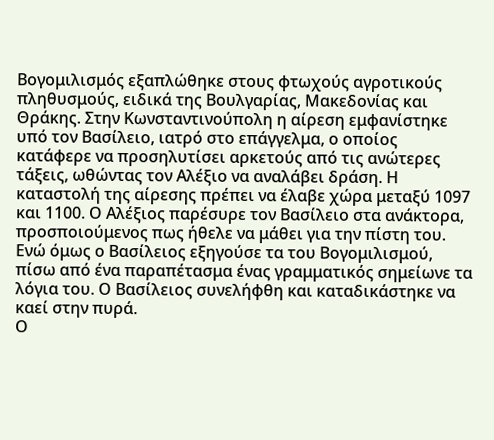Βογομιλισμός εξαπλώθηκε στους φτωχούς αγροτικούς πληθυσμούς, ειδικά της Βουλγαρίας, Μακεδονίας και Θράκης. Στην Κωνσταντινούπολη η αίρεση εμφανίστηκε υπό τον Βασίλειο, ιατρό στο επάγγελμα, ο οποίος κατάφερε να προσηλυτίσει αρκετούς από τις ανώτερες τάξεις, ωθώντας τον Αλέξιο να αναλάβει δράση. Η καταστολή της αίρεσης πρέπει να έλαβε χώρα μεταξύ 1097 και 1100. Ο Αλέξιος παρέσυρε τον Βασίλειο στα ανάκτορα, προσποιούμενος πως ήθελε να μάθει για την πίστη του. Ενώ όμως ο Βασίλειος εξηγούσε τα του Βογομιλισμού, πίσω από ένα παραπέτασμα ένας γραμματικός σημείωνε τα λόγια του. Ο Βασίλειος συνελήφθη και καταδικάστηκε να καεί στην πυρά.
Ο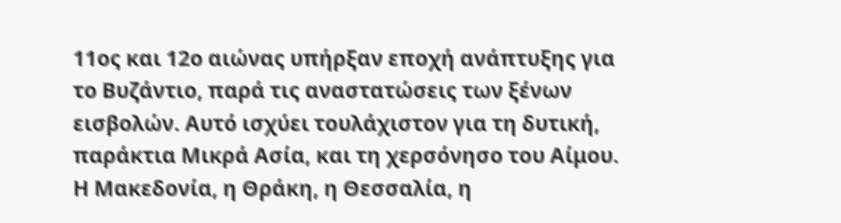11ος και 12ο αιώνας υπήρξαν εποχή ανάπτυξης για το Βυζάντιο, παρά τις αναστατώσεις των ξένων εισβολών. Αυτό ισχύει τουλάχιστον για τη δυτική, παράκτια Μικρά Ασία, και τη χερσόνησο του Αίμου. Η Μακεδονία, η Θράκη, η Θεσσαλία, η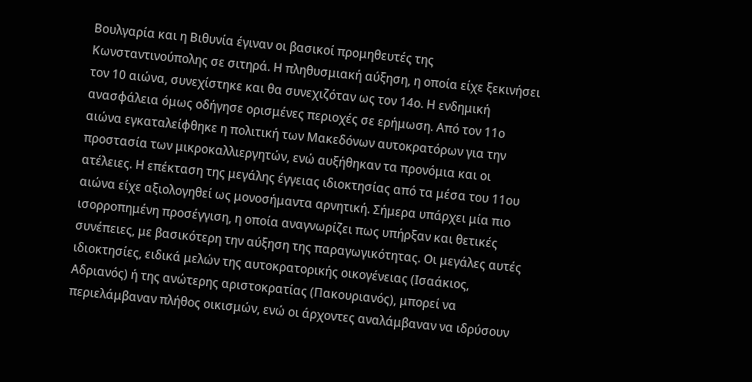Βουλγαρία και η Βιθυνία έγιναν οι βασικοί προμηθευτές της Κωνσταντινούπολης σε σιτηρά. Η πληθυσμιακή αύξηση, η οποία είχε ξεκινήσει τον 10 αιώνα, συνεχίστηκε και θα συνεχιζόταν ως τον 14ο. Η ενδημική ανασφάλεια όμως οδήγησε ορισμένες περιοχές σε ερήμωση. Από τον 11ο αιώνα εγκαταλείφθηκε η πολιτική των Μακεδόνων αυτοκρατόρων για την προστασία των μικροκαλλιεργητών, ενώ αυξήθηκαν τα προνόμια και οι ατέλειες. Η επέκταση της μεγάλης έγγειας ιδιοκτησίας από τα μέσα του 11ου αιώνα είχε αξιολογηθεί ως μονοσήμαντα αρνητική. Σήμερα υπάρχει μία πιο ισορροπημένη προσέγγιση, η οποία αναγνωρίζει πως υπήρξαν και θετικές συνέπειες, με βασικότερη την αύξηση της παραγωγικότητας. Οι μεγάλες αυτές ιδιοκτησίες, ειδικά μελών της αυτοκρατορικής οικογένειας (Ισαάκιος, Αδριανός) ή της ανώτερης αριστοκρατίας (Πακουριανός), μπορεί να περιελάμβαναν πλήθος οικισμών, ενώ οι άρχοντες αναλάμβαναν να ιδρύσουν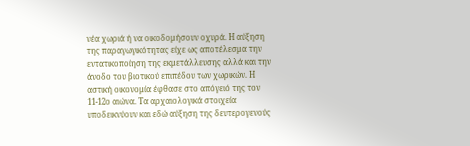νέα χωριά ή να οικοδομήσουν οχυρά. Η αύξηση της παραγωγικότητας είχε ως αποτέλεσμα την εντατικοποίηση της εκμετάλλευσης αλλά και την άνοδο του βιοτικού επιπέδου των χωρικών. Η αστική οικονομία έφθασε στο απόγειό της τον 11-12ο αιώνα. Τα αρχαιολογικά στοιχεία υποδεικνύουν και εδώ αύξηση της δευτερογενούς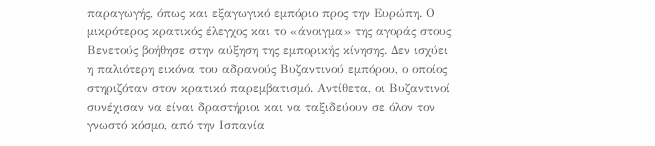παραγωγής, όπως και εξαγωγικό εμπόριο προς την Ευρώπη. Ο μικρότερος κρατικός έλεγχος και το «άνοιγμα» της αγοράς στους Βενετούς βοήθησε στην αύξηση της εμπορικής κίνησης. Δεν ισχύει η παλιότερη εικόνα του αδρανούς Βυζαντινού εμπόρου, ο οποίος στηριζόταν στον κρατικό παρεμβατισμό. Αντίθετα, οι Βυζαντινοί συνέχισαν να είναι δραστήριοι και να ταξιδεύουν σε όλον τον γνωστό κόσμο, από την Ισπανία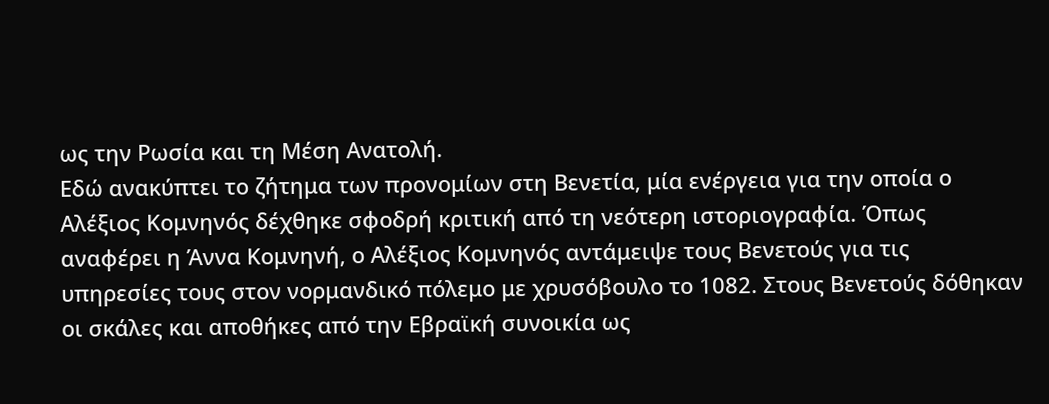ως την Ρωσία και τη Μέση Ανατολή.
Εδώ ανακύπτει το ζήτημα των προνομίων στη Βενετία, μία ενέργεια για την οποία ο Αλέξιος Κομνηνός δέχθηκε σφοδρή κριτική από τη νεότερη ιστοριογραφία. Όπως αναφέρει η Άννα Κομνηνή, ο Αλέξιος Κομνηνός αντάμειψε τους Bενετούς για τις υπηρεσίες τους στον νορμανδικό πόλεμο με χρυσόβουλο το 1082. Στους Βενετούς δόθηκαν οι σκάλες και αποθήκες από την Εβραϊκή συνοικία ως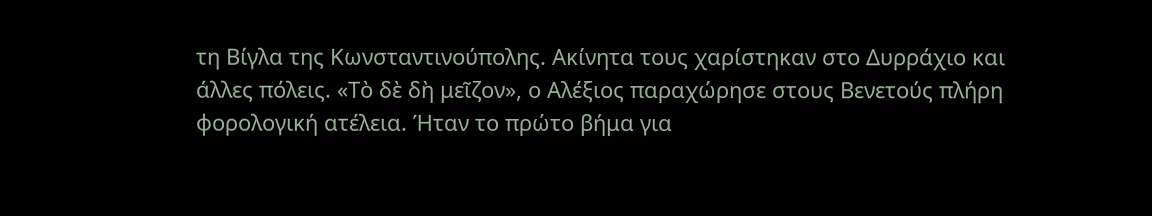τη Βίγλα της Κωνσταντινούπολης. Ακίνητα τους χαρίστηκαν στο Δυρράχιο και άλλες πόλεις. «Τὸ δὲ δὴ μεῖζον», ο Αλέξιος παραχώρησε στους Βενετούς πλήρη φορολογική ατέλεια. Ήταν το πρώτο βήμα για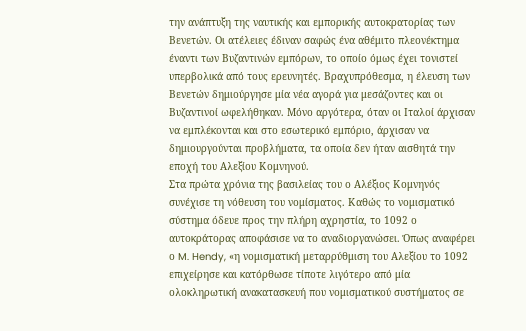την ανάπτυξη της ναυτικής και εμπορικής αυτοκρατορίας των Βενετών. Οι ατέλειες έδιναν σαφώς ένα αθέμιτο πλεονέκτημα έναντι των Βυζαντινών εμπόρων, το οποίο όμως έχει τονιστεί υπερβολικά από τους ερευνητές. Βραχυπρόθεσμα, η έλευση των Βενετών δημιούργησε μία νέα αγορά για μεσάζοντες και οι Βυζαντινοί ωφελήθηκαν. Μόνο αργότερα, όταν οι Ιταλοί άρχισαν να εμπλέκονται και στο εσωτερικό εμπόριο, άρχισαν να δημιουργούνται προβλήματα, τα οποία δεν ήταν αισθητά την εποχή του Αλεξίου Κομνηνού.
Στα πρώτα χρόνια της βασιλείας του ο Αλέξιος Κομνηνός συνέχισε τη νόθευση του νομίσματος. Καθώς το νομισματικό σύστημα όδευε προς την πλήρη αχρηστία, το 1092 ο αυτοκράτορας αποφάσισε να το αναδιοργανώσει. Όπως αναφέρει ο M. Hendy, «η νομισματική μεταρρύθμιση του Αλεξίου το 1092 επιχείρησε και κατόρθωσε τίποτε λιγότερο από μία ολοκληρωτική ανακατασκευή που νομισματικού συστήματος σε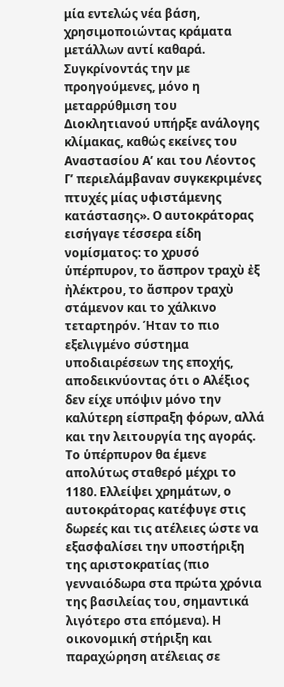μία εντελώς νέα βάση, χρησιμοποιώντας κράματα μετάλλων αντί καθαρά. Συγκρίνοντάς την με προηγούμενες, μόνο η μεταρρύθμιση του Διοκλητιανού υπήρξε ανάλογης κλίμακας, καθώς εκείνες του Αναστασίου Α’ και του Λέοντος Γ’ περιελάμβαναν συγκεκριμένες πτυχές μίας υφιστάμενης κατάστασης». Ο αυτοκράτορας εισήγαγε τέσσερα είδη νομίσματος: το χρυσό ὑπέρπυρον, το ἄσπρον τραχὺ ἐξ ἠλέκτρου, το ἄσπρον τραχὺ στάμενον και το χάλκινο τεταρτηρόν. Ήταν το πιο εξελιγμένο σύστημα υποδιαιρέσεων της εποχής, αποδεικνύοντας ότι ο Αλέξιος δεν είχε υπόψιν μόνο την καλύτερη είσπραξη φόρων, αλλά και την λειτουργία της αγοράς. Το ὑπέρπυρον θα έμενε απολύτως σταθερό μέχρι το 1180. Ελλείψει χρημάτων, ο αυτοκράτορας κατέφυγε στις δωρεές και τις ατέλειες ώστε να εξασφαλίσει την υποστήριξη της αριστοκρατίας (πιο γενναιόδωρα στα πρώτα χρόνια της βασιλείας του, σημαντικά λιγότερο στα επόμενα). Η οικονομική στήριξη και παραχώρηση ατέλειας σε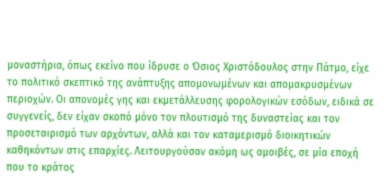μοναστήρια, όπως εκείνο που ίδρυσε ο Όσιος Χριστόδουλος στην Πάτμο, είχε το πολιτικό σκεπτικό της ανάπτυξης απομονωμένων και απομακρυσμένων περιοχών. Οι απονομές γης και εκμετάλλευσης φορολογικών εσόδων, ειδικά σε συγγενείς, δεν είχαν σκοπό μόνο τον πλουτισμό της δυναστείας και τον προσεταιρισμό των αρχόντων, αλλά και τον καταμερισμό διοικητικών καθηκόντων στις επαρχίες. Λειτουργούσαν ακόμη ως αμοιβές, σε μία εποχή που το κράτος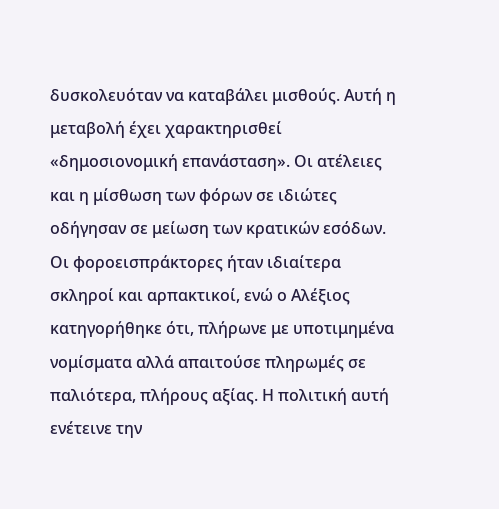δυσκολευόταν να καταβάλει μισθούς. Αυτή η μεταβολή έχει χαρακτηρισθεί «δημοσιονομική επανάσταση». Οι ατέλειες και η μίσθωση των φόρων σε ιδιώτες οδήγησαν σε μείωση των κρατικών εσόδων. Οι φοροεισπράκτορες ήταν ιδιαίτερα σκληροί και αρπακτικοί, ενώ ο Αλέξιος κατηγορήθηκε ότι, πλήρωνε με υποτιμημένα νομίσματα αλλά απαιτούσε πληρωμές σε παλιότερα, πλήρους αξίας. Η πολιτική αυτή ενέτεινε την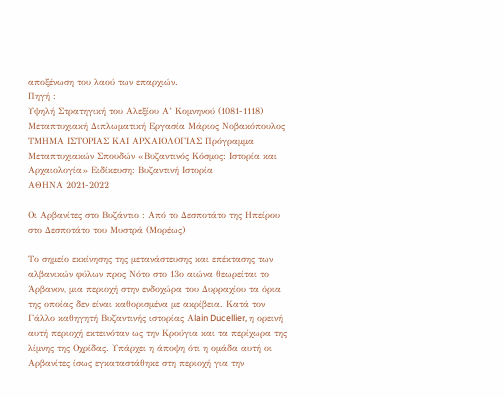αποξένωση του λαού των επαρχιών.
Πηγή :
Υψηλή Στρατηγική του Αλεξίου Α’ Κομνηνού (1081-1118) Μεταπτυχιακή Διπλωματική Εργασία Μάριος Νοβακόπουλος
ΤΜΗΜΑ ΙΣΤΟΡΙΑΣ ΚΑΙ ΑΡΧΑΙΟΛΟΓΙΑΣ Πρόγραμμα Μεταπτυχιακών Σπουδών «Βυζαντινός Κόσμος: Ιστορία και Αρχαιολογία» Ειδίκευση: Βυζαντινή Ιστορία
ΑΘΗΝΑ 2021-2022

Οι Αρβανίτες στο Βυζάντιο : Από το Δεσποτάτο της Ηπείρου στο Δεσποτάτο του Μυστρά (Μορέως)

Το σημείο εκκίνησης της μετανάστευσης και επέκτασης των αλβανικών φύλων προς Νότο στο 13ο αιώνα θεωρείται το Άρβανον, μια περιοχή στην ενδοχώρα του Δυρραχίου τα όρια της οποίας δεν είναι καθορισμένα με ακρίβεια. Κατά τον Γάλλο καθηγητή Βυζαντινής ιστορίας Αlain Ducellier, η ορεινή αυτή περιοχή εκτεινόταν ως την Κρούγια και τα περίχωρα της λίμνης της Οχρίδας. Υπάρχει η άποψη ότι η ομάδα αυτή οι Αρβανίτες ίσως εγκαταστάθηκε στη περιοχή για την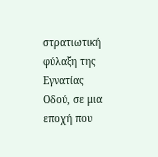στρατιωτική φύλαξη της Εγνατίας Οδού, σε μια εποχή που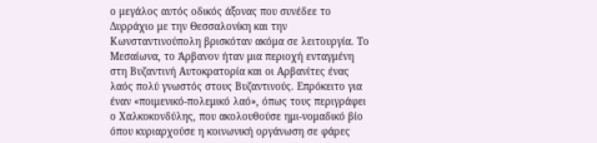ο μεγάλος αυτός οδικός άξονας που συνέδεε το Δυρράχιο με την Θεσσαλονίκη και την Κωνσταντινούπολη βρισκόταν ακόμα σε λειτουργία. Το Μεσαίωνα, το Άρβανον ήταν μια περιοχή ενταγμένη στη Βυζαντινή Αυτοκρατορία και οι Αρβανίτες ένας λαός πολύ γνωστός στους Βυζαντινούς. Επρόκειτο για έναν «ποιμενικό-πολεμικό λαό», όπως τους περιγράφει ο Χαλκοκονδύλης, που ακολουθούσε ημι-νομαδικό βίο όπου κυριαρχούσε η κοινωνική οργάνωση σε φάρες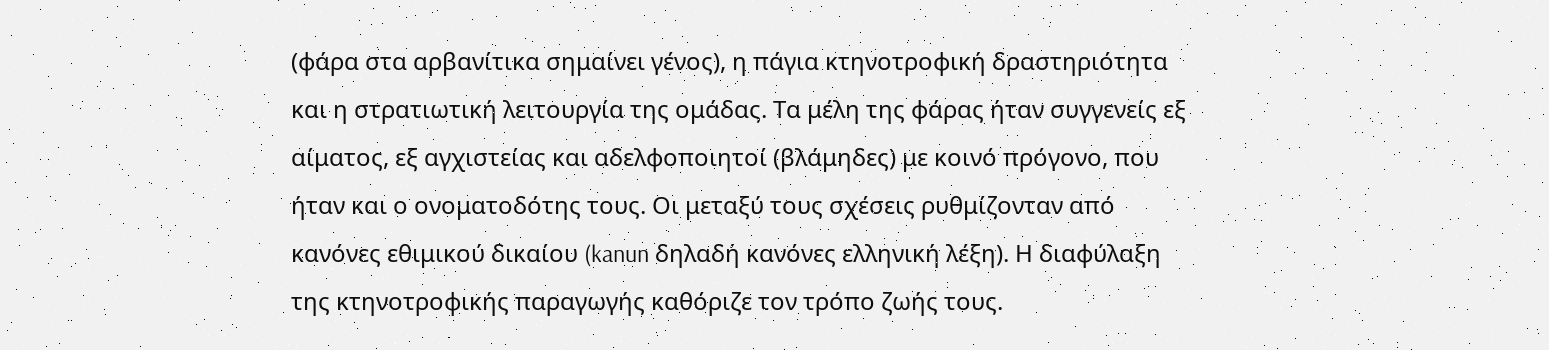(φάρα στα αρβανίτικα σημαίνει γένος), η πάγια κτηνοτροφική δραστηριότητα και η στρατιωτική λειτουργία της ομάδας. Τα μέλη της φάρας ήταν συγγενείς εξ αίματος, εξ αγχιστείας και αδελφοποιητοί (βλάμηδες) με κοινό πρόγονο, που ήταν και ο ονοματοδότης τους. Οι μεταξύ τους σχέσεις ρυθμίζονταν από κανόνες εθιμικού δικαίου (kanun δηλαδή κανόνες ελληνική λέξη). Η διαφύλαξη της κτηνοτροφικής παραγωγής καθόριζε τον τρόπο ζωής τους.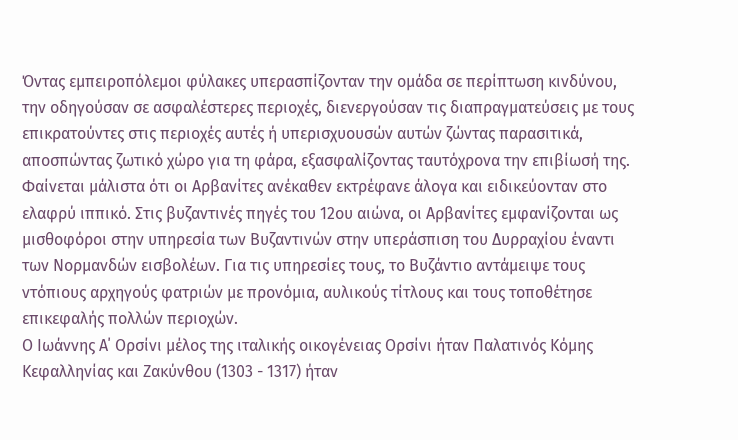Όντας εμπειροπόλεμοι φύλακες υπερασπίζονταν την ομάδα σε περίπτωση κινδύνου, την οδηγούσαν σε ασφαλέστερες περιοχές, διενεργούσαν τις διαπραγματεύσεις με τους επικρατούντες στις περιοχές αυτές ή υπερισχυουσών αυτών ζώντας παρασιτικά, αποσπώντας ζωτικό χώρο για τη φάρα, εξασφαλίζοντας ταυτόχρονα την επιβίωσή της. Φαίνεται μάλιστα ότι οι Αρβανίτες ανέκαθεν εκτρέφανε άλογα και ειδικεύονταν στο ελαφρύ ιππικό. Στις βυζαντινές πηγές του 12ου αιώνα, οι Αρβανίτες εμφανίζονται ως μισθοφόροι στην υπηρεσία των Βυζαντινών στην υπεράσπιση του Δυρραχίου έναντι των Νορμανδών εισβολέων. Για τις υπηρεσίες τους, το Βυζάντιο αντάμειψε τους ντόπιους αρχηγούς φατριών με προνόμια, αυλικούς τίτλους και τους τοποθέτησε επικεφαλής πολλών περιοχών.
Ο Ιωάννης Α΄ Ορσίνι μέλος της ιταλικής οικογένειας Ορσίνι ήταν Παλατινός Κόμης Κεφαλληνίας και Ζακύνθου (1303 - 1317) ήταν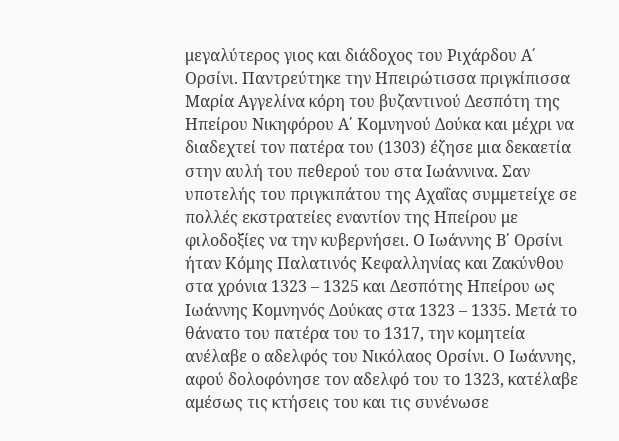μεγαλύτερος γιος και διάδοχος του Ριχάρδου Α΄ Ορσίνι. Παντρεύτηκε την Ηπειρώτισσα πριγκίπισσα Μαρία Αγγελίνα κόρη του βυζαντινού Δεσπότη της Ηπείρου Νικηφόρου Α΄ Κομνηνού Δούκα και μέχρι να διαδεχτεί τον πατέρα του (1303) έζησε μια δεκαετία στην αυλή του πεθερού του στα Ιωάννινα. Σαν υποτελής του πριγκιπάτου της Αχαΐας συμμετείχε σε πολλές εκστρατείες εναντίον της Ηπείρου με φιλοδοξίες να την κυβερνήσει. Ο Ιωάννης Β΄ Ορσίνι ήταν Κόμης Παλατινός Κεφαλληνίας και Ζακύνθου στα χρόνια 1323 – 1325 και Δεσπότης Ηπείρου ως Ιωάννης Κομνηνός Δούκας στα 1323 – 1335. Μετά το θάνατο του πατέρα του το 1317, την κομητεία ανέλαβε ο αδελφός του Νικόλαος Ορσίνι. Ο Ιωάννης, αφού δολοφόνησε τον αδελφό του το 1323, κατέλαβε αμέσως τις κτήσεις του και τις συνένωσε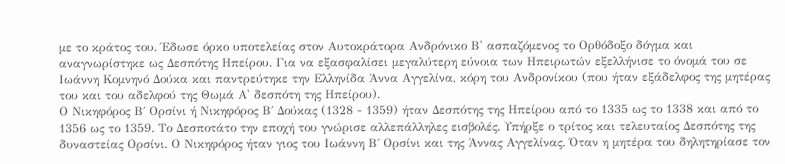με το κράτος του. Έδωσε όρκο υποτελείας στον Αυτοκράτορα Ανδρόνικο Β' ασπαζόμενος το Ορθόδοξο δόγμα και αναγνωρίστηκε ως Δεσπότης Ηπείρου. Για να εξασφαλίσει μεγαλύτερη εύνοια των Ηπειρωτών εξελλήνισε το όνομά του σε Ιωάννη Κομνηνό Δούκα και παντρεύτηκε την Ελληνίδα Άννα Αγγελίνα, κόρη του Ανδρονίκου (που ήταν εξάδελφος της μητέρας του και του αδελφού της Θωμά Α' δεσπότη της Ηπείρου).
Ο Νικηφόρος Β΄ Ορσίνι ή Νικηφόρος Β΄ Δούκας (1328 - 1359) ήταν Δεσπότης της Ηπείρου από το 1335 ως το 1338 και από το 1356 ως το 1359. Το Δεσποτάτο την εποχή του γνώρισε αλλεπάλληλες εισβολές. Υπήρξε ο τρίτος και τελευταίος Δεσπότης της δυναστείας Ορσίνι. Ο Νικηφόρος ήταν γιος του Ιωάννη Β΄ Ορσίνι και της Άννας Αγγελίνας. Όταν η μητέρα του δηλητηρίασε τον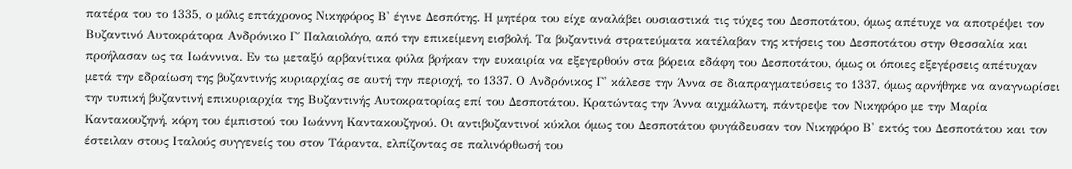πατέρα του το 1335, ο μόλις επτάχρονος Νικηφόρος Β' έγινε Δεσπότης. Η μητέρα του είχε αναλάβει ουσιαστικά τις τύχες του Δεσποτάτου, όμως απέτυχε να αποτρέψει τον Βυζαντινό Αυτοκράτορα Ανδρόνικο Γ΄ Παλαιολόγο, από την επικείμενη εισβολή. Τα βυζαντινά στρατεύματα κατέλαβαν της κτήσεις του Δεσποτάτου στην Θεσσαλία και προήλασαν ως τα Ιωάννινα. Εν τω μεταξύ αρβανίτικα φύλα βρήκαν την ευκαιρία να εξεγερθούν στα βόρεια εδάφη του Δεσποτάτου, όμως οι όποιες εξεγέρσεις απέτυχαν μετά την εδραίωση της βυζαντινής κυριαρχίας σε αυτή την περιοχή, το 1337. Ο Ανδρόνικος Γ' κάλεσε την Άννα σε διαπραγματεύσεις το 1337, όμως αρνήθηκε να αναγνωρίσει την τυπική βυζαντινή επικυριαρχία της Βυζαντινής Αυτοκρατορίας επί του Δεσποτάτου. Κρατώντας την Άννα αιχμάλωτη, πάντρεψε τον Νικηφόρο με την Μαρία Καντακουζηνή, κόρη του έμπιστού του Ιωάννη Καντακουζηνού. Οι αντιβυζαντινοί κύκλοι όμως του Δεσποτάτου φυγάδευσαν τον Νικηφόρο Β' εκτός του Δεσποτάτου και τον έστειλαν στους Ιταλούς συγγενείς του στον Τάραντα, ελπίζοντας σε παλινόρθωσή του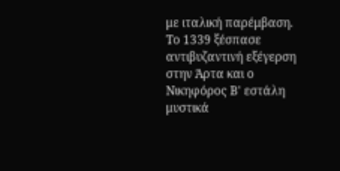με ιταλική παρέμβαση. Το 1339 ξέσπασε αντιβυζαντινή εξέγερση στην Άρτα και ο Νικηφόρος Β' εστάλη μυστικά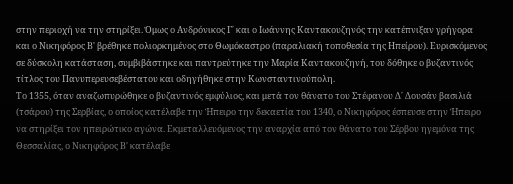στην περιοχή να την στηρίξει. Όμως ο Ανδρόνικος Γ΄ και ο Ιωάννης Καντακουζηνός την κατέπνιξαν γρήγορα και ο Νικηφόρος Β' βρέθηκε πολιορκημένος στο Θωμόκαστρο (παραλιακή τοποθεσία της Ηπείρου). Ευρισκόμενος σε δύσκολη κατάσταση, συμβιβάστηκε και παντρεύτηκε την Μαρία Καντακουζηνή, του δόθηκε ο βυζαντινός τίτλος του Πανυπερευσεβέστατου και οδηγήθηκε στην Κωνσταντινούπολη.
Το 1355, όταν αναζωπυρώθηκε ο βυζαντινός εμφύλιος, και μετά τον θάνατο του Στέφανου Δ΄ Δουσάν βασιλιά (τσάρου) της Σερβίας, ο οποίος κατέλαβε την Ήπειρο την δεκαετία του 1340, ο Νικηφόρος έσπευσε στην Ήπειρο να στηρίξει τον ηπειρώτικο αγώνα. Εκμεταλλευόμενος την αναρχία από τον θάνατο του Σέρβου ηγεμόνα της Θεσσαλίας, ο Νικηφόρος Β' κατέλαβε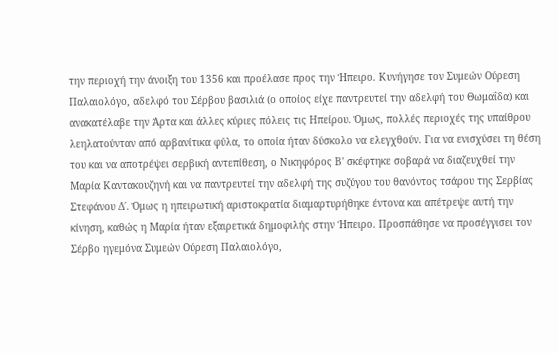την περιοχή την άνοιξη του 1356 και προέλασε προς την Ήπειρο. Κυνήγησε τον Συμεών Ούρεση Παλαιολόγο, αδελφό του Σέρβου βασιλιά (ο οποίος είχε παντρευτεί την αδελφή του Θωμαΐδα) και ανακατέλαβε την Άρτα και άλλες κύριες πόλεις τις Ηπείρου. Όμως, πολλές περιοχές της υπαίθρου λεηλατούνταν από αρβανίτικα φύλα, το οποία ήταν δύσκολο να ελεγχθούν. Για να ενισχύσει τη θέση του και να αποτρέψει σερβική αντεπίθεση, ο Νικηφόρος Β' σκέφτηκε σοβαρά να διαζευχθεί την Μαρία Καντακουζηνή και να παντρευτεί την αδελφή της συζύγου του θανόντος τσάρου της Σερβίας Στεφάνου Δ΄. Όμως η ηπειρωτική αριστοκρατία διαμαρτυρήθηκε έντονα και απέτρεψε αυτή την κίνηση, καθώς η Μαρία ήταν εξαιρετικά δημοφιλής στην Ήπειρο. Προσπάθησε να προσέγγισει τον Σέρβο ηγεμόνα Συμεών Ούρεση Παλαιολόγο,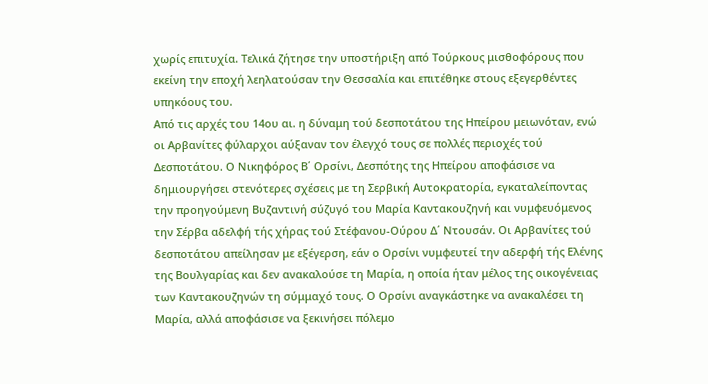χωρίς επιτυχία. Τελικά ζήτησε την υποστήριξη από Τούρκους μισθοφόρους που εκείνη την εποχή λεηλατούσαν την Θεσσαλία και επιτέθηκε στους εξεγερθέντες υπηκόους του.
Από τις αρχές του 14ου αι. η δύναμη τού δεσποτάτου της Ηπείρου μειωνόταν, ενώ οι Αρβανίτες φύλαρχοι αύξαναν τον έλεγχό τους σε πολλές περιοχές τού Δεσποτάτου. Ο Νικηφόρος Β΄ Ορσίνι, Δεσπότης της Ηπείρου αποφάσισε να δημιουργήσει στενότερες σχέσεις με τη Σερβική Αυτοκρατορία, εγκαταλείποντας την προηγούμενη Βυζαντινή σύζυγό του Μαρία Καντακουζηνή και νυμφευόμενος την Σέρβα αδελφή τής χήρας τού Στέφανου-Ούρου Δ΄ Ντουσάν. Οι Αρβανίτες τού δεσποτάτου απείλησαν με εξέγερση, εάν ο Ορσίνι νυμφευτεί την αδερφή τής Ελένης της Βουλγαρίας και δεν ανακαλούσε τη Μαρία, η οποία ήταν μέλος της οικογένειας των Καντακουζηνών τη σύμμαχό τους. Ο Ορσίνι αναγκάστηκε να ανακαλέσει τη Μαρία, αλλά αποφάσισε να ξεκινήσει πόλεμο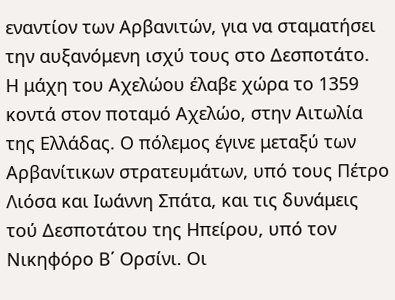εναντίον των Αρβανιτών, για να σταματήσει την αυξανόμενη ισχύ τους στο Δεσποτάτο.
Η μάχη του Αχελώου έλαβε χώρα το 1359 κοντά στον ποταμό Αχελώο, στην Αιτωλία της Ελλάδας. Ο πόλεμος έγινε μεταξύ των Αρβανίτικων στρατευμάτων, υπό τους Πέτρο Λιόσα και Ιωάννη Σπάτα, και τις δυνάμεις τού Δεσποτάτου της Ηπείρου, υπό τον Νικηφόρο Β΄ Ορσίνι. Οι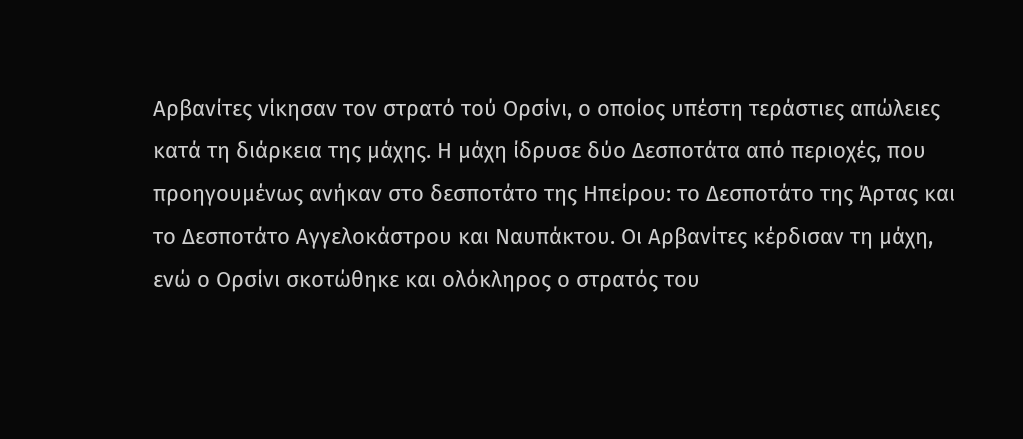Αρβανίτες νίκησαν τον στρατό τού Ορσίνι, ο οποίος υπέστη τεράστιες απώλειες κατά τη διάρκεια της μάχης. Η μάχη ίδρυσε δύο Δεσποτάτα από περιοχές, που προηγουμένως ανήκαν στο δεσποτάτο της Ηπείρου: το Δεσποτάτο της Άρτας και το Δεσποτάτο Αγγελοκάστρου και Ναυπάκτου. Οι Αρβανίτες κέρδισαν τη μάχη, ενώ ο Ορσίνι σκοτώθηκε και ολόκληρος ο στρατός του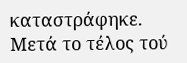καταστράφηκε. Μετά το τέλος τού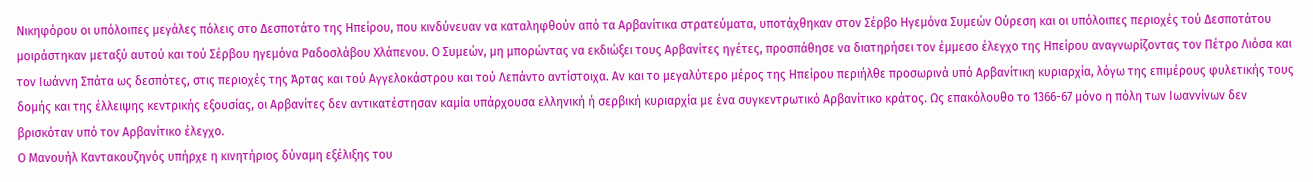Νικηφόρου οι υπόλοιπες μεγάλες πόλεις στο Δεσποτάτο της Ηπείρου, που κινδύνευαν να καταληφθούν από τα Αρβανίτικα στρατεύματα, υποτάχθηκαν στον Σέρβο Ηγεμόνα Συμεών Ούρεση και οι υπόλοιπες περιοχές τού Δεσποτάτου μοιράστηκαν μεταξύ αυτού και τού Σέρβου ηγεμόνα Ραδοσλάβου Χλάπενου. Ο Συμεών, μη μπορώντας να εκδιώξει τους Αρβανίτες ηγέτες, προσπάθησε να διατηρήσει τον έμμεσο έλεγχο της Ηπείρου αναγνωρίζοντας τον Πέτρο Λιόσα και τον Ιωάννη Σπάτα ως δεσπότες, στις περιοχές της Άρτας και τού Αγγελοκάστρου και τού Λεπάντο αντίστοιχα. Αν και το μεγαλύτερο μέρος της Ηπείρου περιήλθε προσωρινά υπό Αρβανίτικη κυριαρχία, λόγω της επιμέρους φυλετικής τους δομής και της έλλειψης κεντρικής εξουσίας, οι Αρβανίτες δεν αντικατέστησαν καμία υπάρχουσα ελληνική ή σερβική κυριαρχία με ένα συγκεντρωτικό Αρβανίτικο κράτος. Ως επακόλουθο το 1366-67 μόνο η πόλη των Ιωαννίνων δεν βρισκόταν υπό τον Αρβανίτικο έλεγχο.
Ο Μανουήλ Καντακουζηνός υπήρχε η κινητήριος δύναμη εξέλιξης του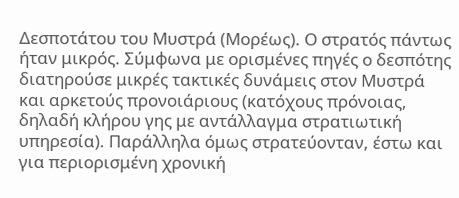Δεσποτάτου του Μυστρά (Μορέως). Ο στρατός πάντως ήταν μικρός. Σύμφωνα με ορισμένες πηγές ο δεσπότης διατηρούσε μικρές τακτικές δυνάμεις στον Μυστρά και αρκετούς προνοιάριους (κατόχους πρόνοιας, δηλαδή κλήρου γης με αντάλλαγμα στρατιωτική υπηρεσία). Παράλληλα όμως στρατεύονταν, έστω και για περιορισμένη χρονική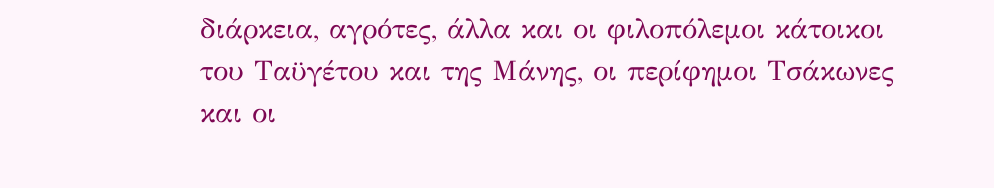διάρκεια, αγρότες, άλλα και οι φιλοπόλεμοι κάτοικοι του Ταϋγέτου και της Μάνης, οι περίφημοι Τσάκωνες και οι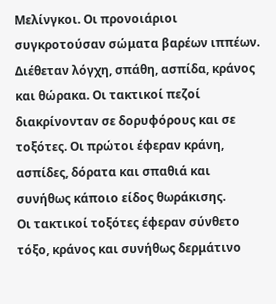Μελίνγκοι. Οι προνοιάριοι συγκροτούσαν σώματα βαρέων ιππέων. Διέθεταν λόγχη, σπάθη, ασπίδα, κράνος και θώρακα. Οι τακτικοί πεζοί διακρίνονταν σε δορυφόρους και σε τοξότες. Οι πρώτοι έφεραν κράνη, ασπίδες, δόρατα και σπαθιά και συνήθως κάποιο είδος θωράκισης.
Οι τακτικοί τοξότες έφεραν σύνθετο τόξο, κράνος και συνήθως δερμάτινο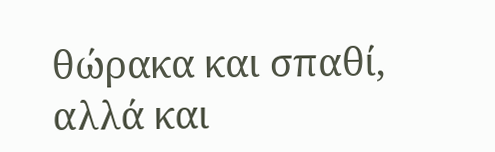θώρακα και σπαθί, αλλά και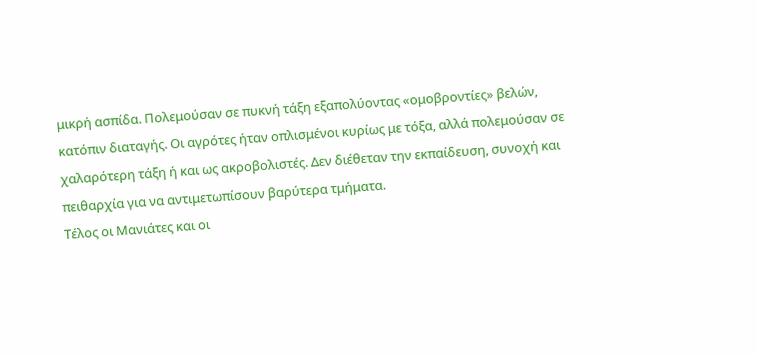μικρή ασπίδα. Πολεμούσαν σε πυκνή τάξη εξαπολύοντας «ομοβροντίες» βελών, κατόπιν διαταγής. Οι αγρότες ήταν οπλισμένοι κυρίως με τόξα, αλλά πολεμούσαν σε χαλαρότερη τάξη ή και ως ακροβολιστές. Δεν διέθεταν την εκπαίδευση, συνοχή και πειθαρχία για να αντιμετωπίσουν βαρύτερα τμήματα.
Τέλος οι Μανιάτες και οι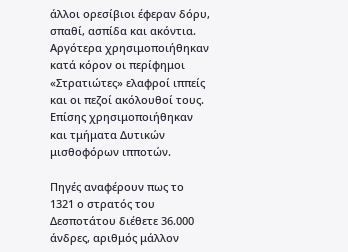άλλοι ορεσίβιοι έφεραν δόρυ, σπαθί, ασπίδα και ακόντια. Αργότερα χρησιμοποιήθηκαν κατά κόρον οι περίφημοι «Στρατιώτες» ελαφροί ιππείς και οι πεζοί ακόλουθοί τους. Επίσης χρησιμοποιήθηκαν και τμήματα Δυτικών μισθοφόρων ιπποτών.

Πηγές αναφέρουν πως το 1321 ο στρατός του Δεσποτάτου διέθετε 36.000 άνδρες, αριθμός μάλλον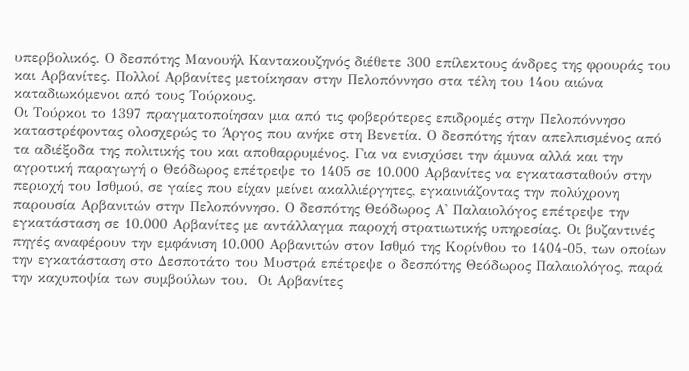υπερβολικός. Ο δεσπότης Μανουήλ Καντακουζηνός διέθετε 300 επίλεκτους άνδρες της φρουράς του και Αρβανίτες. Πολλοί Αρβανίτες μετοίκησαν στην Πελοπόννησο στα τέλη του 14ου αιώνα καταδιωκόμενοι από τους Τούρκους.
Οι Τούρκοι το 1397 πραγματοποίησαν μια από τις φοβερότερες επιδρομές στην Πελοπόννησο καταστρέφοντας ολοσχερώς το Άργος που ανήκε στη Βενετία. Ο δεσπότης ήταν απελπισμένος από τα αδιέξοδα της πολιτικής του και αποθαρρυμένος. Για να ενισχύσει την άμυνα αλλά και την αγροτική παραγωγή ο Θεόδωρος επέτρεψε το 1405 σε 10.000 Αρβανίτες να εγκατασταθούν στην περιοχή του Ισθμού, σε γαίες που είχαν μείνει ακαλλιέργητες, εγκαινιάζοντας την πολύχρονη παρουσία Αρβανιτών στην Πελοπόννησο. Ο δεσπότης Θεόδωρος Α' Παλαιολόγος επέτρεψε την εγκατάσταση σε 10.000 Αρβανίτες με αντάλλαγμα παροχή στρατιωτικής υπηρεσίας. Οι βυζαντινές πηγές αναφέρουν την εμφάνιση 10.000 Αρβανιτών στον Ισθμό της Κορίνθου το 1404-05, των οποίων την εγκατάσταση στο Δεσποτάτο του Μυστρά επέτρεψε ο δεσπότης Θεόδωρος Παλαιολόγος, παρά την καχυποψία των συμβούλων του.  Οι Αρβανίτες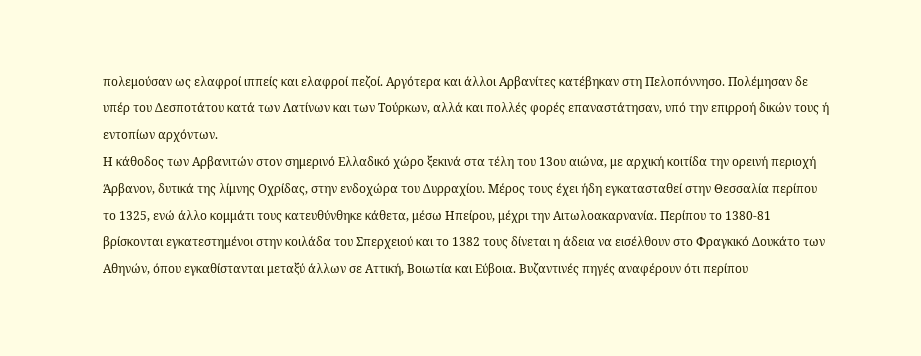πολεμούσαν ως ελαφροί ιππείς και ελαφροί πεζοί. Αργότερα και άλλοι Αρβανίτες κατέβηκαν στη Πελοπόννησο. Πολέμησαν δε υπέρ του Δεσποτάτου κατά των Λατίνων και των Τούρκων, αλλά και πολλές φορές επαναστάτησαν, υπό την επιρροή δικών τους ή εντοπίων αρχόντων.
Η κάθοδος των Αρβανιτών στον σημερινό Ελλαδικό χώρο ξεκινά στα τέλη του 13ου αιώνα, με αρχική κοιτίδα την ορεινή περιοχή Άρβανον, δυτικά της λίμνης Οχρίδας, στην ενδοχώρα του Δυρραχίου. Μέρος τους έχει ήδη εγκατασταθεί στην Θεσσαλία περίπου το 1325, ενώ άλλο κομμάτι τους κατευθύνθηκε κάθετα, μέσω Ηπείρου, μέχρι την Αιτωλοακαρνανία. Περίπου το 1380-81 βρίσκονται εγκατεστημένοι στην κοιλάδα του Σπερχειού και το 1382 τους δίνεται η άδεια να εισέλθουν στο Φραγκικό Δουκάτο των Αθηνών, όπου εγκαθίστανται μεταξύ άλλων σε Αττική, Βοιωτία και Εύβοια. Βυζαντινές πηγές αναφέρουν ότι περίπου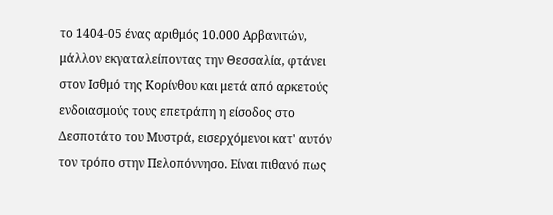το 1404-05 ένας αριθμός 10.000 Αρβανιτών, μάλλον εκγαταλείποντας την Θεσσαλία, φτάνει στον Ισθμό της Κορίνθου και μετά από αρκετούς ενδοιασμούς τους επετράπη η είσοδος στο Δεσποτάτο του Μυστρά, εισερχόμενοι κατ' αυτόν τον τρόπο στην Πελοπόννησο. Είναι πιθανό πως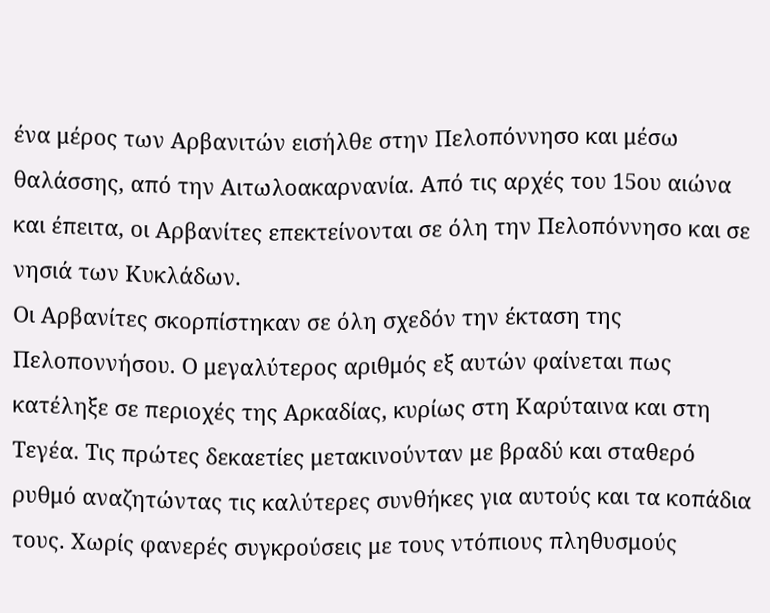ένα μέρος των Αρβανιτών εισήλθε στην Πελοπόννησο και μέσω θαλάσσης, από την Αιτωλοακαρνανία. Από τις αρχές του 15ου αιώνα και έπειτα, οι Αρβανίτες επεκτείνονται σε όλη την Πελοπόννησο και σε νησιά των Κυκλάδων.
Οι Αρβανίτες σκορπίστηκαν σε όλη σχεδόν την έκταση της Πελοποννήσου. Ο μεγαλύτερος αριθμός εξ αυτών φαίνεται πως κατέληξε σε περιοχές της Αρκαδίας, κυρίως στη Καρύταινα και στη Τεγέα. Τις πρώτες δεκαετίες μετακινούνταν με βραδύ και σταθερό ρυθμό αναζητώντας τις καλύτερες συνθήκες για αυτούς και τα κοπάδια τους. Χωρίς φανερές συγκρούσεις με τους ντόπιους πληθυσμούς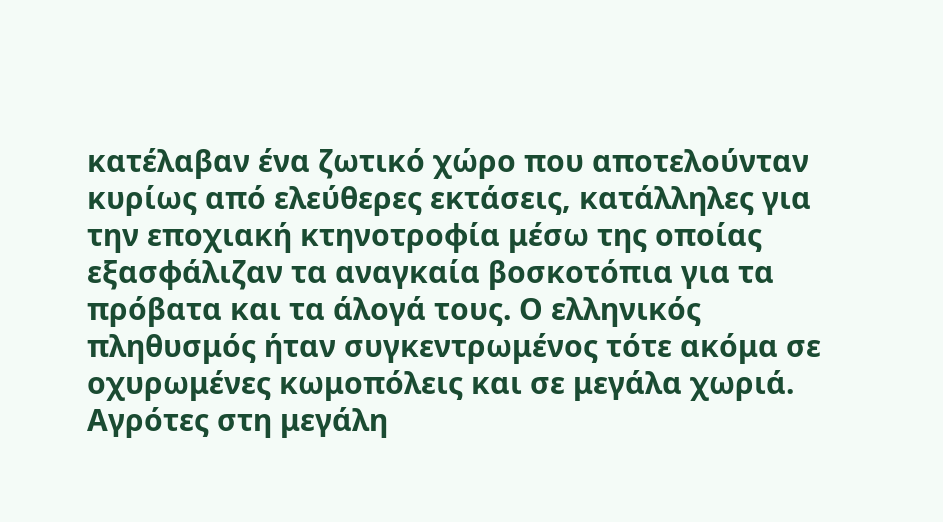κατέλαβαν ένα ζωτικό χώρο που αποτελούνταν κυρίως από ελεύθερες εκτάσεις, κατάλληλες για την εποχιακή κτηνοτροφία μέσω της οποίας εξασφάλιζαν τα αναγκαία βοσκοτόπια για τα πρόβατα και τα άλογά τους. Ο ελληνικός πληθυσμός ήταν συγκεντρωμένος τότε ακόμα σε οχυρωμένες κωμοπόλεις και σε μεγάλα χωριά. Αγρότες στη μεγάλη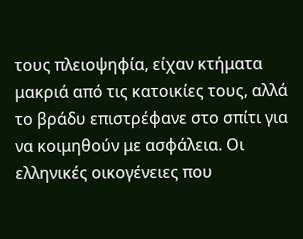τους πλειοψηφία, είχαν κτήματα μακριά από τις κατοικίες τους, αλλά το βράδυ επιστρέφανε στο σπίτι για να κοιμηθούν με ασφάλεια. Οι ελληνικές οικογένειες που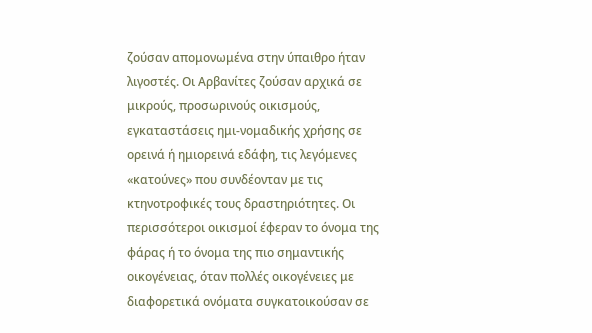ζούσαν απομονωμένα στην ύπαιθρο ήταν λιγοστές. Οι Αρβανίτες ζούσαν αρχικά σε μικρούς, προσωρινούς οικισμούς, εγκαταστάσεις ημι-νομαδικής χρήσης σε ορεινά ή ημιορεινά εδάφη, τις λεγόμενες «κατούνες» που συνδέονταν με τις κτηνοτροφικές τους δραστηριότητες. Οι περισσότεροι οικισμοί έφεραν το όνομα της φάρας ή το όνομα της πιο σημαντικής οικογένειας, όταν πολλές οικογένειες με διαφορετικά ονόματα συγκατοικούσαν σε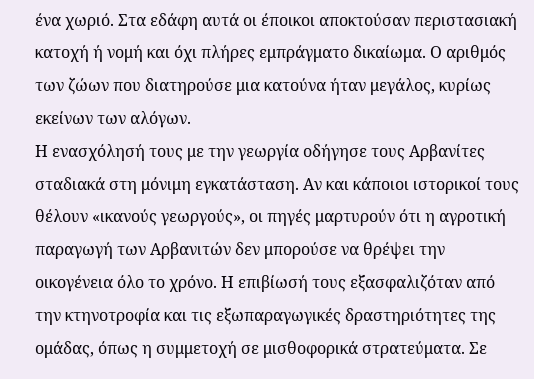ένα χωριό. Στα εδάφη αυτά οι έποικοι αποκτούσαν περιστασιακή κατοχή ή νομή και όχι πλήρες εμπράγματο δικαίωμα. Ο αριθμός των ζώων που διατηρούσε μια κατούνα ήταν μεγάλος, κυρίως εκείνων των αλόγων.
Η ενασχόλησή τους με την γεωργία οδήγησε τους Αρβανίτες σταδιακά στη μόνιμη εγκατάσταση. Αν και κάποιοι ιστορικοί τους θέλουν «ικανούς γεωργούς», οι πηγές μαρτυρούν ότι η αγροτική παραγωγή των Αρβανιτών δεν μπορούσε να θρέψει την οικογένεια όλο το χρόνο. Η επιβίωσή τους εξασφαλιζόταν από την κτηνοτροφία και τις εξωπαραγωγικές δραστηριότητες της ομάδας, όπως η συμμετοχή σε μισθοφορικά στρατεύματα. Σε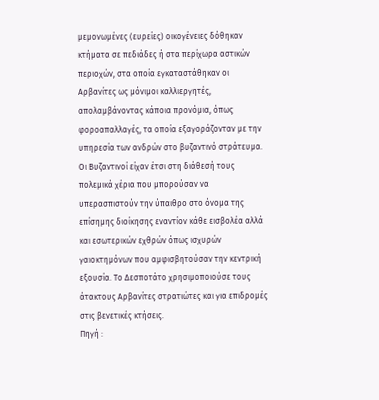μεμονωμένες (ευρείες) οικογένειες δόθηκαν κτήματα σε πεδιάδες ή στα περίχωρα αστικών περιοχών, στα οποία εγκαταστάθηκαν οι Αρβανίτες ως μόνιμοι καλλιεργητές, απολαμβάνοντας κάποια προνόμια, όπως φοροαπαλλαγές, τα οποία εξαγοράζονταν με την υπηρεσία των ανδρών στο βυζαντινό στράτευμα. Οι Βυζαντινοί είχαν έτσι στη διάθεσή τους πολεμικά χέρια που μπορούσαν να υπερασπιστούν την ύπαιθρο στο όνομα της επίσημης διοίκησης εναντίον κάθε εισβολέα αλλά και εσωτερικών εχθρών όπως ισχυρών γαιοκτημόνων που αμφισβητούσαν την κεντρική εξουσία. Το Δεσποτάτο χρησιμοποιούσε τους άτακτους Αρβανίτες στρατιώτες και για επιδρομές στις βενετικές κτήσεις.
Πηγή :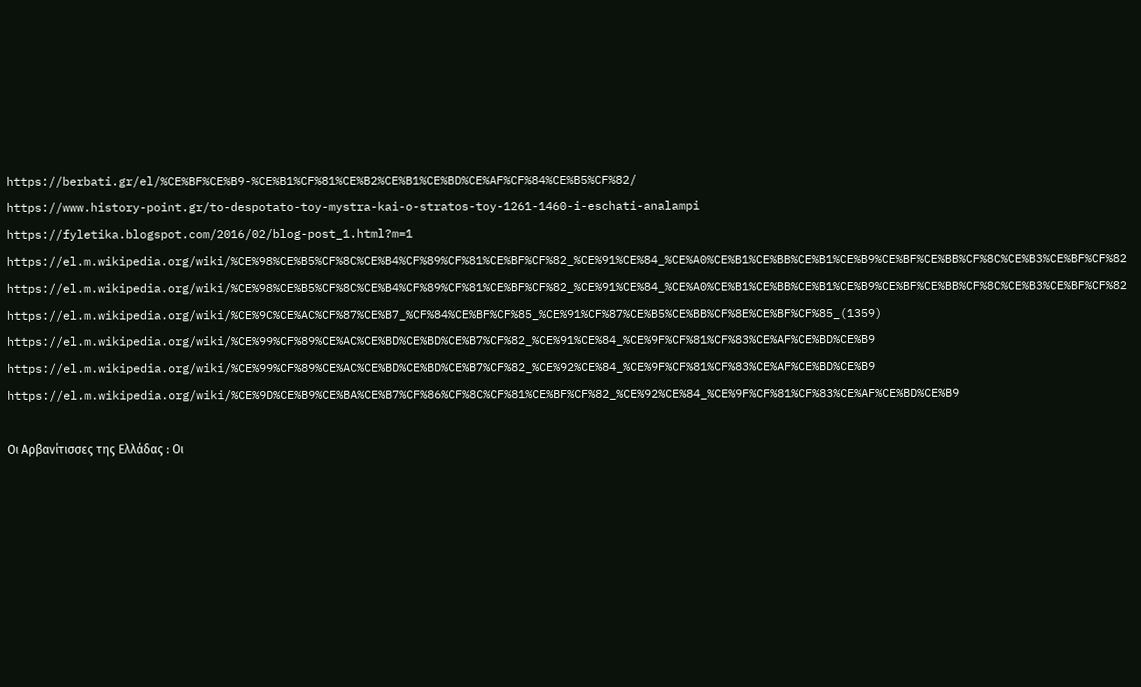https://berbati.gr/el/%CE%BF%CE%B9-%CE%B1%CF%81%CE%B2%CE%B1%CE%BD%CE%AF%CF%84%CE%B5%CF%82/
https://www.history-point.gr/to-despotato-toy-mystra-kai-o-stratos-toy-1261-1460-i-eschati-analampi
https://fyletika.blogspot.com/2016/02/blog-post_1.html?m=1
https://el.m.wikipedia.org/wiki/%CE%98%CE%B5%CF%8C%CE%B4%CF%89%CF%81%CE%BF%CF%82_%CE%91%CE%84_%CE%A0%CE%B1%CE%BB%CE%B1%CE%B9%CE%BF%CE%BB%CF%8C%CE%B3%CE%BF%CF%82
https://el.m.wikipedia.org/wiki/%CE%98%CE%B5%CF%8C%CE%B4%CF%89%CF%81%CE%BF%CF%82_%CE%91%CE%84_%CE%A0%CE%B1%CE%BB%CE%B1%CE%B9%CE%BF%CE%BB%CF%8C%CE%B3%CE%BF%CF%82
https://el.m.wikipedia.org/wiki/%CE%9C%CE%AC%CF%87%CE%B7_%CF%84%CE%BF%CF%85_%CE%91%CF%87%CE%B5%CE%BB%CF%8E%CE%BF%CF%85_(1359)
https://el.m.wikipedia.org/wiki/%CE%99%CF%89%CE%AC%CE%BD%CE%BD%CE%B7%CF%82_%CE%91%CE%84_%CE%9F%CF%81%CF%83%CE%AF%CE%BD%CE%B9
https://el.m.wikipedia.org/wiki/%CE%99%CF%89%CE%AC%CE%BD%CE%BD%CE%B7%CF%82_%CE%92%CE%84_%CE%9F%CF%81%CF%83%CE%AF%CE%BD%CE%B9
https://el.m.wikipedia.org/wiki/%CE%9D%CE%B9%CE%BA%CE%B7%CF%86%CF%8C%CF%81%CE%BF%CF%82_%CE%92%CE%84_%CE%9F%CF%81%CF%83%CE%AF%CE%BD%CE%B9

Οι Αρβανίτισσες της Ελλάδας : Οι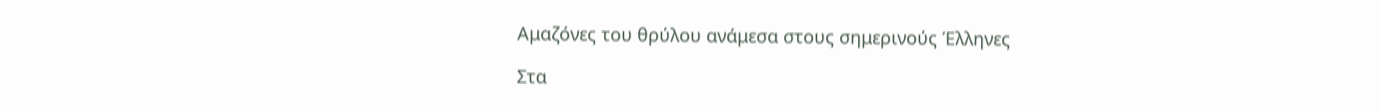Αμαζόνες του θρύλου ανάμεσα στους σημερινούς Έλληνες

Στα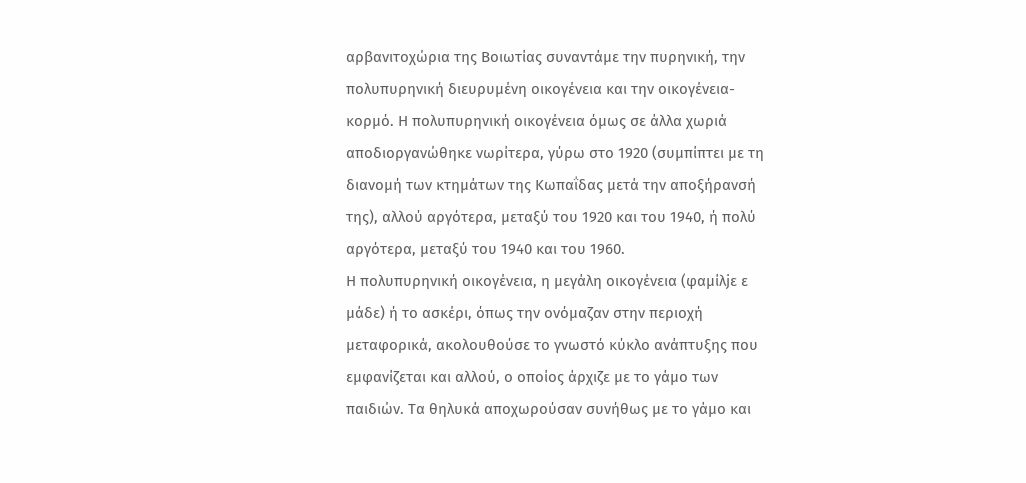αρβανιτοχώρια της Βοιωτίας συναντάμε την πυρηνική, την πολυπυρηνική διευρυμένη οικογένεια και την οικογένεια-κορμό. Η πολυπυρηνική οικογένεια όμως σε άλλα χωριά αποδιοργανώθηκε νωρίτερα, γύρω στο 1920 (συμπίπτει με τη διανομή των κτημάτων της Κωπαΐδας μετά την αποξήρανσή της), αλλού αργότερα, μεταξύ του 1920 και του 1940, ή πολύ αργότερα, μεταξύ του 1940 και του 1960.
Η πολυπυρηνική οικογένεια, η μεγάλη οικογένεια (φαμίλjε ε μάδε) ή το ασκέρι, όπως την ονόμαζαν στην περιοχή μεταφορικά, ακολουθούσε το γνωστό κύκλο ανάπτυξης που εμφανίζεται και αλλού, ο οποίος άρχιζε με το γάμο των παιδιών. Τα θηλυκά αποχωρούσαν συνήθως με το γάμο και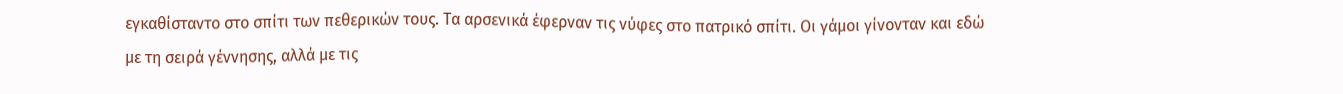εγκαθίσταντο στο σπίτι των πεθερικών τους. Τα αρσενικά έφερναν τις νύφες στο πατρικό σπίτι. Οι γάμοι γίνονταν και εδώ με τη σειρά γέννησης, αλλά με τις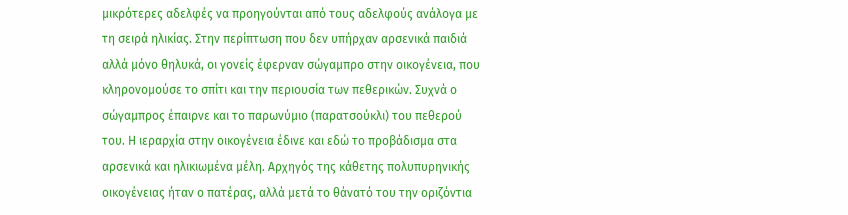μικρότερες αδελφές να προηγούνται από τους αδελφούς ανάλογα με τη σειρά ηλικίας. Στην περίπτωση που δεν υπήρχαν αρσενικά παιδιά αλλά μόνο θηλυκά, οι γονείς έφερναν σώγαμπρο στην οικογένεια, που κληρονομούσε το σπίτι και την περιουσία των πεθερικών. Συχνά ο σώγαμπρος έπαιρνε και το παρωνύμιο (παρατσούκλι) του πεθερού του. Η ιεραρχία στην οικογένεια έδινε και εδώ το προβάδισμα στα αρσενικά και ηλικιωμένα μέλη. Αρχηγός της κάθετης πολυπυρηνικής οικογένειας ήταν ο πατέρας, αλλά μετά το θάνατό του την οριζόντια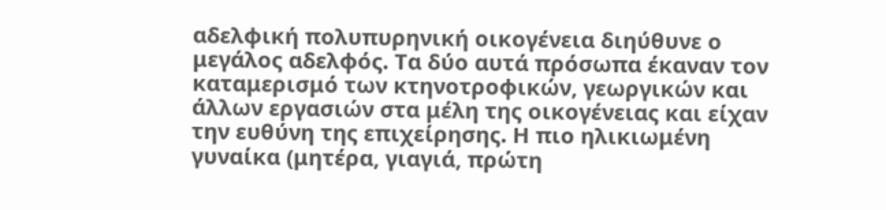αδελφική πολυπυρηνική οικογένεια διηύθυνε ο μεγάλος αδελφός. Τα δύο αυτά πρόσωπα έκαναν τον καταμερισμό των κτηνοτροφικών, γεωργικών και άλλων εργασιών στα μέλη της οικογένειας και είχαν την ευθύνη της επιχείρησης. Η πιο ηλικιωμένη γυναίκα (μητέρα, γιαγιά, πρώτη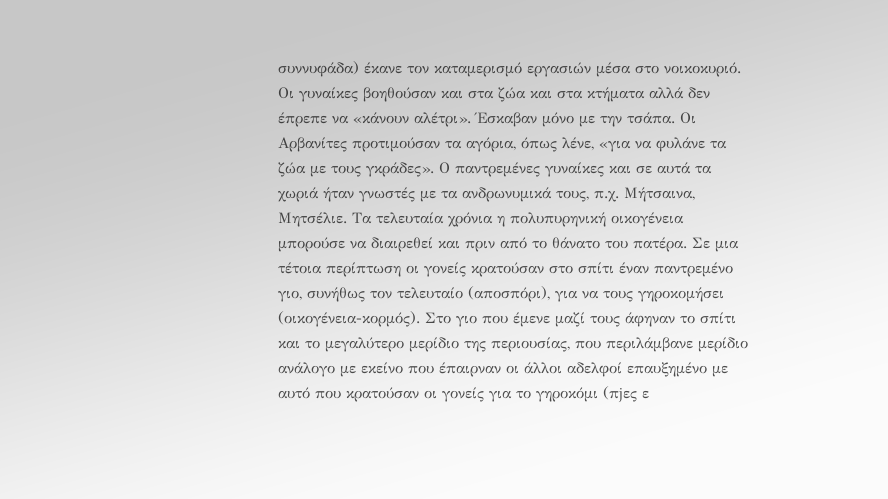συννυφάδα) έκανε τον καταμερισμό εργασιών μέσα στο νοικοκυριό. Οι γυναίκες βοηθούσαν και στα ζώα και στα κτήματα αλλά δεν έπρεπε να «κάνουν αλέτρι». Έσκαβαν μόνο με την τσάπα. Οι Αρβανίτες προτιμούσαν τα αγόρια, όπως λένε, «για να φυλάνε τα ζώα με τους γκράδες». Ο παντρεμένες γυναίκες και σε αυτά τα χωριά ήταν γνωστές με τα ανδρωνυμικά τους, π.χ. Μήτσαινα, Μητσέλιε. Τα τελευταία χρόνια η πολυπυρηνική οικογένεια μπορούσε να διαιρεθεί και πριν από το θάνατο του πατέρα. Σε μια τέτοια περίπτωση οι γονείς κρατούσαν στο σπίτι έναν παντρεμένο γιο, συνήθως τον τελευταίο (αποσπόρι), για να τους γηροκομήσει (οικογένεια-κορμός). Στο γιο που έμενε μαζί τους άφηναν το σπίτι και το μεγαλύτερο μερίδιο της περιουσίας, που περιλάμβανε μερίδιο ανάλογο με εκείνο που έπαιρναν οι άλλοι αδελφοί επαυξημένο με αυτό που κρατούσαν οι γονείς για το γηροκόμι (πjες ε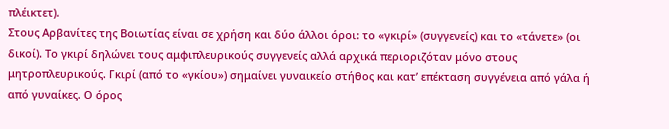πλέικτετ).
Στους Αρβανίτες της Βοιωτίας είναι σε χρήση και δύο άλλοι όροι: το «γκιρί» (συγγενείς) και το «τάνετε» (οι δικοί). Το γκιρί δηλώνει τους αμφιπλευρικούς συγγενείς αλλά αρχικά περιοριζόταν μόνο στους μητροπλευρικούς. Γκιρί (από το «γκίου») σημαίνει γυναικείο στήθος και κατ’ επέκταση συγγένεια από γάλα ή από γυναίκες. Ο όρος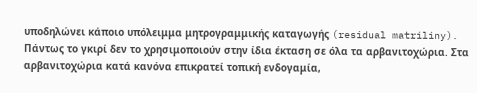υποδηλώνει κάποιο υπόλειμμα μητρογραμμικής καταγωγής (residual matriliny). Πάντως το γκιρί δεν το χρησιμοποιούν στην ίδια έκταση σε όλα τα αρβανιτοχώρια. Στα αρβανιτοχώρια κατά κανόνα επικρατεί τοπική ενδογαμία,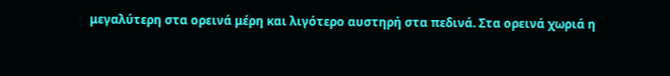μεγαλύτερη στα ορεινά μέρη και λιγότερο αυστηρή στα πεδινά. Στα ορεινά χωριά η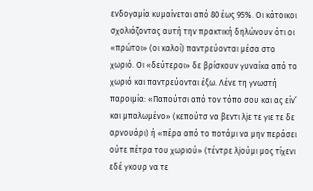ενδογαμία κυμαίνεται από 80 έως 95%. Οι κάτοικοι σχολιάζοντας αυτή την πρακτική δηλώνουν ότι οι «πρώτοι» (οι καλοί) παντρεύονται μέσα στο χωριό. Οι «δεύτεροι» δε βρίσκουν γυναίκα από το χωριό και παντρεύονται έξω. Λένε τη γνωστή παροιμία: «Παπούτσι από τον τόπο σου και ας είν’ και μπαλωμένο» (κεπούτσ να βεντι λjε τε γιε τε δε αρνουάρι) ή «πέρα από το ποτάμι να μην περάσει ούτε πέτρα του χωριού» (τέντρε λjούμι μος τίχενι εδέ γκουρ να τε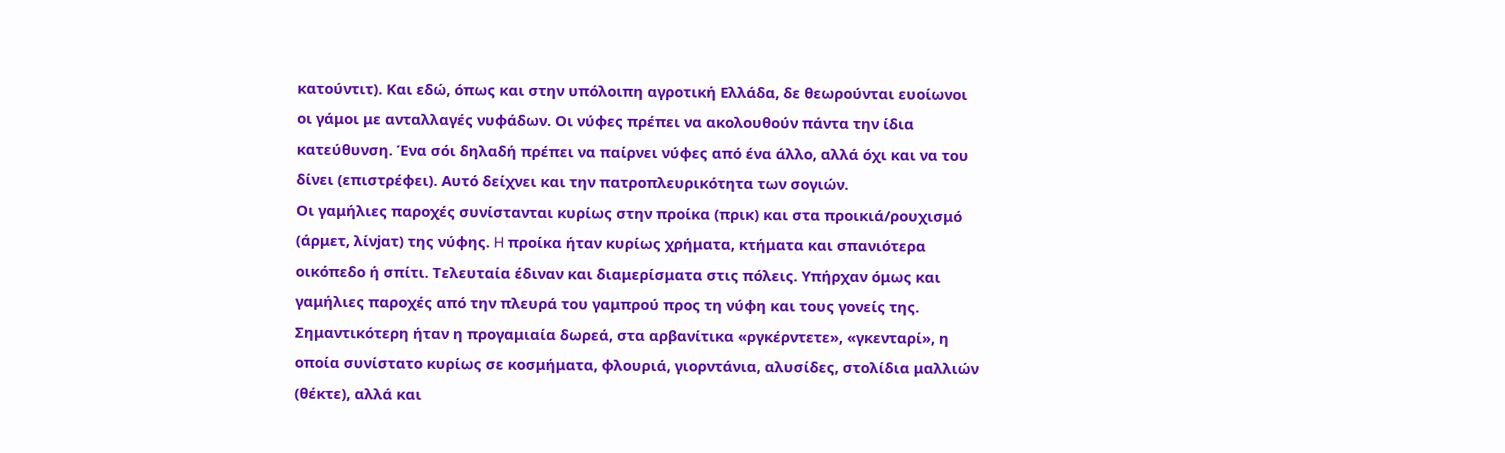κατούντιτ). Και εδώ, όπως και στην υπόλοιπη αγροτική Ελλάδα, δε θεωρούνται ευοίωνοι οι γάμοι με ανταλλαγές νυφάδων. Οι νύφες πρέπει να ακολουθούν πάντα την ίδια κατεύθυνση. Ένα σόι δηλαδή πρέπει να παίρνει νύφες από ένα άλλο, αλλά όχι και να του δίνει (επιστρέφει). Αυτό δείχνει και την πατροπλευρικότητα των σογιών.
Οι γαμήλιες παροχές συνίστανται κυρίως στην προίκα (πρικ) και στα προικιά/ρουχισμό (άρμετ, λίνjατ) της νύφης. H προίκα ήταν κυρίως χρήματα, κτήματα και σπανιότερα οικόπεδο ή σπίτι. Τελευταία έδιναν και διαμερίσματα στις πόλεις. Υπήρχαν όμως και γαμήλιες παροχές από την πλευρά του γαμπρού προς τη νύφη και τους γονείς της. Σημαντικότερη ήταν η προγαμιαία δωρεά, στα αρβανίτικα «ργκέρντετε», «γκενταρί», η οποία συνίστατο κυρίως σε κοσμήματα, φλουριά, γιορντάνια, αλυσίδες, στολίδια μαλλιών (θέκτε), αλλά και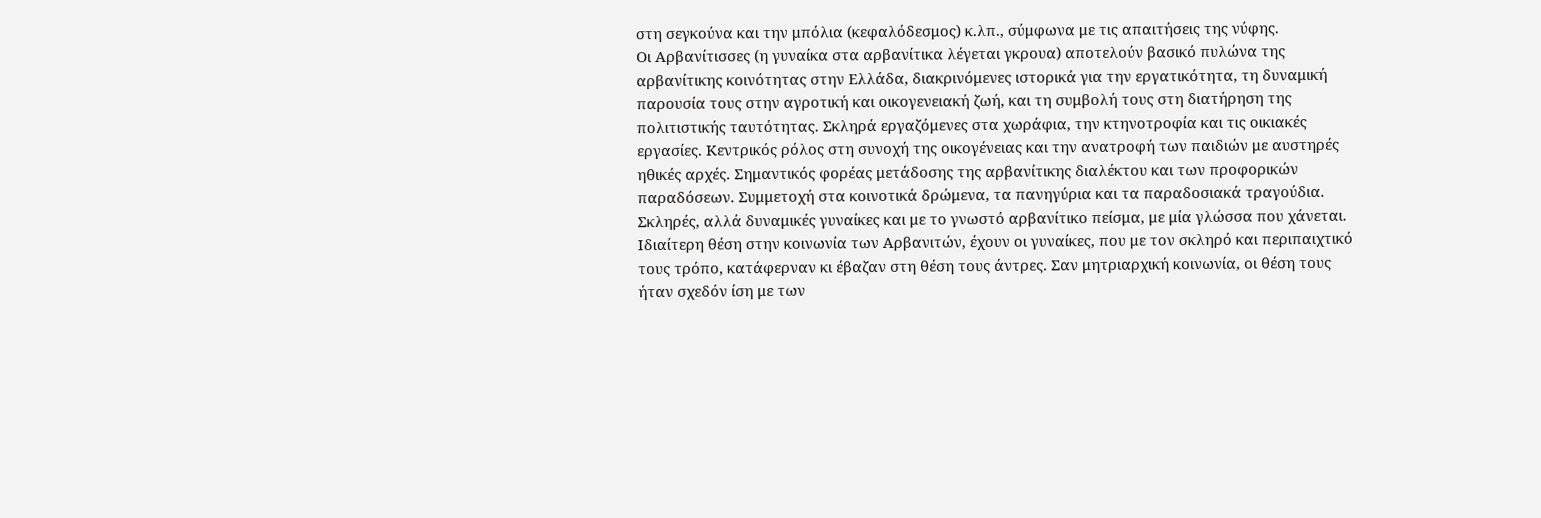στη σεγκούνα και την μπόλια (κεφαλόδεσμος) κ.λπ., σύμφωνα με τις απαιτήσεις της νύφης.
Οι Αρβανίτισσες (η γυναίκα στα αρβανίτικα λέγεται γκρουα) αποτελούν βασικό πυλώνα της αρβανίτικης κοινότητας στην Ελλάδα, διακρινόμενες ιστορικά για την εργατικότητα, τη δυναμική παρουσία τους στην αγροτική και οικογενειακή ζωή, και τη συμβολή τους στη διατήρηση της πολιτιστικής ταυτότητας. Σκληρά εργαζόμενες στα χωράφια, την κτηνοτροφία και τις οικιακές εργασίες. Κεντρικός ρόλος στη συνοχή της οικογένειας και την ανατροφή των παιδιών με αυστηρές ηθικές αρχές. Σημαντικός φορέας μετάδοσης της αρβανίτικης διαλέκτου και των προφορικών παραδόσεων. Συμμετοχή στα κοινοτικά δρώμενα, τα πανηγύρια και τα παραδοσιακά τραγούδια. Σκληρές, αλλά δυναμικές γυναίκες και με το γνωστό αρβανίτικο πείσμα, με μία γλώσσα που χάνεται. Ιδιαίτερη θέση στην κοινωνία των Αρβανιτών, έχουν οι γυναίκες, που με τον σκληρό και περιπαιχτικό τους τρόπο, κατάφερναν κι έβαζαν στη θέση τους άντρες. Σαν μητριαρχική κοινωνία, οι θέση τους ήταν σχεδόν ίση με των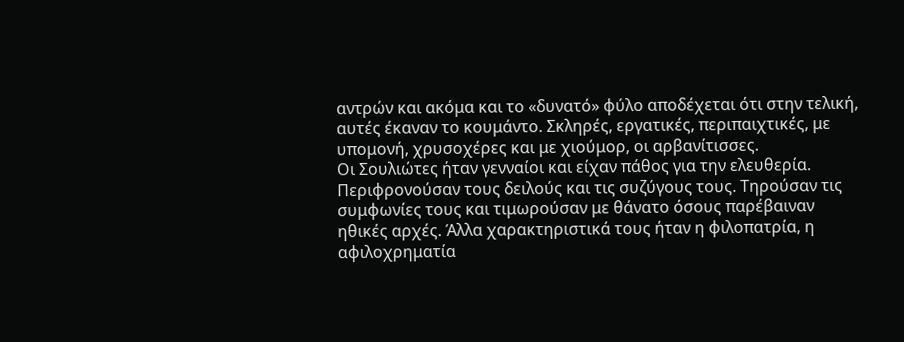αντρών και ακόμα και το «δυνατό» φύλο αποδέχεται ότι στην τελική, αυτές έκαναν το κουμάντο. Σκληρές, εργατικές, περιπαιχτικές, με υπομονή, χρυσοχέρες και με χιούμορ, οι αρβανίτισσες.
Οι Σουλιώτες ήταν γενναίοι και είχαν πάθος για την ελευθερία. Περιφρονούσαν τους δειλούς και τις συζύγους τους. Τηρούσαν τις συμφωνίες τους και τιμωρούσαν με θάνατο όσους παρέβαιναν ηθικές αρχές. Άλλα χαρακτηριστικά τους ήταν η φιλοπατρία, η αφιλοχρηματία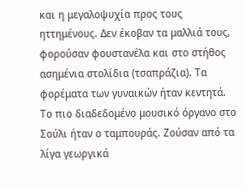και η μεγαλοψυχία προς τους ηττημένους. Δεν έκοβαν τα μαλλιά τους, φορούσαν φουστανέλα και στο στήθος ασημένια στολίδια (τσαπράζια). Τα φορέματα των γυναικών ήταν κεντητά. Το πιο διαδεδομένο μουσικό όργανο στο Σούλι ήταν ο ταμπουράς. Ζούσαν από τα λίγα γεωργικά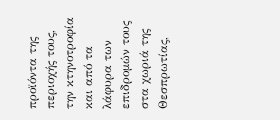προϊόντα της περιοχής τους, την κτηνοτροφία και από τα λάφυρα των επιδρομών τους στα χωριά της Θεσπρωτίας,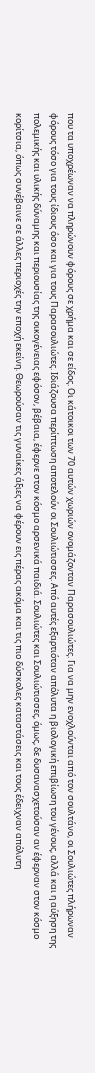που τα υποχρέωναν να πληρώνουν φόρους σε χρήμα και σε είδος. Οι κάτοικοι των 70 αυτών χωριών ονομάζονταν Παρασουλιώτες. Για να μην ενοχλούνται από τον σουλτάνο, οι Σουλιώτες πλήρωναν φόρους τόσο για τους ίδιους όσο και για τους Παρασουλιώτες. Ιδιάζουσα περίπτωση αποτελούν οι Σουλιώτισσες. Από αυτές εξαρτιόταν απόλυτα η βιολογική επιβίωση του γένους, αλλά και η αύξηση της πολεμικής και υλικής δύναμης και περιουσίας της οικογένειας εφόσον, βέβαια, έφερνε στον κόσμο αρσενικά παιδιά. Σουλιώτες και Σουλιώτισσες, όμως, δε δυσανασχετούσαν αν έφερναν στον κόσμο κορίτσια, όπως συνέβαινε σε άλλες περιοχές την εποχή εκείνη. Θεωρούσαν τις γυναίκες άξιες να φέρουν εις πέρας ακόμα και τις πιο δύσκολες καταστάσεις και τους έδειχναν απόλυτη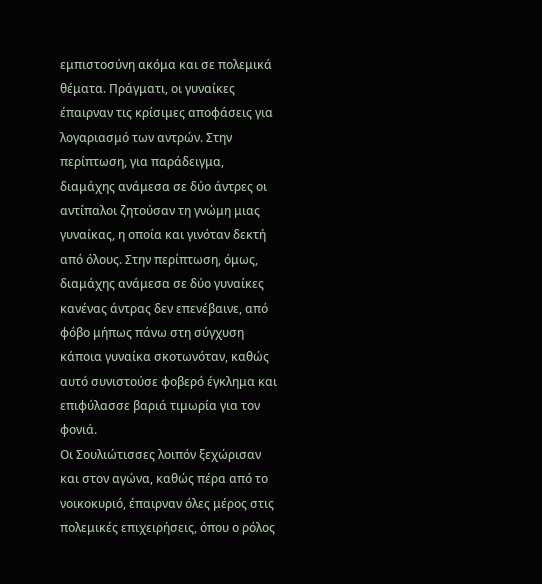εμπιστοσύνη ακόμα και σε πολεμικά θέματα. Πράγματι, οι γυναίκες έπαιρναν τις κρίσιμες αποφάσεις για λογαριασμό των αντρών. Στην περίπτωση, για παράδειγμα, διαμάχης ανάμεσα σε δύο άντρες οι αντίπαλοι ζητούσαν τη γνώμη μιας γυναίκας, η οποία και γινόταν δεκτή από όλους. Στην περίπτωση, όμως, διαμάχης ανάμεσα σε δύο γυναίκες κανένας άντρας δεν επενέβαινε, από φόβο μήπως πάνω στη σύγχυση κάποια γυναίκα σκοτωνόταν, καθώς αυτό συνιστούσε φοβερό έγκλημα και επιφύλασσε βαριά τιμωρία για τον φονιά.
Οι Σουλιώτισσες λοιπόν ξεχώρισαν και στον αγώνα, καθώς πέρα από το νοικοκυριό, έπαιρναν όλες μέρος στις πολεμικές επιχειρήσεις, όπου ο ρόλος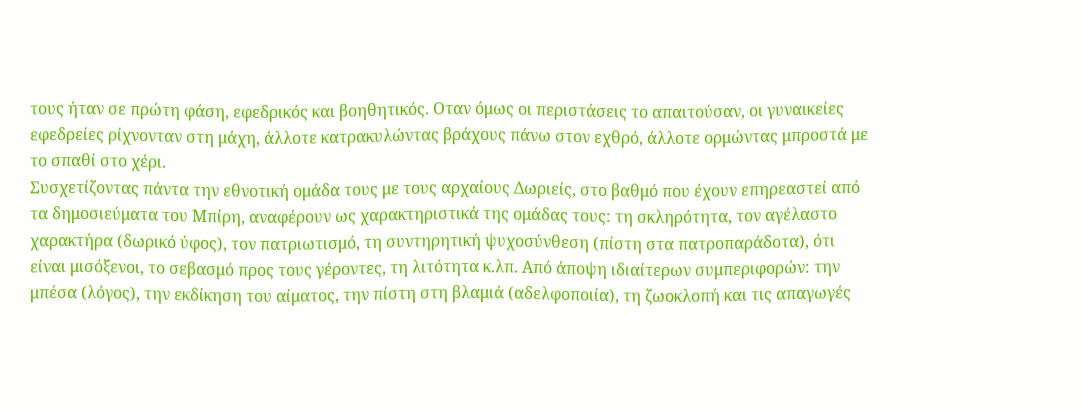τους ήταν σε πρώτη φάση, εφεδρικός και βοηθητικός. Οταν όμως οι περιστάσεις το απαιτούσαν, οι γυναικείες εφεδρείες ρίχνονταν στη μάχη, άλλοτε κατρακυλώντας βράχους πάνω στον εχθρό, άλλοτε ορμώντας μπροστά με το σπαθί στο χέρι.
Συσχετίζοντας πάντα την εθνοτική ομάδα τους με τους αρχαίους Δωριείς, στο βαθμό που έχουν επηρεαστεί από τα δημοσιεύματα του Μπίρη, αναφέρουν ως χαρακτηριστικά της ομάδας τους: τη σκληρότητα, τον αγέλαστο χαρακτήρα (δωρικό ύφος), τον πατριωτισμό, τη συντηρητική ψυχοσύνθεση (πίστη στα πατροπαράδοτα), ότι είναι μισόξενοι, το σεβασμό προς τους γέροντες, τη λιτότητα κ.λπ. Από άποψη ιδιαίτερων συμπεριφορών: την μπέσα (λόγος), την εκδίκηση του αίματος, την πίστη στη βλαμιά (αδελφοποιία), τη ζωοκλοπή και τις απαγωγές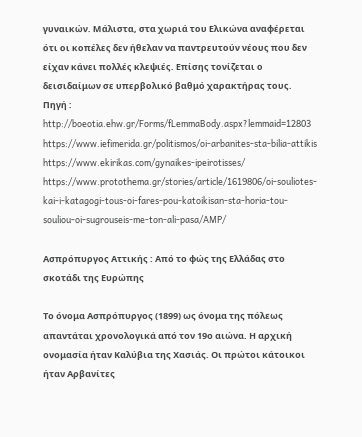γυναικών. Μάλιστα, στα χωριά του Ελικώνα αναφέρεται ότι οι κοπέλες δεν ήθελαν να παντρευτούν νέους που δεν είχαν κάνει πολλές κλεψιές. Επίσης τονίζεται ο δεισιδαίμων σε υπερβολικό βαθμό χαρακτήρας τους.
Πηγή :
http://boeotia.ehw.gr/Forms/fLemmaBody.aspx?lemmaid=12803
https://www.iefimerida.gr/politismos/oi-arbanites-sta-bilia-attikis
https://www.ekirikas.com/gynaikes-ipeirotisses/
https://www.protothema.gr/stories/article/1619806/oi-souliotes-kai-i-katagogi-tous-oi-fares-pou-katoikisan-sta-horia-tou-souliou-oi-sugrouseis-me-ton-ali-pasa/AMP/

Ασπρόπυργος Αττικής : Από το φώς της Ελλάδας στο σκοτάδι της Ευρώπης

Το όνομα Ασπρόπυργος (1899) ως όνομα της πόλεως απαντάται χρονολογικά από τον 19ο αιώνα. Η αρχική ονομασία ήταν Καλύβια της Χασιάς. Οι πρώτοι κάτοικοι ήταν Αρβανίτες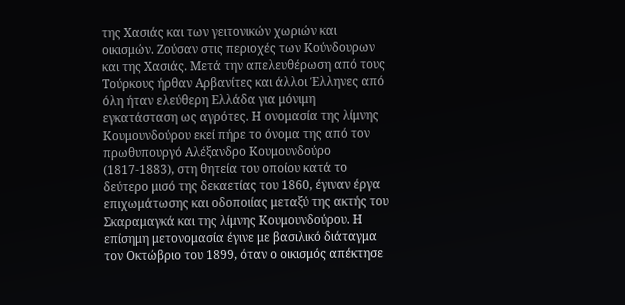της Χασιάς και των γειτονικών χωριών και οικισμών. Ζούσαν στις περιοχές των Κούνδουρων και της Χασιάς. Μετά την απελευθέρωση από τους Τούρκους ήρθαν Αρβανίτες και άλλοι Έλληνες από όλη ήταν ελεύθερη Ελλάδα για μόνιμη εγκατάσταση ως αγρότες. Η ονομασία της λίμνης Κουμουνδούρου εκεί πήρε το όνομα της από τον πρωθυπουργό Αλέξανδρο Κουμουνδούρο (1817-1883), στη θητεία του οποίου κατά το δεύτερο μισό της δεκαετίας του 1860, έγιναν έργα επιχωμάτωσης και οδοποιίας μεταξύ της ακτής του Σκαραμαγκά και της λίμνης Κουμουνδούρου. Η επίσημη μετονομασία έγινε με βασιλικό διάταγμα τον Οκτώβριο του 1899, όταν ο οικισμός απέκτησε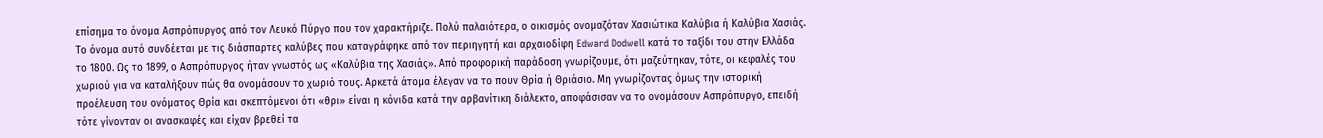επίσημα το όνομα Ασπρόπυργος από τον Λευκό Πύργο που τον χαρακτήριζε. Πολύ παλαιότερα, ο οικισμός ονομαζόταν Χασιώτικα Καλύβια ή Καλύβια Χασιάς. Το όνομα αυτό συνδέεται με τις διάσπαρτες καλύβες που καταγράφηκε από τον περιηγητή και αρχαιοδίφη Edward Dodwell κατά το ταξίδι του στην Ελλάδα το 1800. Ως το 1899, ο Ασπρόπυργος ήταν γνωστός ως «Καλύβια της Χασιάς». Από προφορική παράδοση γνωρίζουμε, ότι μαζεύτηκαν, τότε, οι κεφαλές του χωριού για να καταλήξουν πώς θα ονομάσουν το χωριό τους. Αρκετά άτομα έλεγαν να το πουν Θρία ή Θριάσιο. Μη γνωρίζοντας όμως την ιστορική προέλευση του ονόματος Θρία και σκεπτόμενοι ότι «θρι» είναι η κόνιδα κατά την αρβανίτικη διάλεκτο, αποφάσισαν να το ονομάσουν Ασπρόπυργο, επειδή τότε γίνονταν οι ανασκαφές και είχαν βρεθεί τα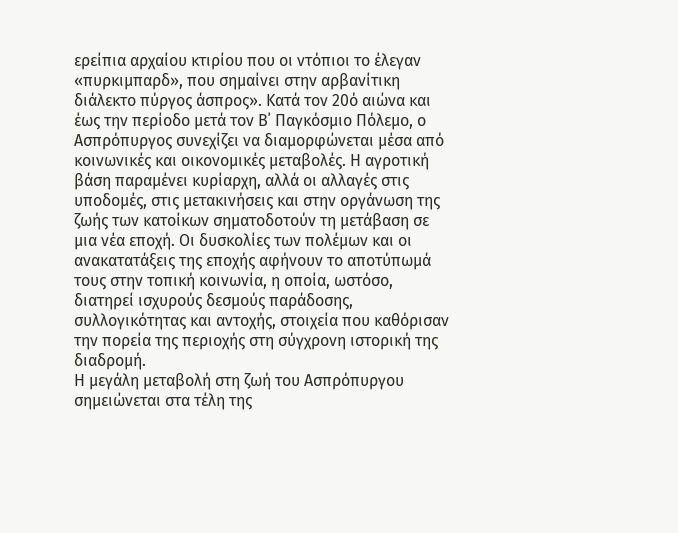ερείπια αρχαίου κτιρίου που οι ντόπιοι το έλεγαν «πυρκιμπαρδ», που σημαίνει στην αρβανίτικη διάλεκτο πύργος άσπρος». Κατά τον 20ό αιώνα και έως την περίοδο μετά τον Β΄ Παγκόσμιο Πόλεμο, ο Ασπρόπυργος συνεχίζει να διαμορφώνεται μέσα από κοινωνικές και οικονομικές μεταβολές. Η αγροτική βάση παραμένει κυρίαρχη, αλλά οι αλλαγές στις υποδομές, στις μετακινήσεις και στην οργάνωση της ζωής των κατοίκων σηματοδοτούν τη μετάβαση σε μια νέα εποχή. Οι δυσκολίες των πολέμων και οι ανακατατάξεις της εποχής αφήνουν το αποτύπωμά τους στην τοπική κοινωνία, η οποία, ωστόσο, διατηρεί ισχυρούς δεσμούς παράδοσης, συλλογικότητας και αντοχής, στοιχεία που καθόρισαν την πορεία της περιοχής στη σύγχρονη ιστορική της διαδρομή.
Η μεγάλη μεταβολή στη ζωή του Ασπρόπυργου σημειώνεται στα τέλη της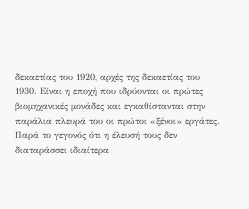δεκαετίας του 1920, αρχές της δεκαετίας του 1930. Είναι η εποχή που ιδρύονται οι πρώτες βιομηχανικές μονάδες και εγκαθίστανται στην παράλια πλευρά του οι πρώτοι «ξένοι» εργάτες. Παρά το γεγονός ότι η έλευσή τους δεν διαταράσσει ιδιαίτερα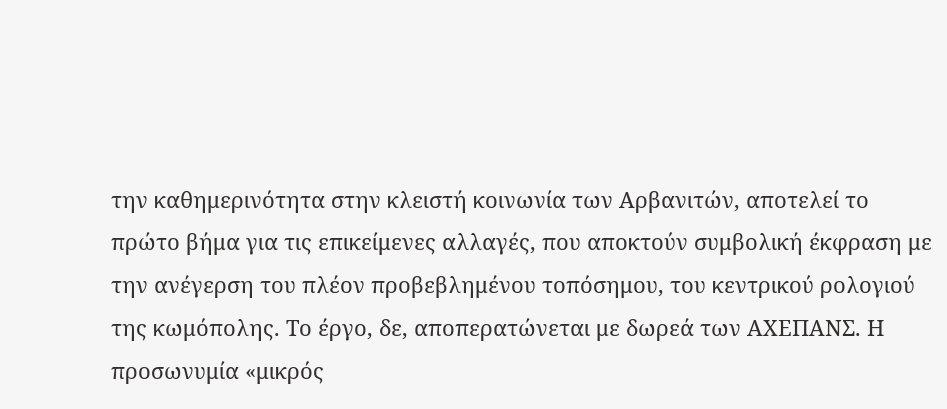την καθημερινότητα στην κλειστή κοινωνία των Αρβανιτών, αποτελεί το πρώτο βήμα για τις επικείμενες αλλαγές, που αποκτούν συμβολική έκφραση με την ανέγερση του πλέον προβεβλημένου τοπόσημου, του κεντρικού ρολογιού της κωμόπολης. Το έργο, δε, αποπερατώνεται με δωρεά των ΑΧΕΠΑΝΣ. Η προσωνυμία «μικρός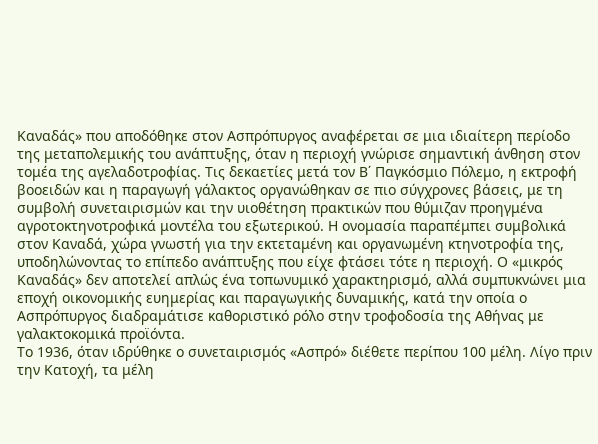Καναδάς» που αποδόθηκε στον Ασπρόπυργος αναφέρεται σε μια ιδιαίτερη περίοδο της μεταπολεμικής του ανάπτυξης, όταν η περιοχή γνώρισε σημαντική άνθηση στον τομέα της αγελαδοτροφίας. Τις δεκαετίες μετά τον Β΄ Παγκόσμιο Πόλεμο, η εκτροφή βοοειδών και η παραγωγή γάλακτος οργανώθηκαν σε πιο σύγχρονες βάσεις, με τη συμβολή συνεταιρισμών και την υιοθέτηση πρακτικών που θύμιζαν προηγμένα αγροτοκτηνοτροφικά μοντέλα του εξωτερικού. Η ονομασία παραπέμπει συμβολικά στον Καναδά, χώρα γνωστή για την εκτεταμένη και οργανωμένη κτηνοτροφία της, υποδηλώνοντας το επίπεδο ανάπτυξης που είχε φτάσει τότε η περιοχή. Ο «μικρός Καναδάς» δεν αποτελεί απλώς ένα τοπωνυμικό χαρακτηρισμό, αλλά συμπυκνώνει μια εποχή οικονομικής ευημερίας και παραγωγικής δυναμικής, κατά την οποία ο Ασπρόπυργος διαδραμάτισε καθοριστικό ρόλο στην τροφοδοσία της Αθήνας με γαλακτοκομικά προϊόντα.
Το 1936, όταν ιδρύθηκε ο συνεταιρισμός «Ασπρό» διέθετε περίπου 100 μέλη. Λίγο πριν την Κατοχή, τα μέλη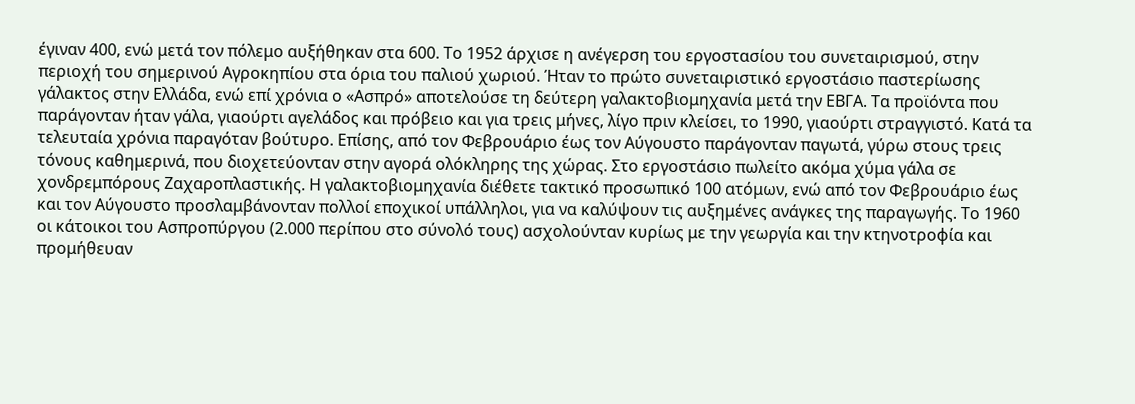έγιναν 400, ενώ μετά τον πόλεμο αυξήθηκαν στα 600. Το 1952 άρχισε η ανέγερση του εργοστασίου του συνεταιρισμού, στην περιοχή του σημερινού Αγροκηπίου στα όρια του παλιού χωριού. Ήταν το πρώτο συνεταιριστικό εργοστάσιο παστερίωσης γάλακτος στην Ελλάδα, ενώ επί χρόνια ο «Ασπρό» αποτελούσε τη δεύτερη γαλακτοβιομηχανία μετά την ΕΒΓΑ. Τα προϊόντα που παράγονταν ήταν γάλα, γιαούρτι αγελάδος και πρόβειο και για τρεις μήνες, λίγο πριν κλείσει, το 1990, γιαούρτι στραγγιστό. Κατά τα τελευταία χρόνια παραγόταν βούτυρο. Επίσης, από τον Φεβρουάριο έως τον Αύγουστο παράγονταν παγωτά, γύρω στους τρεις τόνους καθημερινά, που διοχετεύονταν στην αγορά ολόκληρης της χώρας. Στο εργοστάσιο πωλείτο ακόμα χύμα γάλα σε χονδρεμπόρους Ζαχαροπλαστικής. Η γαλακτοβιομηχανία διέθετε τακτικό προσωπικό 100 ατόμων, ενώ από τον Φεβρουάριο έως και τον Αύγουστο προσλαμβάνονταν πολλοί εποχικοί υπάλληλοι, για να καλύψουν τις αυξημένες ανάγκες της παραγωγής. Το 1960 οι κάτοικοι του Ασπροπύργου (2.000 περίπου στο σύνολό τους) ασχολούνταν κυρίως με την γεωργία και την κτηνοτροφία και προμήθευαν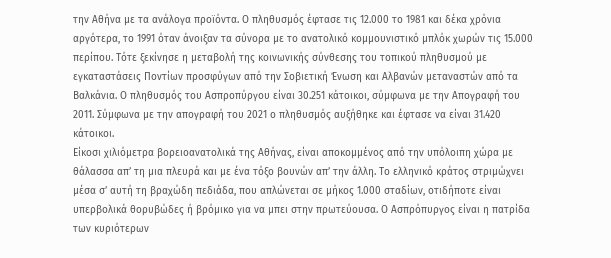την Αθήνα με τα ανάλογα προϊόντα. Ο πληθυσμός έφτασε τις 12.000 το 1981 και δέκα χρόνια αργότερα, το 1991 όταν άνοιξαν τα σύνορα με το ανατολικό κομμουνιστικό μπλόκ χωρών τις 15.000 περίπου. Τότε ξεκίνησε η μεταβολή της κοινωνικής σύνθεσης του τοπικού πληθυσμού με εγκαταστάσεις Ποντίων προσφύγων από την Σοβιετική Ένωση και Αλβανών μεταναστών από τα Βαλκάνια. Ο πληθυσμός του Ασπροπύργου είναι 30.251 κάτοικοι, σύμφωνα με την Απογραφή του 2011. Σύμφωνα με την απογραφή του 2021 ο πληθυσμός αυξήθηκε και έφτασε να είναι 31.420 κάτοικοι.
Είκοσι χιλιόμετρα βορειοανατολικά της Αθήνας, είναι αποκομμένος από την υπόλοιπη χώρα με θάλασσα απ’ τη μια πλευρά και με ένα τόξο βουνών απ’ την άλλη. Το ελληνικό κράτος στριμώχνει μέσα σ’ αυτή τη βραχώδη πεδιάδα, που απλώνεται σε μήκος 1.000 σταδίων, οτιδήποτε είναι υπερβολικά θορυβώδες ή βρόμικο για να μπει στην πρωτεύουσα. Ο Ασπρόπυργος είναι η πατρίδα των κυριότερων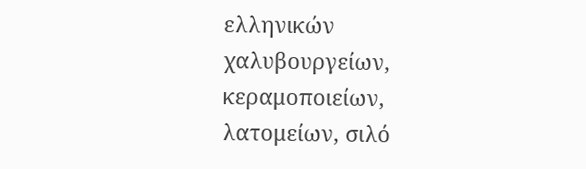ελληνικών χαλυβουργείων, κεραμοποιείων, λατομείων, σιλό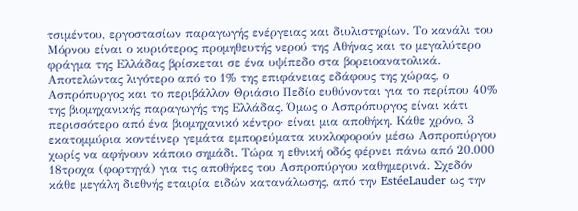τσιμέντου, εργοστασίων παραγωγής ενέργειας και διυλιστηρίων. Το κανάλι του Μόρνου είναι ο κυριότερος προμηθευτής νερού της Αθήνας και το μεγαλύτερο φράγμα της Ελλάδας βρίσκεται σε ένα υψίπεδο στα βορειοανατολικά. Αποτελώντας λιγότερο από το 1% της επιφάνειας εδάφους της χώρας, ο Ασπρόπυργος και το περιβάλλον Θριάσιο Πεδίο ευθύνονται για το περίπου 40% της βιομηχανικής παραγωγής της Ελλάδας. Όμως ο Ασπρόπυργος είναι κάτι περισσότερο από ένα βιομηχανικό κέντρο· είναι μια αποθήκη. Κάθε χρόνο, 3 εκατομμύρια κοντέινερ γεμάτα εμπορεύματα κυκλοφορούν μέσω Ασπροπύργου χωρίς να αφήνουν κάποιο σημάδι. Τώρα η εθνική οδός φέρνει πάνω από 20.000 18τροχα (φορτηγά) για τις αποθήκες του Ασπροπύργου καθημερινά. Σχεδόν κάθε μεγάλη διεθνής εταιρία ειδών κατανάλωσης, από την EstéeLauder ως την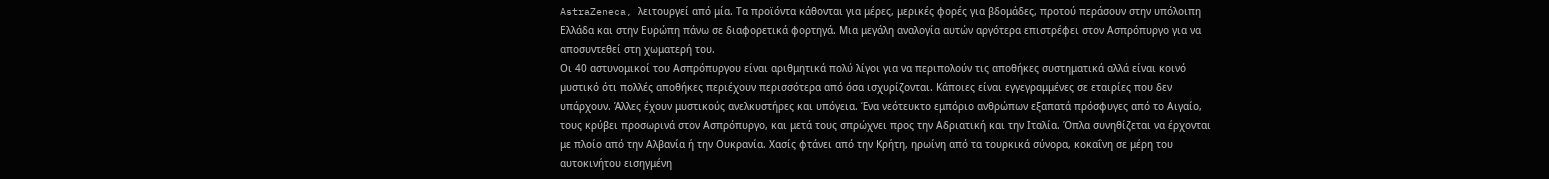AstraZeneca, λειτουργεί από μία. Τα προϊόντα κάθονται για μέρες, μερικές φορές για βδομάδες, προτού περάσουν στην υπόλοιπη Ελλάδα και στην Ευρώπη πάνω σε διαφορετικά φορτηγά. Μια μεγάλη αναλογία αυτών αργότερα επιστρέφει στον Ασπρόπυργο για να αποσυντεθεί στη χωματερή του.
Οι 40 αστυνομικοί του Ασπρόπυργου είναι αριθμητικά πολύ λίγοι για να περιπολούν τις αποθήκες συστηματικά αλλά είναι κοινό μυστικό ότι πολλές αποθήκες περιέχουν περισσότερα από όσα ισχυρίζονται. Κάποιες είναι εγγεγραμμένες σε εταιρίες που δεν υπάρχουν. Άλλες έχουν μυστικούς ανελκυστήρες και υπόγεια. Ένα νεότευκτο εμπόριο ανθρώπων εξαπατά πρόσφυγες από το Αιγαίο, τους κρύβει προσωρινά στον Ασπρόπυργο, και μετά τους σπρώχνει προς την Αδριατική και την Ιταλία. Όπλα συνηθίζεται να έρχονται με πλοίο από την Αλβανία ή την Ουκρανία. Χασίς φτάνει από την Κρήτη, ηρωίνη από τα τουρκικά σύνορα, κοκαΐνη σε μέρη του αυτοκινήτου εισηγμένη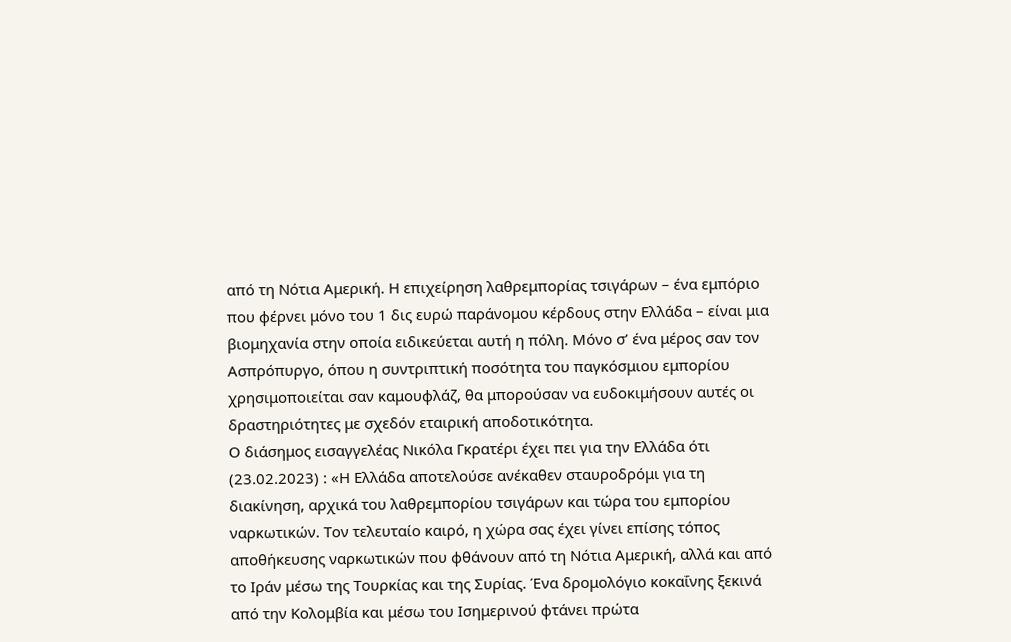από τη Νότια Αμερική. Η επιχείρηση λαθρεμπορίας τσιγάρων – ένα εμπόριο που φέρνει μόνο του 1 δις ευρώ παράνομου κέρδους στην Ελλάδα – είναι μια βιομηχανία στην οποία ειδικεύεται αυτή η πόλη. Μόνο σ’ ένα μέρος σαν τον Ασπρόπυργο, όπου η συντριπτική ποσότητα του παγκόσμιου εμπορίου χρησιμοποιείται σαν καμουφλάζ, θα μπορούσαν να ευδοκιμήσουν αυτές οι δραστηριότητες με σχεδόν εταιρική αποδοτικότητα.
Ο διάσημος εισαγγελέας Νικόλα Γκρατέρι έχει πει για την Ελλάδα ότι (23.02.2023) : «Η Ελλάδα αποτελούσε ανέκαθεν σταυροδρόμι για τη διακίνηση, αρχικά του λαθρεμπορίου τσιγάρων και τώρα του εμπορίου ναρκωτικών. Τον τελευταίο καιρό, η χώρα σας έχει γίνει επίσης τόπος αποθήκευσης ναρκωτικών που φθάνουν από τη Νότια Αμερική, αλλά και από το Ιράν μέσω της Τουρκίας και της Συρίας. Ένα δρομολόγιο κοκαΐνης ξεκινά από την Κολομβία και μέσω του Ισημερινού φτάνει πρώτα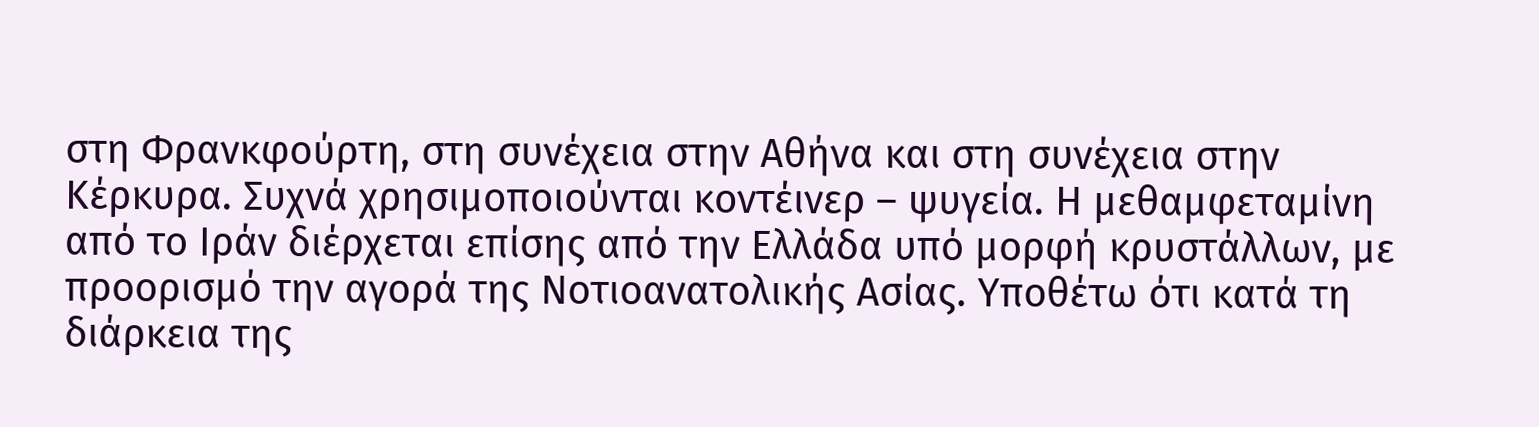στη Φρανκφούρτη, στη συνέχεια στην Αθήνα και στη συνέχεια στην Κέρκυρα. Συχνά χρησιμοποιούνται κοντέινερ – ψυγεία. Η μεθαμφεταμίνη από το Ιράν διέρχεται επίσης από την Ελλάδα υπό μορφή κρυστάλλων, με προορισμό την αγορά της Νοτιοανατολικής Ασίας. Υποθέτω ότι κατά τη διάρκεια της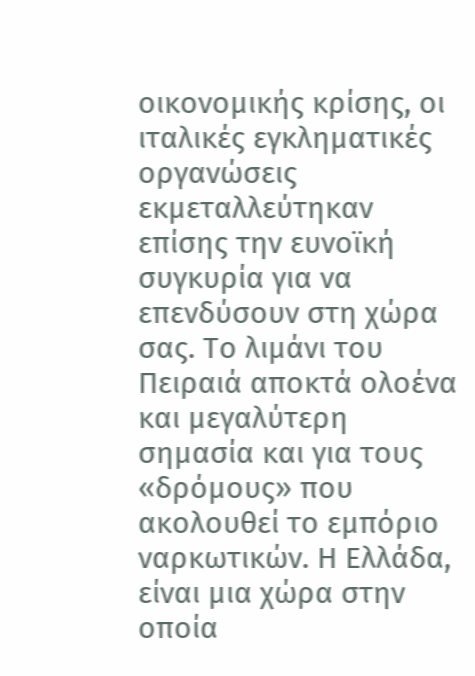οικονομικής κρίσης, οι ιταλικές εγκληματικές οργανώσεις εκμεταλλεύτηκαν επίσης την ευνοϊκή συγκυρία για να επενδύσουν στη χώρα σας. Το λιμάνι του Πειραιά αποκτά ολοένα και μεγαλύτερη σημασία και για τους «δρόμους» που ακολουθεί το εμπόριο ναρκωτικών. Η Ελλάδα, είναι μια χώρα στην οποία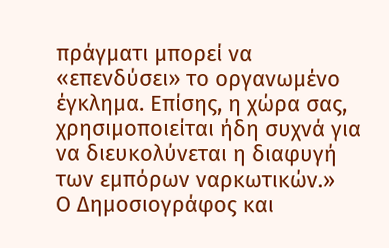πράγματι μπορεί να «επενδύσει» το οργανωμένο έγκλημα. Επίσης, η χώρα σας, χρησιμοποιείται ήδη συχνά για να διευκολύνεται η διαφυγή των εμπόρων ναρκωτικών.»
Ο Δημοσιογράφος και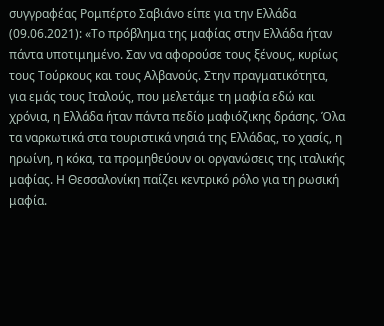συγγραφέας Ρομπέρτο Σαβιάνο είπε για την Ελλάδα (09.06.2021): «Το πρόβλημα της μαφίας στην Ελλάδα ήταν πάντα υποτιμημένο. Σαν να αφορούσε τους ξένους, κυρίως τους Τούρκους και τους Αλβανούς. Στην πραγματικότητα, για εμάς τους Ιταλούς, που μελετάμε τη μαφία εδώ και χρόνια, η Ελλάδα ήταν πάντα πεδίο μαφιόζικης δράσης. Όλα τα ναρκωτικά στα τουριστικά νησιά της Ελλάδας, το χασίς, η ηρωίνη, η κόκα, τα προμηθεύουν οι οργανώσεις της ιταλικής μαφίας. Η Θεσσαλονίκη παίζει κεντρικό ρόλο για τη ρωσική μαφία.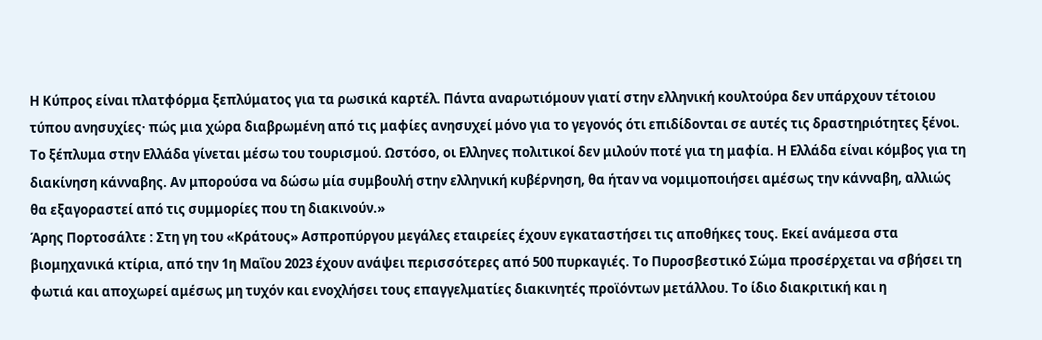Η Κύπρος είναι πλατφόρμα ξεπλύματος για τα ρωσικά καρτέλ. Πάντα αναρωτιόμουν γιατί στην ελληνική κουλτούρα δεν υπάρχουν τέτοιου τύπου ανησυχίες· πώς μια χώρα διαβρωμένη από τις μαφίες ανησυχεί μόνο για το γεγονός ότι επιδίδονται σε αυτές τις δραστηριότητες ξένοι. Το ξέπλυμα στην Ελλάδα γίνεται μέσω του τουρισμού. Ωστόσο, οι Ελληνες πολιτικοί δεν μιλούν ποτέ για τη μαφία. Η Ελλάδα είναι κόμβος για τη διακίνηση κάνναβης. Αν μπορούσα να δώσω μία συμβουλή στην ελληνική κυβέρνηση, θα ήταν να νομιμοποιήσει αμέσως την κάνναβη, αλλιώς θα εξαγοραστεί από τις συμμορίες που τη διακινούν.»
Άρης Πορτοσάλτε : Στη γη του «Κράτους» Ασπροπύργου μεγάλες εταιρείες έχουν εγκαταστήσει τις αποθήκες τους. Εκεί ανάμεσα στα βιομηχανικά κτίρια, από την 1η Μαΐου 2023 έχουν ανάψει περισσότερες από 500 πυρκαγιές. Το Πυροσβεστικό Σώμα προσέρχεται να σβήσει τη φωτιά και αποχωρεί αμέσως μη τυχόν και ενοχλήσει τους επαγγελματίες διακινητές προϊόντων μετάλλου. Το ίδιο διακριτική και η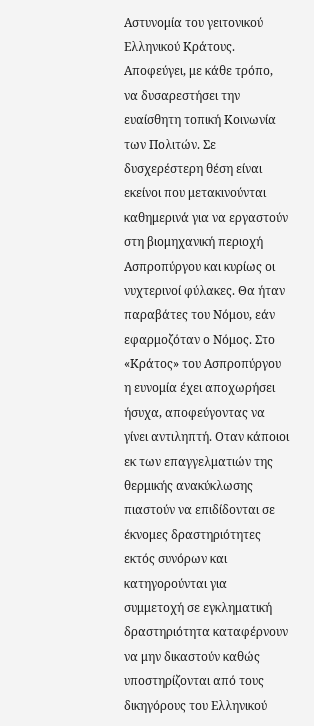Αστυνομία του γειτονικού Ελληνικού Κράτους. Αποφεύγει, με κάθε τρόπο, να δυσαρεστήσει την ευαίσθητη τοπική Κοινωνία των Πολιτών. Σε δυσχερέστερη θέση είναι εκείνοι που μετακινούνται καθημερινά για να εργαστούν στη βιομηχανική περιοχή Ασπροπύργου και κυρίως οι νυχτερινοί φύλακες. Θα ήταν παραβάτες του Νόμου, εάν εφαρμοζόταν ο Νόμος. Στο «Κράτος» του Ασπροπύργου η ευνομία έχει αποχωρήσει ήσυχα, αποφεύγοντας να γίνει αντιληπτή. Οταν κάποιοι εκ των επαγγελματιών της θερμικής ανακύκλωσης πιαστούν να επιδίδονται σε έκνομες δραστηριότητες εκτός συνόρων και κατηγορούνται για συμμετοχή σε εγκληματική δραστηριότητα καταφέρνουν να μην δικαστούν καθώς υποστηρίζονται από τους δικηγόρους του Ελληνικού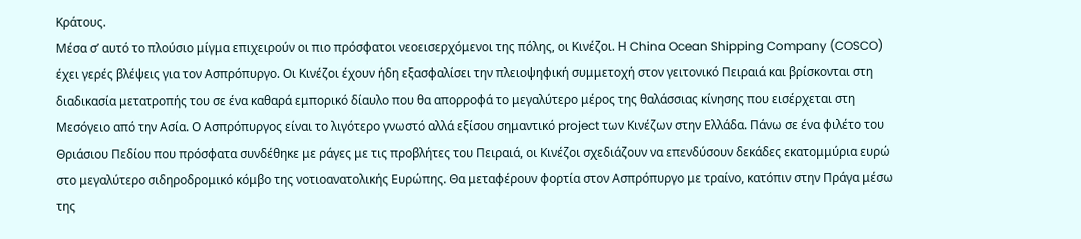Κράτους.
Μέσα σ’ αυτό το πλούσιο μίγμα επιχειρούν οι πιο πρόσφατοι νεοεισερχόμενοι της πόλης, οι Κινέζοι. Η China Ocean Shipping Company (COSCO) έχει γερές βλέψεις για τον Ασπρόπυργο. Οι Κινέζοι έχουν ήδη εξασφαλίσει την πλειοψηφική συμμετοχή στον γειτονικό Πειραιά και βρίσκονται στη διαδικασία μετατροπής του σε ένα καθαρά εμπορικό δίαυλο που θα απορροφά το μεγαλύτερο μέρος της θαλάσσιας κίνησης που εισέρχεται στη Μεσόγειο από την Ασία. Ο Ασπρόπυργος είναι το λιγότερο γνωστό αλλά εξίσου σημαντικό project των Κινέζων στην Ελλάδα. Πάνω σε ένα φιλέτο του Θριάσιου Πεδίου που πρόσφατα συνδέθηκε με ράγες με τις προβλήτες του Πειραιά, οι Κινέζοι σχεδιάζουν να επενδύσουν δεκάδες εκατομμύρια ευρώ στο μεγαλύτερο σιδηροδρομικό κόμβο της νοτιοανατολικής Ευρώπης. Θα μεταφέρουν φορτία στον Ασπρόπυργο με τραίνο, κατόπιν στην Πράγα μέσω της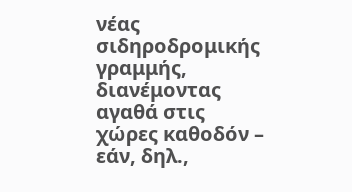νέας σιδηροδρομικής γραμμής, διανέμοντας αγαθά στις χώρες καθοδόν – εάν, δηλ.,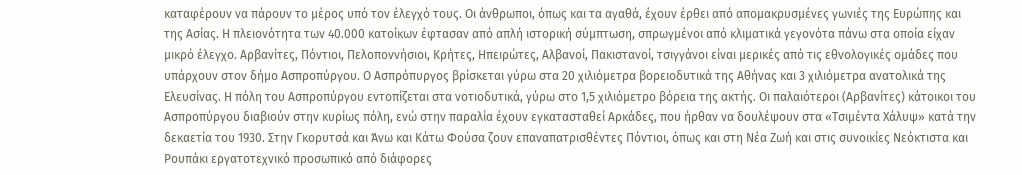καταφέρουν να πάρουν το μέρος υπό τον έλεγχό τους. Οι άνθρωποι, όπως και τα αγαθά, έχουν έρθει από απομακρυσμένες γωνιές της Ευρώπης και της Ασίας. Η πλειονότητα των 40.000 κατοίκων έφτασαν από απλή ιστορική σύμπτωση, σπρωγμένοι από κλιματικά γεγονότα πάνω στα οποία είχαν μικρό έλεγχο. Αρβανίτες, Πόντιοι, Πελοποννήσιοι, Κρήτες, Ηπειρώτες, Αλβανοί, Πακιστανοί, τσιγγάνοι είναι μερικές από τις εθνολογικές ομάδες που υπάρχουν στον δήμο Ασπροπύργου. Ο Ασπρόπυργος βρίσκεται γύρω στα 20 χιλιόμετρα βορειοδυτικά της Αθήνας και 3 χιλιόμετρα ανατολικά της Ελευσίνας. Η πόλη του Ασπροπύργου εντοπίζεται στα νοτιοδυτικά, γύρω στο 1,5 χιλιόμετρο βόρεια της ακτής. Οι παλαιότεροι (Αρβανίτες) κάτοικοι του Ασπροπύργου διαβιούν στην κυρίως πόλη, ενώ στην παραλία έχουν εγκατασταθεί Αρκάδες, που ήρθαν να δουλέψουν στα «Τσιμέντα Χάλυψ» κατά την δεκαετία του 1930. Στην Γκορυτσά και Άνω και Κάτω Φούσα ζουν επαναπατρισθέντες Πόντιοι, όπως και στη Νέα Ζωή και στις συνοικίες Νεόκτιστα και Ρουπάκι εργατοτεχνικό προσωπικό από διάφορες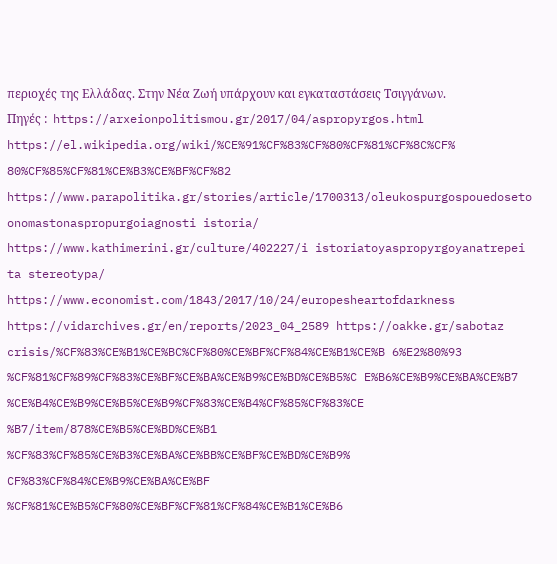περιοχές της Ελλάδας. Στην Νέα Ζωή υπάρχουν και εγκαταστάσεις Τσιγγάνων.
Πηγές :  https://arxeionpolitismou.gr/2017/04/aspropyrgos.html https://el.wikipedia.org/wiki/%CE%91%CF%83%CF%80%CF%81%CF%8C%CF% 80%CF%85%CF%81%CE%B3%CE%BF%CF%82 https://www.parapolitika.gr/stories/article/1700313/oleukospurgospouedoseto onomastonaspropurgoiagnosti istoria/ https://www.kathimerini.gr/culture/402227/i istoriatoyaspropyrgoyanatrepei ta stereotypa/ https://www.economist.com/1843/2017/10/24/europesheartofdarkness https://vidarchives.gr/en/reports/2023_04_2589 https://oakke.gr/sabotaz crisis/%CF%83%CE%B1%CE%BC%CF%80%CE%BF%CF%84%CE%B1%CE%B 6%E2%80%93 %CF%81%CF%89%CF%83%CE%BF%CE%BA%CE%B9%CE%BD%CE%B5%C E%B6%CE%B9%CE%BA%CE%B7 %CE%B4%CE%B9%CE%B5%CE%B9%CF%83%CE%B4%CF%85%CF%83%CE %B7/item/878%CE%B5%CE%BD%CE%B1 %CF%83%CF%85%CE%B3%CE%BA%CE%BB%CE%BF%CE%BD%CE%B9% CF%83%CF%84%CE%B9%CE%BA%CE%BF %CF%81%CE%B5%CF%80%CE%BF%CF%81%CF%84%CE%B1%CE%B6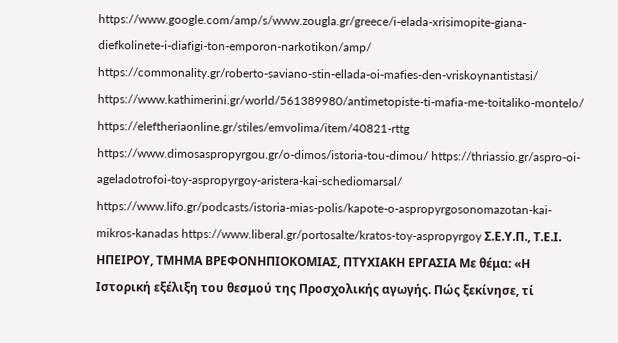https://www.google.com/amp/s/www.zougla.gr/greece/i-elada-xrisimopite-giana-diefkolinete-i-diafigi-ton-emporon-narkotikon/amp/
https://commonality.gr/roberto-saviano-stin-ellada-oi-mafies-den-vriskoynantistasi/ https://www.kathimerini.gr/world/561389980/antimetopiste-ti-mafia-me-toitaliko-montelo/ https://eleftheriaonline.gr/stiles/emvolima/item/40821-rttg https://www.dimosaspropyrgou.gr/o-dimos/istoria-tou-dimou/ https://thriassio.gr/aspro-oi-ageladotrofoi-toy-aspropyrgoy-aristera-kai-schediomarsal/ https://www.lifo.gr/podcasts/istoria-mias-polis/kapote-o-aspropyrgosonomazotan-kai-mikros-kanadas https://www.liberal.gr/portosalte/kratos-toy-aspropyrgoy Σ.Ε.Υ.Π., Τ.Ε.Ι. ΗΠΕΙΡΟΥ, ΤΜΗΜΑ ΒΡΕΦΟΝΗΠΙΟΚΟΜΙΑΣ, ΠΤΥΧΙΑΚΗ ΕΡΓΑΣΙΑ Με θέμα: «Η Ιστορική εξέλιξη του θεσμού της Προσχολικής αγωγής. Πώς ξεκίνησε, τί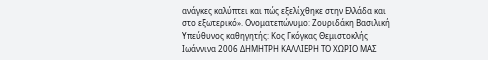ανάγκες καλύπτει και πώς εξελίχθηκε στην Ελλάδα και στο εξωτερικό». Ονοματεπώνυμο: Ζουριδάκη Βασιλική Υπεύθυνος καθηγητής: Κος Γκόγκας Θεμιστοκλής Ιωάννινα 2006 ΔΗΜΗΤΡΗ ΚΑΛΛΙΕΡΗ ΤΟ ΧΩΡΙΟ ΜΑΣ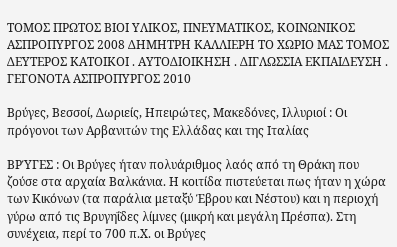ΤΟΜΟΣ ΠΡΩΤΟΣ ΒΙΟΙ ΥΛΙΚΟΣ, ΠΝΕΥΜΑΤΙΚΟΣ, ΚΟΙΝΩΝΙΚΟΣ ΑΣΠΡΟΠΥΡΓΟΣ 2008 ΔΗΜΗΤΡΗ ΚΑΛΛΙΕΡΗ ΤΟ ΧΩΡΙΟ ΜΑΣ ΤΟΜΟΣ ΔΕΥΤΕΡΟΣ ΚΑΤΟΙΚΟΙ . ΑΥΤΟΔΙΟΙΚΗΣΗ . ΔΙΓΛΩΣΣΙΑ ΕΚΠΑΙΔΕΥΣΗ . ΓΕΓΟΝΟΤΑ ΑΣΠΡΟΠΥΡΓΟΣ 2010

Βρύγες, Βεσσοί, Δωριείς, Ηπειρώτες, Μακεδόνες, Ιλλυριοί : Οι πρόγονοι των Αρβανιτών της Ελλάδας και της Ιταλίας

ΒΡΎΓΕΣ : Οι Βρύγες ήταν πολυάριθμος λαός από τη Θράκη που ζούσε στα αρχαία Βαλκάνια. Η κοιτίδα πιστεύεται πως ήταν η χώρα των Κικόνων (τα παράλια μεταξύ Έβρου και Νέστου) και η περιοχή γύρω από τις Βρυγηΐδες λίμνες (μικρή και μεγάλη Πρέσπα). Στη συνέχεια, περί το 700 π.Χ. οι Βρύγες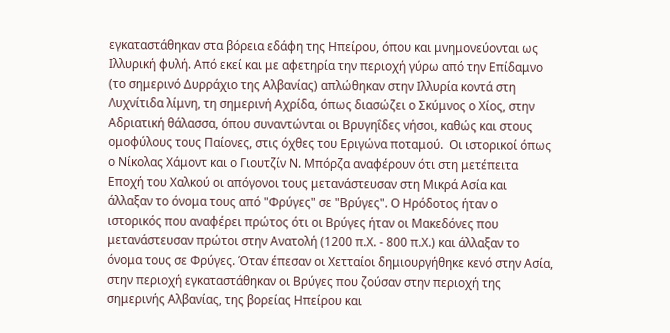εγκαταστάθηκαν στα βόρεια εδάφη της Ηπείρου, όπου και μνημονεύονται ως Ιλλυρική φυλή. Από εκεί και με αφετηρία την περιοχή γύρω από την Επίδαμνο (το σημερινό Δυρράχιο της Αλβανίας) απλώθηκαν στην Ιλλυρία κοντά στη Λυχνίτιδα λίμνη, τη σημερινή Αχρίδα, όπως διασώζει ο Σκύμνος ο Χίος, στην Αδριατική θάλασσα, όπου συναντώνται οι Βρυγηΐδες νήσοι, καθώς και στους ομοφύλους τους Παίονες, στις όχθες του Εριγώνα ποταμού.  Οι ιστορικοί όπως ο Νίκολας Χάμοντ και ο Γιουτζίν Ν. Μπόρζα αναφέρουν ότι στη μετέπειτα Εποχή του Χαλκού οι απόγονοι τους μετανάστευσαν στη Μικρά Ασία και άλλαξαν το όνομα τους από "Φρύγες" σε "Βρύγες". O Ηρόδοτος ήταν ο ιστορικός που αναφέρει πρώτος ότι οι Βρύγες ήταν οι Μακεδόνες που μετανάστευσαν πρώτοι στην Ανατολή (1200 π.Χ. - 800 π.Χ.) και άλλαξαν το όνομα τους σε Φρύγες. Όταν έπεσαν οι Χετταίοι δημιουργήθηκε κενό στην Ασία, στην περιοχή εγκαταστάθηκαν οι Βρύγες που ζούσαν στην περιοχή της σημερινής Αλβανίας, της βορείας Ηπείρου και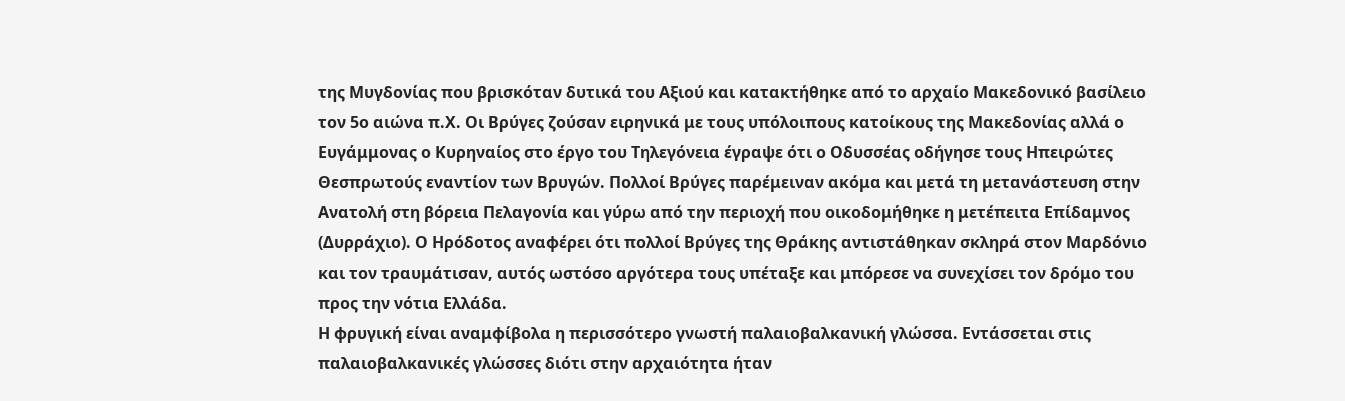της Μυγδονίας που βρισκόταν δυτικά του Αξιού και κατακτήθηκε από το αρχαίο Μακεδονικό βασίλειο τον 5ο αιώνα π.Χ. Οι Βρύγες ζούσαν ειρηνικά με τους υπόλοιπους κατοίκους της Μακεδονίας αλλά ο Ευγάμμονας ο Κυρηναίος στο έργο του Τηλεγόνεια έγραψε ότι ο Οδυσσέας οδήγησε τους Ηπειρώτες Θεσπρωτούς εναντίον των Βρυγών. Πολλοί Βρύγες παρέμειναν ακόμα και μετά τη μετανάστευση στην Ανατολή στη βόρεια Πελαγονία και γύρω από την περιοχή που οικοδομήθηκε η μετέπειτα Επίδαμνος (Δυρράχιο). Ο Ηρόδοτος αναφέρει ότι πολλοί Βρύγες της Θράκης αντιστάθηκαν σκληρά στον Μαρδόνιο και τον τραυμάτισαν, αυτός ωστόσο αργότερα τους υπέταξε και μπόρεσε να συνεχίσει τον δρόμο του προς την νότια Ελλάδα.
Η φρυγική είναι αναμφίβολα η περισσότερο γνωστή παλαιοβαλκανική γλώσσα. Εντάσσεται στις παλαιοβαλκανικές γλώσσες διότι στην αρχαιότητα ήταν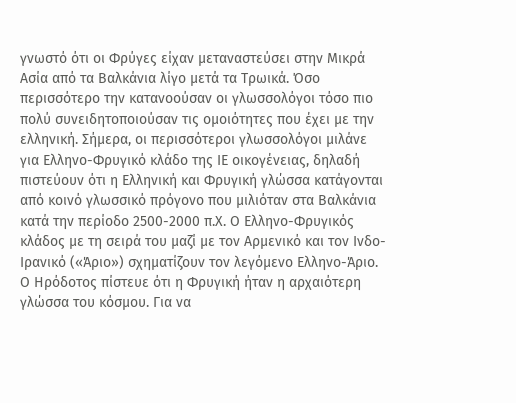γνωστό ότι οι Φρύγες είχαν μεταναστεύσει στην Μικρά Ασία από τα Βαλκάνια λίγο μετά τα Τρωικά. Όσο περισσότερο την κατανοούσαν οι γλωσσολόγοι τόσο πιο πολύ συνειδητοποιούσαν τις ομοιότητες που έχει με την ελληνική. Σήμερα, οι περισσότεροι γλωσσολόγοι μιλάνε για Ελληνο-Φρυγικό κλάδο της ΙΕ οικογένειας, δηλαδή πιστεύουν ότι η Ελληνική και Φρυγική γλώσσα κατάγονται από κοινό γλωσσικό πρόγονο που μιλιόταν στα Βαλκάνια κατά την περίοδο 2500-2000 π.Χ. Ο Ελληνο-Φρυγικός κλάδος με τη σειρά του μαζί με τον Αρμενικό και τον Ινδο-Ιρανικό («Άριο») σχηματίζουν τον λεγόμενο Ελληνο-Άριο. Ο Ηρόδοτος πίστευε ότι η Φρυγική ήταν η αρχαιότερη γλώσσα του κόσμου. Για να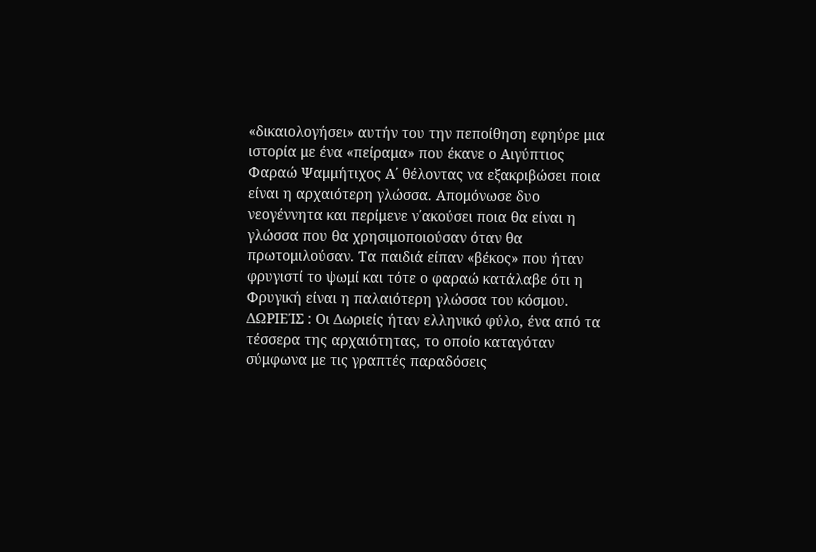«δικαιολογήσει» αυτήν του την πεποίθηση εφηύρε μια ιστορία με ένα «πείραμα» που έκανε ο Αιγύπτιος Φαραώ Ψαμμήτιχος Α΄ θέλοντας να εξακριβώσει ποια είναι η αρχαιότερη γλώσσα. Απομόνωσε δυο νεογέννητα και περίμενε ν΄ακούσει ποια θα είναι η γλώσσα που θα χρησιμοποιούσαν όταν θα πρωτομιλούσαν. Τα παιδιά είπαν «βέκος» που ήταν φρυγιστί το ψωμί και τότε ο φαραώ κατάλαβε ότι η Φρυγική είναι η παλαιότερη γλώσσα του κόσμου.
ΔΩΡΙΕΊΣ : Οι Δωριείς ήταν ελληνικό φύλο, ένα από τα τέσσερα της αρχαιότητας, το οποίο καταγόταν σύμφωνα με τις γραπτές παραδόσεις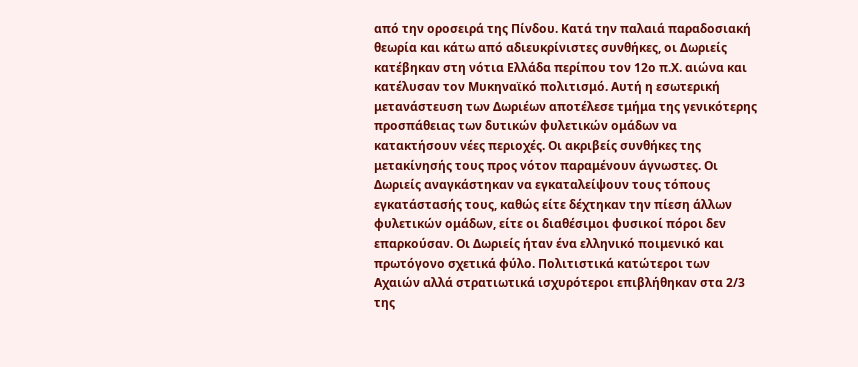από την οροσειρά της Πίνδου. Κατά την παλαιά παραδοσιακή θεωρία και κάτω από αδιευκρίνιστες συνθήκες, οι Δωριείς κατέβηκαν στη νότια Ελλάδα περίπου τον 12ο π.Χ. αιώνα και κατέλυσαν τον Μυκηναϊκό πολιτισμό. Αυτή η εσωτερική μετανάστευση των Δωριέων αποτέλεσε τμήμα της γενικότερης προσπάθειας των δυτικών φυλετικών ομάδων να κατακτήσουν νέες περιοχές. Οι ακριβείς συνθήκες της μετακίνησής τους προς νότον παραμένουν άγνωστες. Οι Δωριείς αναγκάστηκαν να εγκαταλείψουν τους τόπους εγκατάστασής τους, καθώς είτε δέχτηκαν την πίεση άλλων φυλετικών ομάδων, είτε οι διαθέσιμοι φυσικοί πόροι δεν επαρκούσαν. Οι Δωριείς ήταν ένα ελληνικό ποιμενικό και πρωτόγονο σχετικά φύλο. Πολιτιστικά κατώτεροι των Αχαιών αλλά στρατιωτικά ισχυρότεροι επιβλήθηκαν στα 2/3 της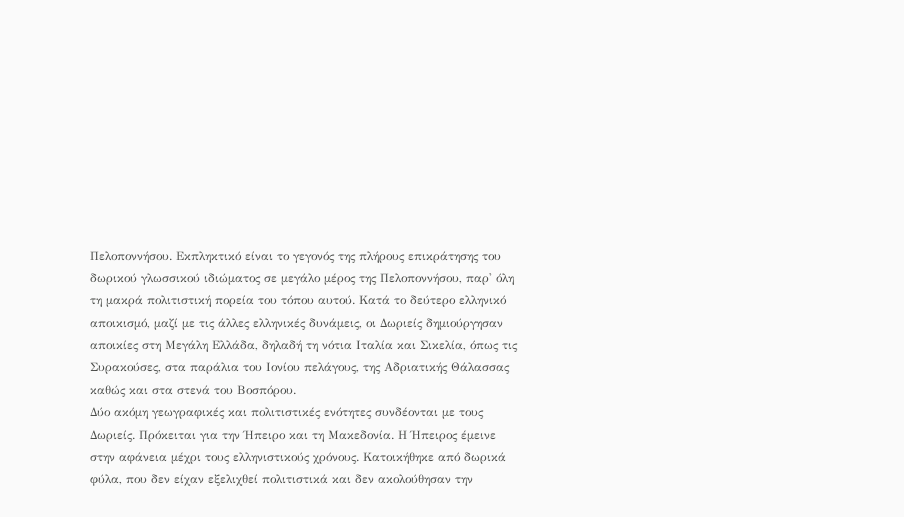Πελοποννήσου. Εκπληκτικό είναι το γεγονός της πλήρους επικράτησης του δωρικού γλωσσικού ιδιώματος σε μεγάλο μέρος της Πελοποννήσου, παρ' όλη τη μακρά πολιτιστική πορεία του τόπου αυτού. Κατά το δεύτερο ελληνικό αποικισμό, μαζί με τις άλλες ελληνικές δυνάμεις, οι Δωριείς δημιούργησαν αποικίες στη Μεγάλη Ελλάδα, δηλαδή τη νότια Ιταλία και Σικελία, όπως τις Συρακούσες, στα παράλια του Ιονίου πελάγους, της Αδριατικής Θάλασσας καθώς και στα στενά του Βοσπόρου.
Δύο ακόμη γεωγραφικές και πολιτιστικές ενότητες συνδέονται με τους Δωριείς. Πρόκειται για την Ήπειρο και τη Μακεδονία. Η Ήπειρος έμεινε στην αφάνεια μέχρι τους ελληνιστικούς χρόνους. Κατοικήθηκε από δωρικά φύλα, που δεν είχαν εξελιχθεί πολιτιστικά και δεν ακολούθησαν την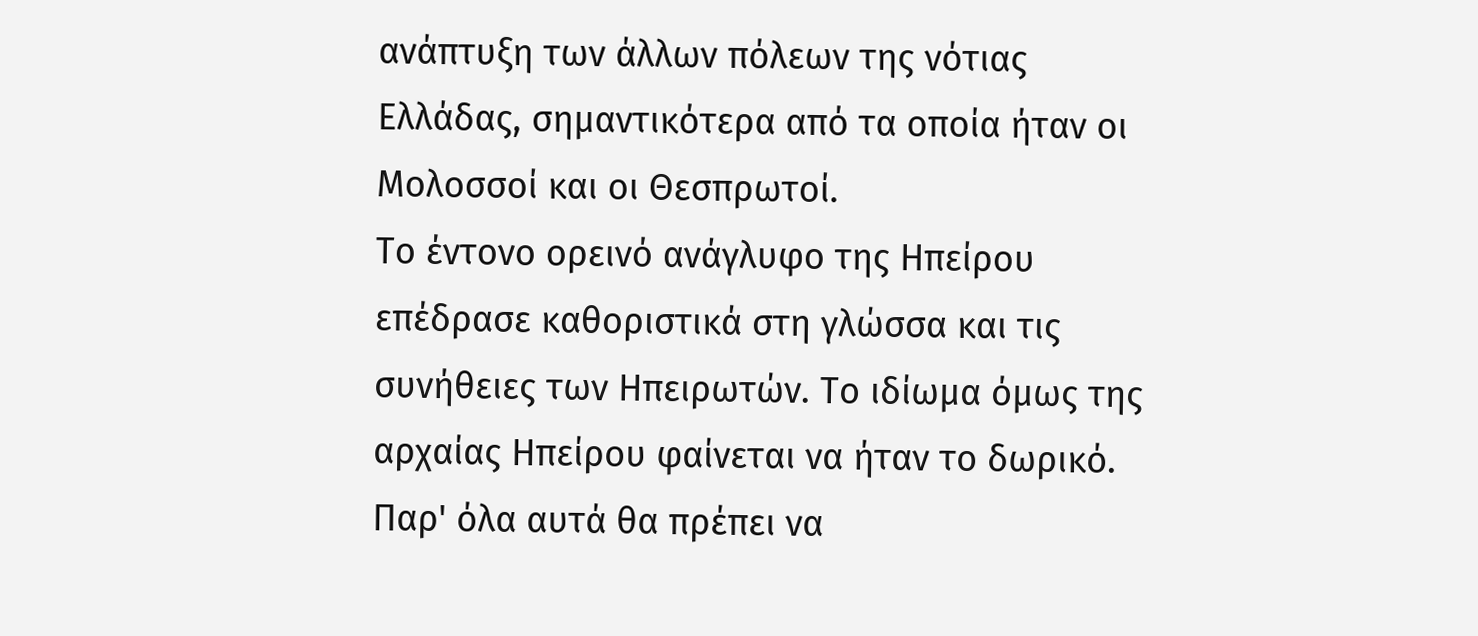ανάπτυξη των άλλων πόλεων της νότιας Ελλάδας, σημαντικότερα από τα οποία ήταν οι Μολοσσοί και οι Θεσπρωτοί.
Το έντονο ορεινό ανάγλυφο της Ηπείρου επέδρασε καθοριστικά στη γλώσσα και τις συνήθειες των Ηπειρωτών. Το ιδίωμα όμως της αρχαίας Ηπείρου φαίνεται να ήταν το δωρικό. Παρ' όλα αυτά θα πρέπει να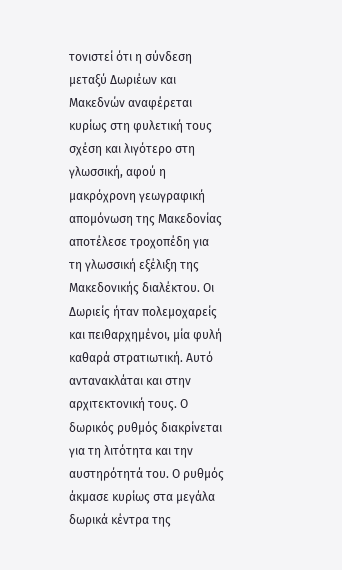τονιστεί ότι η σύνδεση μεταξύ Δωριέων και Μακεδνών αναφέρεται κυρίως στη φυλετική τους σχέση και λιγότερο στη γλωσσική, αφού η μακρόχρονη γεωγραφική απομόνωση της Μακεδονίας αποτέλεσε τροχοπέδη για τη γλωσσική εξέλιξη της Μακεδονικής διαλέκτου. Οι Δωριείς ήταν πολεμοχαρείς και πειθαρχημένοι, μία φυλή καθαρά στρατιωτική. Αυτό αντανακλάται και στην αρχιτεκτονική τους. Ο δωρικός ρυθμός διακρίνεται για τη λιτότητα και την αυστηρότητά του. Ο ρυθμός άκμασε κυρίως στα μεγάλα δωρικά κέντρα της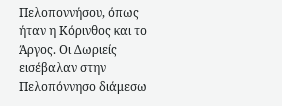Πελοποννήσου, όπως ήταν η Κόρινθος και το Άργος. Οι Δωριείς εισέβαλαν στην Πελοπόννησο διάμεσω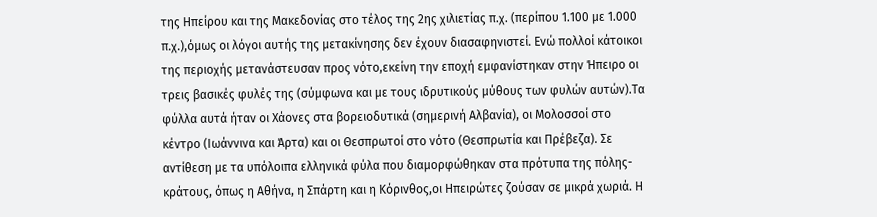της Ηπείρου και της Μακεδονίας στο τέλος της 2ης χιλιετίας π.χ. (περίπου 1.100 με 1.000 π.χ.),όμως οι λόγοι αυτής της μετακίνησης δεν έχουν διασαφηνιστεί. Ενώ πολλοί κάτοικοι της περιοχής μετανάστευσαν προς νότο,εκείνη την εποχή εμφανίστηκαν στην Ήπειρο οι τρεις βασικές φυλές της (σύμφωνα και με τους ιδρυτικούς μύθους των φυλών αυτών).Τα φύλλα αυτά ήταν οι Χάονες στα βορειοδυτικά (σημερινή Αλβανία), οι Μολοσσοί στο κέντρο (Ιωάννινα και Άρτα) και οι Θεσπρωτοί στο νότο (Θεσπρωτία και Πρέβεζα). Σε αντίθεση με τα υπόλοιπα ελληνικά φύλα που διαμορφώθηκαν στα πρότυπα της πόλης-κράτους, όπως η Αθήνα, η Σπάρτη και η Κόρινθος,οι Ηπειρώτες ζούσαν σε μικρά χωριά. Η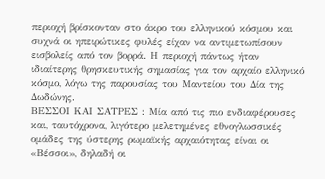περιοχή βρίσκονταν στο άκρο του ελληνικού κόσμου και συχνά οι ηπειρώτικες φυλές είχαν να αντιμετωπίσουν εισβολείς από τον βορρά. Η περιοχή πάντως ήταν ιδιαίτερης θρησκευτικής σημασίας για τον αρχαίο ελληνικό κόσμο, λόγω της παρουσίας του Μαντείου του Δία της Δωδώνης.
ΒΕΣΣΟΙ ΚΑΙ ΣΑΤΡΕΣ : Μία από τις πιο ενδιαφέρουσες και, ταυτόχρονα, λιγότερο μελετημένες εθνογλωσσικές ομάδες της ύστερης ρωμαϊκής αρχαιότητας είναι οι «Βέσσοι», δηλαδή οι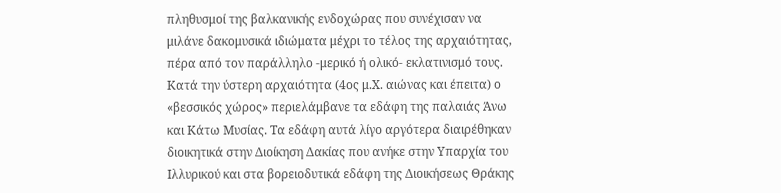πληθυσμοί της βαλκανικής ενδοχώρας που συνέχισαν να μιλάνε δακομυσικά ιδιώματα μέχρι το τέλος της αρχαιότητας, πέρα από τον παράλληλο -μερικό ή ολικό- εκλατινισμό τους. Κατά την ύστερη αρχαιότητα (4ος μ.Χ. αιώνας και έπειτα) ο «βεσσικός χώρος» περιελάμβανε τα εδάφη της παλαιάς Άνω και Κάτω Μυσίας. Τα εδάφη αυτά λίγο αργότερα διαιρέθηκαν διοικητικά στην Διοίκηση Δακίας που ανήκε στην Υπαρχία του Ιλλυρικού και στα βορειοδυτικά εδάφη της Διοικήσεως Θράκης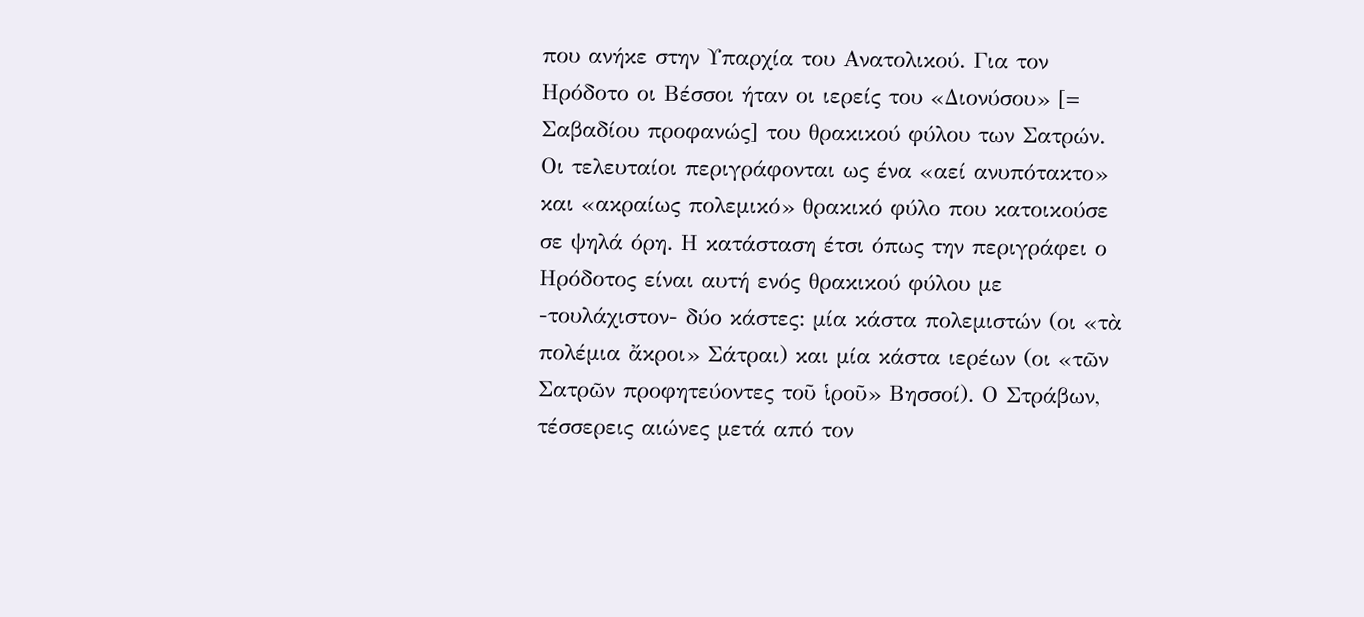που ανήκε στην Υπαρχία του Ανατολικού. Για τον Ηρόδοτο οι Βέσσοι ήταν οι ιερείς του «Διονύσου» [= Σαβαδίου προφανώς] του θρακικού φύλου των Σατρών. Οι τελευταίοι περιγράφονται ως ένα «αεί ανυπότακτο» και «ακραίως πολεμικό» θρακικό φύλο που κατοικούσε σε ψηλά όρη. Η κατάσταση έτσι όπως την περιγράφει ο Ηρόδοτος είναι αυτή ενός θρακικού φύλου με -τουλάχιστον- δύο κάστες: μία κάστα πολεμιστών (οι «τὰ πολέμια ἄκροι» Σάτραι) και μία κάστα ιερέων (οι «τῶν Σατρῶν προφητεύοντες τοῦ ἱροῦ» Βησσοί). Ο Στράβων, τέσσερεις αιώνες μετά από τον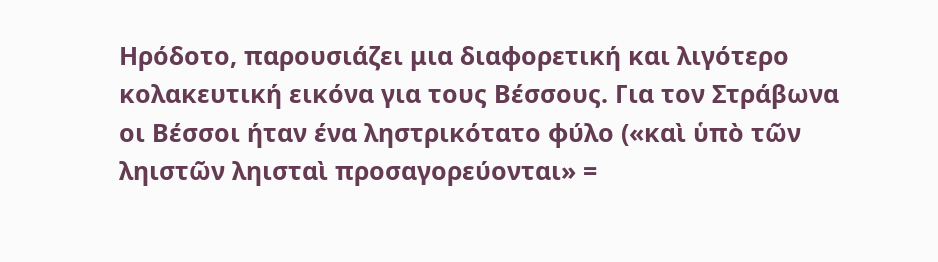Ηρόδοτο, παρουσιάζει μια διαφορετική και λιγότερο κολακευτική εικόνα για τους Βέσσους. Για τον Στράβωνα οι Βέσσοι ήταν ένα ληστρικότατο φύλο («καὶ ὑπὸ τῶν ληιστῶν ληισταὶ προσαγορεύονται» =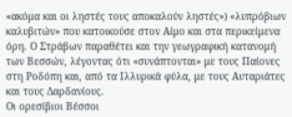«ακόμα και οι ληστές τους αποκαλούν ληστές») «λυπρόβιων καλυβιτών» που κατοικούσε στον Αίμο και στα περικείμενα όρη. Ο Στράβων παραθέτει και την γεωγραφική κατανομή των Βεσσών, λέγοντας ότι «συνάπτονται» με τους Παίονες στη Ροδόπη και, από τα Ιλλυρικά φύλα, με τους Αυταριάτες και τους Δαρδανίους.
Οι ορεσίβιοι Βέσσοι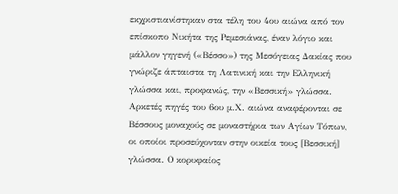εκχριστιανίστηκαν στα τέλη του 4ου αιώνα από τον επίσκοπο Νικήτα της Ρεμεσιάνας, έναν λόγιο και μάλλον γηγενή («Βέσσο») της Μεσόγειας Δακίας που γνώριζε άπταιστα τη Λατινική και την Ελληνική γλώσσα και, προφανώς, την «Βεσσική» γλώσσα. Αρκετές πηγές του 6ου μ.Χ. αιώνα αναφέρονται σε Βέσσους μοναχούς σε μοναστήρια των Αγίων Τόπων, οι οποίοι προσεύχονταν στην οικεία τους [Βεσσική] γλώσσα. Ο κορυφαίος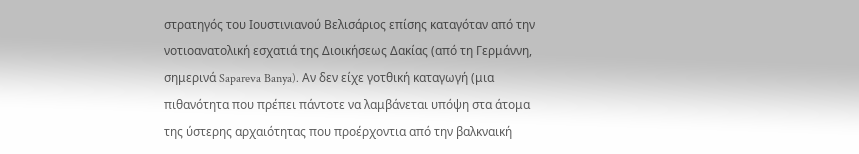στρατηγός του Ιουστινιανού Βελισάριος επίσης καταγόταν από την νοτιοανατολική εσχατιά της Διοικήσεως Δακίας (από τη Γερμάννη, σημερινά Sapareva Banya). Αν δεν είχε γοτθική καταγωγή (μια πιθανότητα που πρέπει πάντοτε να λαμβάνεται υπόψη στα άτομα της ύστερης αρχαιότητας που προέρχοντια από την βαλκναική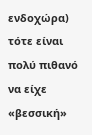ενδοχώρα) τότε είναι πολύ πιθανό να είχε «βεσσική»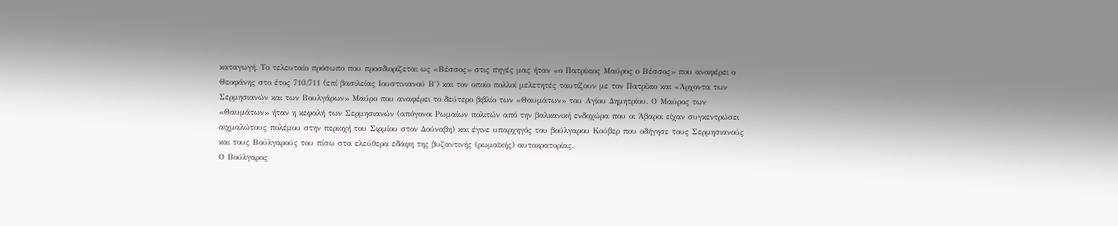καταγωγή. Το τελευταίο πρόσωπο που προσδιορίζεται ως «Βέσσος» στις πηγές μας ήταν «ο Πατρίκιος Μαύρος ο Βέσσος» που αναφέρει ο Θεοφάνης στο έτος 710/711 (επί βασιλείας Ιουστινιανού Β΄) και τον οποίο πολλοί μελετητές ταυτίζουν με τον Πατρίκιο και «Άρχοντα των Σερμησιανών και των Βουλγάρων» Μαύρο που αναφέρει το δεύτερο βιβλίο των «Θαυμάτων» του Αγίου Δημητρίου. Ο Μαύρος των «Θαυμάτων» ήταν η κεφαλή των Σερμησιανών (απόγονοι Ρωμαίων πολιτών από την βαλκανική ενδοχώρα που οι Άβαροι είχαν συγκεντρώσει αιχμαλώτους πολέμου στην περιοχή του Σιρμίου στον Δούναβη) και έγινε υπαρχηγός του βούλγαρου Κούβερ που οδήγησε τους Σερμησιανούς και τους Βούλγαρούς του πίσω στα ελεύθερα εδάφη της βυζαντινής (ρωμαϊκής) αυτοκρατορίας.
Ο Βούλγαρος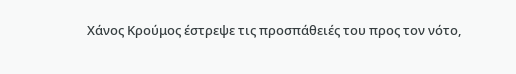Χάνος Κρούμος έστρεψε τις προσπάθειές του προς τον νότο,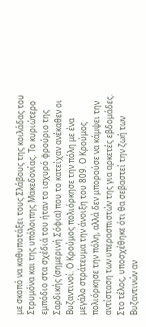με σκοπό να καθυποτάξει τους Σλάβους της κοιλάδας του Στρυμόνα και της υπόλοιπης Μακεδονίας. Το κυριώτερο εμπόδιο στα σχέδιά του ήταν το ισχυρό φρούριο της Σαρδικής (σημερινή Σόφια) που το κατείχαν ανέκαθεν οι Βυζαντινοί. Ο Κρούμος πολιόρκησε την πόλη με ένα μεγάλο στράτευμα την άνοιξη του 809. Ο Κρούμος πολιόρκησε την πόλη, αλλά δεν μπορούσε να κάμψει την αντίσταση των υπερασπιστών της για αρκετές εβδομάδες. Στο τέλος, υποσχέθηκε ότι θα σεβαστεί την ζωή των Βυζαντινών αν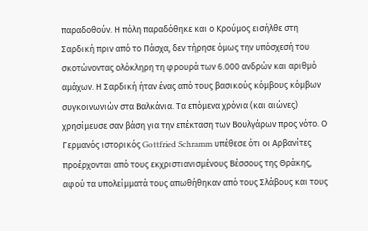παραδοθούν. Η πόλη παραδόθηκε και ο Κρούμος εισήλθε στη Σαρδική πριν από το Πάσχα, δεν τήρησε όμως την υπόσχεσή του σκοτώνοντας ολόκληρη τη φρουρά των 6.000 ανδρών και αριθμό αμάχων. Η Σαρδική ήταν ένας από τους βασικούς κόμβους κόμβων συγκοινωνιών στα Βαλκάνια. Τα επόμενα χρόνια (και αιώνες) χρησίμευσε σαν βάση για την επέκταση των Βουλγάρων προς νότο. Ο Γερμανός ιστορικός Gottfried Schramm υπέθεσε ότι οι Αρβανίτες προέρχονται από τους εκχριστιανισμένους Βέσσους της Θράκης, αφού τα υπολείμματά τους απωθήθηκαν από τους Σλάβους και τους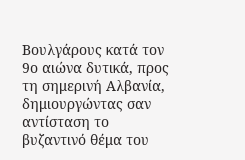Βουλγάρους κατά τον 9ο αιώνα δυτικά, προς τη σημερινή Αλβανία, δημιουργώντας σαν αντίσταση το βυζαντινό θέμα του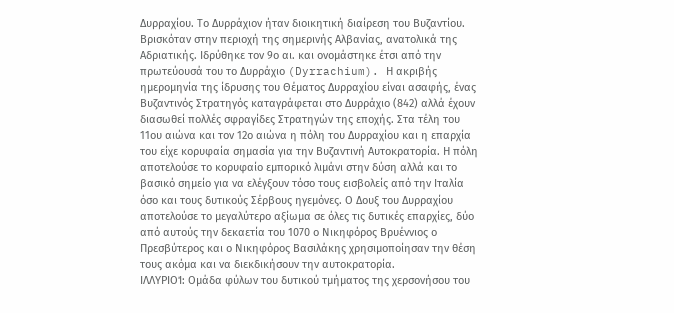Δυρραχίου. Το Δυρράχιον ήταν διοικητική διαίρεση του Βυζαντίου. Βρισκόταν στην περιοχή της σημερινής Αλβανίας, ανατολικά της Αδριατικής. Ιδρύθηκε τον 9ο αι. και ονομάστηκε έτσι από την πρωτεύουσά του το Δυρράχιο (Dyrrachium). Η ακριβής ημερομηνία της ίδρυσης του Θέματος Δυρραχίου είναι ασαφής, ένας Βυζαντινός Στρατηγός καταγράφεται στο Δυρράχιο (842) αλλά έχουν διασωθεί πολλές σφραγίδες Στρατηγών της εποχής. Στα τέλη του 11ου αιώνα και τον 12ο αιώνα η πόλη του Δυρραχίου και η επαρχία του είχε κορυφαία σημασία για την Βυζαντινή Αυτοκρατορία. Η πόλη αποτελούσε το κορυφαίο εμπορικό λιμάνι στην δύση αλλά και το βασικό σημείο για να ελέγξουν τόσο τους εισβολείς από την Ιταλία όσο και τους δυτικούς Σέρβους ηγεμόνες. Ο Δουξ του Δυρραχίου αποτελούσε το μεγαλύτερο αξίωμα σε όλες τις δυτικές επαρχίες, δύο από αυτούς την δεκαετία του 1070 ο Νικηφόρος Βρυέννιος ο Πρεσβύτερος και ο Νικηφόρος Βασιλάκης χρησιμοποίησαν την θέση τους ακόμα και να διεκδικήσουν την αυτοκρατορία.
ΙΛΛΥΡΙΟΊ: Ομάδα φύλων του δυτικού τμήματος της χερσονήσου του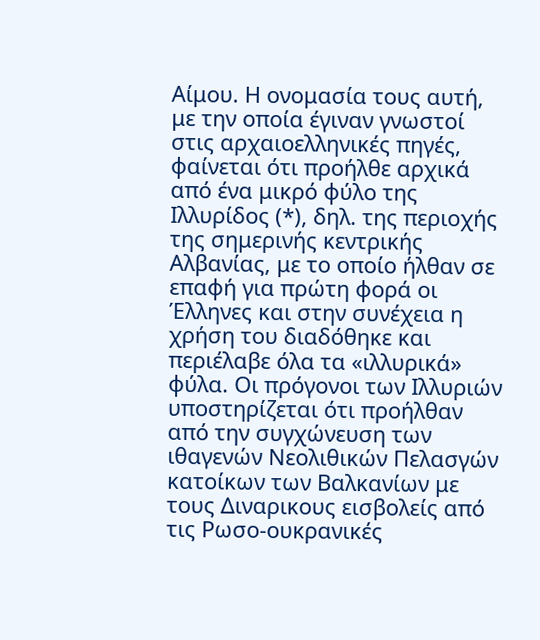Αίμου. Η ονομασία τους αυτή, με την οποία έγιναν γνωστοί στις αρχαιοελληνικές πηγές, φαίνεται ότι προήλθε αρχικά από ένα μικρό φύλο της Ιλλυρίδος (*), δηλ. της περιοχής της σημερινής κεντρικής Αλβανίας, με το οποίο ήλθαν σε επαφή για πρώτη φορά οι Έλληνες και στην συνέχεια η χρήση του διαδόθηκε και περιέλαβε όλα τα «ιλλυρικά» φύλα. Οι πρόγονοι των Ιλλυριών υποστηρίζεται ότι προήλθαν από την συγχώνευση των ιθαγενών Νεολιθικών Πελασγών κατοίκων των Βαλκανίων με τους Διναρικους εισβολείς από τις Ρωσο-ουκρανικές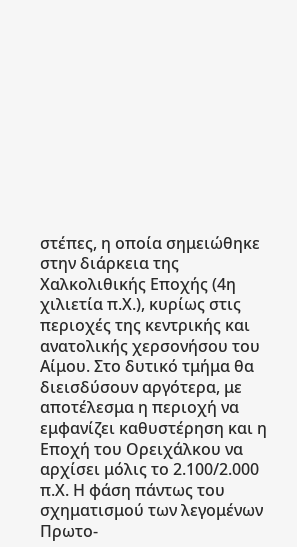στέπες, η οποία σημειώθηκε στην διάρκεια της Χαλκολιθικής Εποχής (4η χιλιετία π.Χ.), κυρίως στις περιοχές της κεντρικής και ανατολικής χερσονήσου του Αίμου. Στο δυτικό τμήμα θα διεισδύσουν αργότερα, με αποτέλεσμα η περιοχή να εμφανίζει καθυστέρηση και η Εποχή του Ορειχάλκου να αρχίσει μόλις το 2.100/2.000 π.Χ. Η φάση πάντως του σχηματισμού των λεγομένων Πρωτο-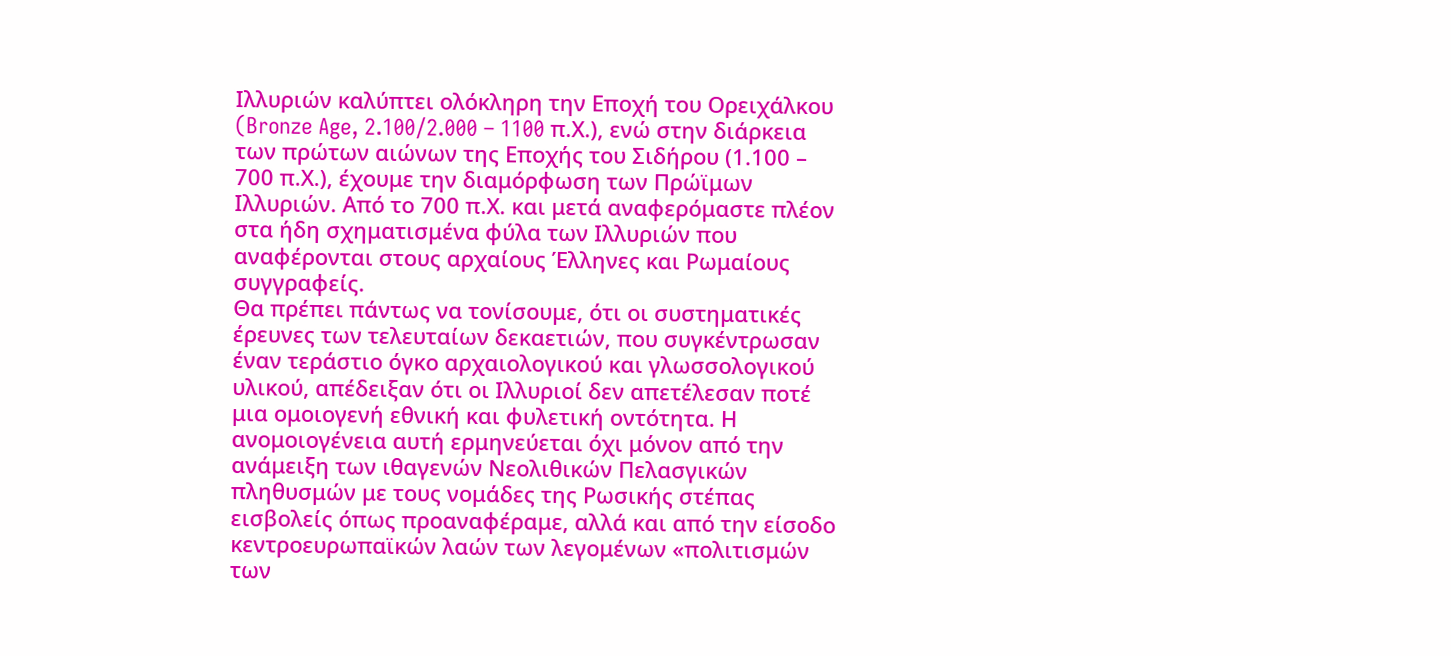Ιλλυριών καλύπτει ολόκληρη την Εποχή του Ορειχάλκου (Bronze Age, 2.100/2.000 – 1100 π.Χ.), ενώ στην διάρκεια των πρώτων αιώνων της Εποχής του Σιδήρου (1.100 – 700 π.Χ.), έχουμε την διαμόρφωση των Πρώϊμων Ιλλυριών. Από το 700 π.Χ. και μετά αναφερόμαστε πλέον στα ήδη σχηματισμένα φύλα των Ιλλυριών που αναφέρονται στους αρχαίους Έλληνες και Ρωμαίους συγγραφείς.
Θα πρέπει πάντως να τονίσουμε, ότι οι συστηματικές έρευνες των τελευταίων δεκαετιών, που συγκέντρωσαν έναν τεράστιο όγκο αρχαιολογικού και γλωσσολογικού υλικού, απέδειξαν ότι οι Ιλλυριοί δεν απετέλεσαν ποτέ μια ομοιογενή εθνική και φυλετική οντότητα. Η ανομοιογένεια αυτή ερμηνεύεται όχι μόνον από την ανάμειξη των ιθαγενών Νεολιθικών Πελασγικών πληθυσμών με τους νομάδες της Ρωσικής στέπας εισβολείς όπως προαναφέραμε, αλλά και από την είσοδο κεντροευρωπαϊκών λαών των λεγομένων «πολιτισμών των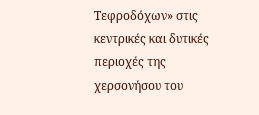Τεφροδόχων» στις κεντρικές και δυτικές περιοχές της χερσονήσου του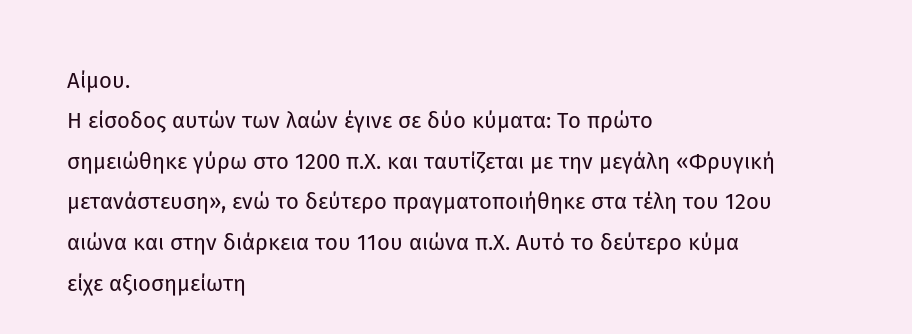Αίμου.
Η είσοδος αυτών των λαών έγινε σε δύο κύματα: Το πρώτο σημειώθηκε γύρω στο 1200 π.Χ. και ταυτίζεται με την μεγάλη «Φρυγική μετανάστευση», ενώ το δεύτερο πραγματοποιήθηκε στα τέλη του 12ου αιώνα και στην διάρκεια του 11ου αιώνα π.Χ. Αυτό το δεύτερο κύμα είχε αξιοσημείωτη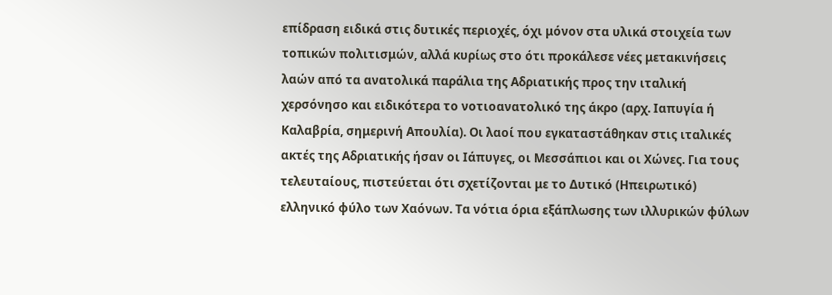επίδραση ειδικά στις δυτικές περιοχές, όχι μόνον στα υλικά στοιχεία των τοπικών πολιτισμών, αλλά κυρίως στο ότι προκάλεσε νέες μετακινήσεις λαών από τα ανατολικά παράλια της Αδριατικής προς την ιταλική χερσόνησο και ειδικότερα το νοτιοανατολικό της άκρο (αρχ. Ιαπυγία ή Καλαβρία, σημερινή Απουλία). Οι λαοί που εγκαταστάθηκαν στις ιταλικές ακτές της Αδριατικής ήσαν οι Ιάπυγες, οι Μεσσάπιοι και οι Χώνες. Για τους τελευταίους, πιστεύεται ότι σχετίζονται με το Δυτικό (Ηπειρωτικό) ελληνικό φύλο των Χαόνων. Τα νότια όρια εξάπλωσης των ιλλυρικών φύλων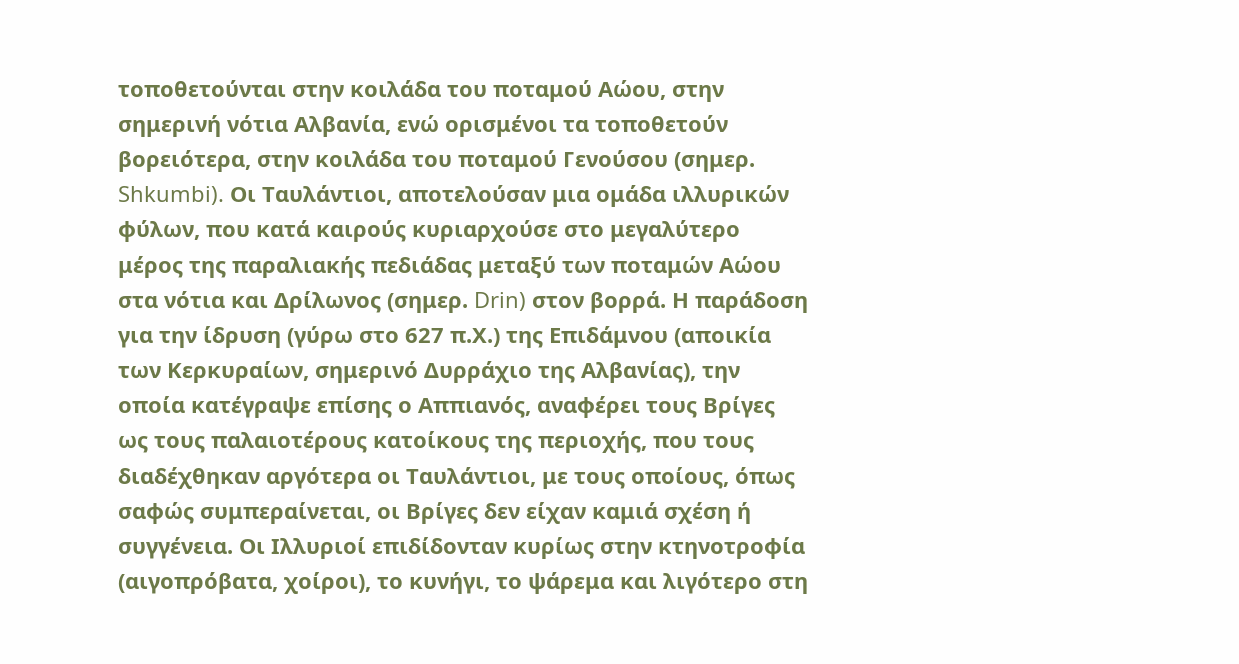τοποθετούνται στην κοιλάδα του ποταμού Αώου, στην σημερινή νότια Αλβανία, ενώ ορισμένοι τα τοποθετούν βορειότερα, στην κοιλάδα του ποταμού Γενούσου (σημερ. Shkumbi). Οι Ταυλάντιοι, αποτελούσαν μια ομάδα ιλλυρικών φύλων, που κατά καιρούς κυριαρχούσε στο μεγαλύτερο μέρος της παραλιακής πεδιάδας μεταξύ των ποταμών Αώου στα νότια και Δρίλωνος (σημερ. Drin) στον βορρά. Η παράδοση για την ίδρυση (γύρω στο 627 π.Χ.) της Επιδάμνου (αποικία των Κερκυραίων, σημερινό Δυρράχιο της Αλβανίας), την οποία κατέγραψε επίσης ο Αππιανός, αναφέρει τους Βρίγες ως τους παλαιοτέρους κατοίκους της περιοχής, που τους διαδέχθηκαν αργότερα οι Ταυλάντιοι, με τους οποίους, όπως σαφώς συμπεραίνεται, οι Βρίγες δεν είχαν καμιά σχέση ή συγγένεια. Οι Ιλλυριοί επιδίδονταν κυρίως στην κτηνοτροφία (αιγοπρόβατα, χοίροι), το κυνήγι, το ψάρεμα και λιγότερο στη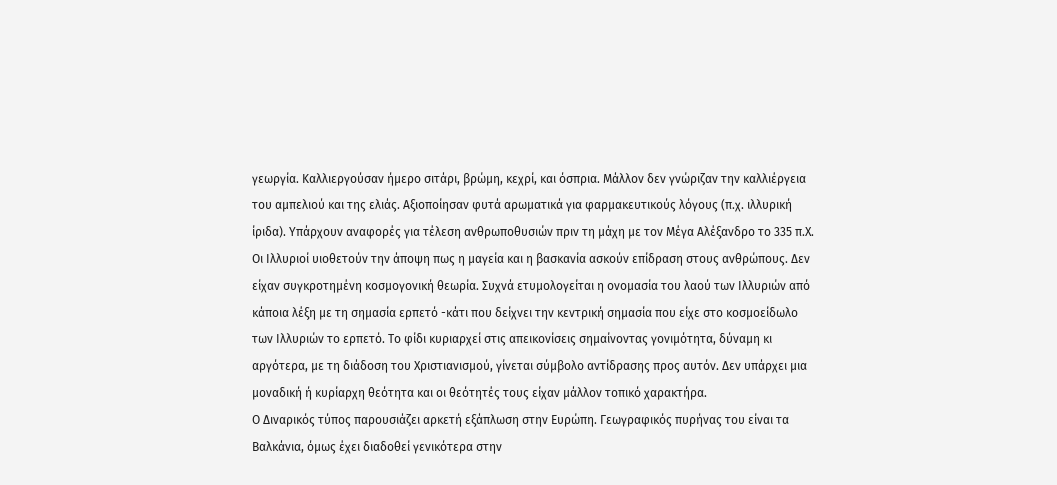γεωργία. Καλλιεργούσαν ήμερο σιτάρι, βρώμη, κεχρί, και όσπρια. Μάλλον δεν γνώριζαν την καλλιέργεια του αμπελιού και της ελιάς. Αξιοποίησαν φυτά αρωματικά για φαρμακευτικούς λόγους (π.χ. ιλλυρική ίριδα). Υπάρχουν αναφορές για τέλεση ανθρωποθυσιών πριν τη μάχη με τον Μέγα Αλέξανδρο το 335 π.Χ. Οι Ιλλυριοί υιοθετούν την άποψη πως η μαγεία και η βασκανία ασκούν επίδραση στους ανθρώπους. Δεν είχαν συγκροτημένη κοσμογονική θεωρία. Συχνά ετυμολογείται η ονομασία του λαού των Ιλλυριών από κάποια λέξη με τη σημασία ερπετό -κάτι που δείχνει την κεντρική σημασία που είχε στο κοσμοείδωλο των Ιλλυριών το ερπετό. Το φίδι κυριαρχεί στις απεικονίσεις σημαίνοντας γονιμότητα, δύναμη κι αργότερα, με τη διάδοση του Χριστιανισμού, γίνεται σύμβολο αντίδρασης προς αυτόν. Δεν υπάρχει μια μοναδική ή κυρίαρχη θεότητα και οι θεότητές τους είχαν μάλλον τοπικό χαρακτήρα.
Ο Διναρικός τύπος παρουσιάζει αρκετή εξάπλωση στην Ευρώπη. Γεωγραφικός πυρήνας του είναι τα Βαλκάνια, όμως έχει διαδοθεί γενικότερα στην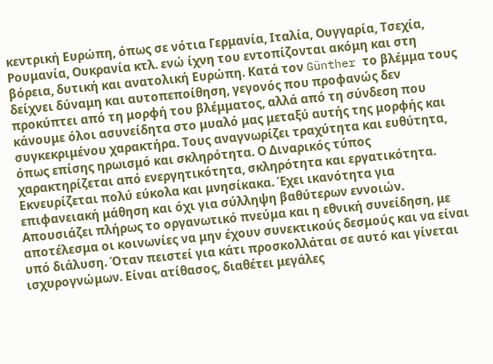κεντρική Ευρώπη, όπως σε νότια Γερμανία, Ιταλία, Ουγγαρία, Τσεχία, Ρουμανία, Ουκρανία κτλ. ενώ ίχνη του εντοπίζονται ακόμη και στη βόρεια, δυτική και ανατολική Ευρώπη. Κατά τον Günther το βλέμμα τους δείχνει δύναμη και αυτοπεποίθηση, γεγονός που προφανώς δεν προκύπτει από τη μορφή του βλέμματος, αλλά από τη σύνδεση που κάνουμε όλοι ασυνείδητα στο μυαλό μας μεταξύ αυτής της μορφής και συγκεκριμένου χαρακτήρα. Τους αναγνωρίζει τραχύτητα και ευθύτητα, όπως επίσης ηρωισμό και σκληρότητα. Ο Διναρικός τύπος χαρακτηρίζεται από ενεργητικότητα, σκληρότητα και εργατικότητα. Εκνευρίζεται πολύ εύκολα και μνησίκακα. Έχει ικανότητα για επιφανειακή μάθηση και όχι για σύλληψη βαθύτερων εννοιών. Απουσιάζει πλήρως το οργανωτικό πνεύμα και η εθνική συνείδηση, με αποτέλεσμα οι κοινωνίες να μην έχουν συνεκτικούς δεσμούς και να είναι υπό διάλυση. Όταν πειστεί για κάτι προσκολλάται σε αυτό και γίνεται ισχυρογνώμων. Είναι ατίθασος, διαθέτει μεγάλες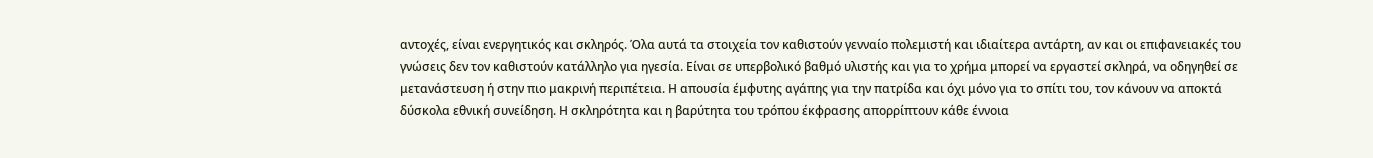αντοχές, είναι ενεργητικός και σκληρός. Όλα αυτά τα στοιχεία τον καθιστούν γενναίο πολεμιστή και ιδιαίτερα αντάρτη, αν και οι επιφανειακές του γνώσεις δεν τον καθιστούν κατάλληλο για ηγεσία. Είναι σε υπερβολικό βαθμό υλιστής και για το χρήμα μπορεί να εργαστεί σκληρά, να οδηγηθεί σε μετανάστευση ή στην πιο μακρινή περιπέτεια. Η απουσία έμφυτης αγάπης για την πατρίδα και όχι μόνο για το σπίτι του, τον κάνουν να αποκτά δύσκολα εθνική συνείδηση. Η σκληρότητα και η βαρύτητα του τρόπου έκφρασης απορρίπτουν κάθε έννοια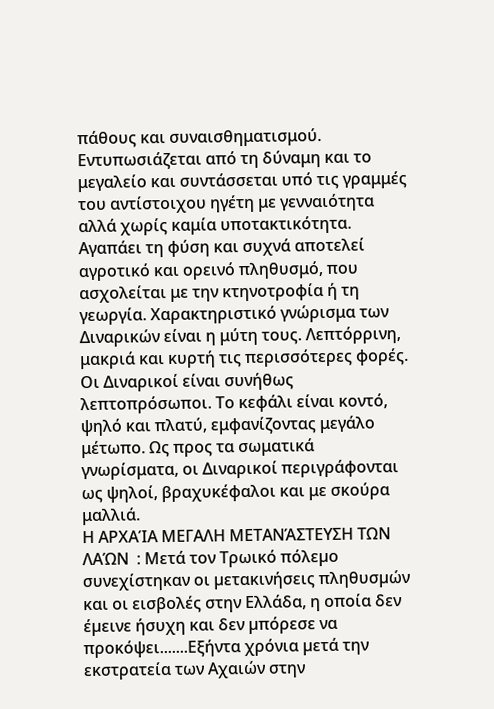πάθους και συναισθηματισμού. Εντυπωσιάζεται από τη δύναμη και το μεγαλείο και συντάσσεται υπό τις γραμμές του αντίστοιχου ηγέτη με γενναιότητα αλλά χωρίς καμία υποτακτικότητα. Αγαπάει τη φύση και συχνά αποτελεί αγροτικό και ορεινό πληθυσμό, που ασχολείται με την κτηνοτροφία ή τη γεωργία. Χαρακτηριστικό γνώρισμα των Διναρικών είναι η μύτη τους. Λεπτόρρινη, μακριά και κυρτή τις περισσότερες φορές. Οι Διναρικοί είναι συνήθως λεπτοπρόσωποι. Το κεφάλι είναι κοντό, ψηλό και πλατύ, εμφανίζοντας μεγάλο μέτωπο. Ως προς τα σωματικά γνωρίσματα, οι Διναρικοί περιγράφονται ως ψηλοί, βραχυκέφαλοι και με σκούρα μαλλιά.
Η ΑΡΧΑΊΑ ΜΕΓΑΛΗ ΜΕΤΑΝΆΣΤΕΥΣΗ ΤΩΝ ΛΑΏΝ  : Μετά τον Τρωικό πόλεµο συνεχίστηκαν οι µετακινήσεις πληθυσµών και οι εισβολές στην Ελλάδα, η οποία δεν έµεινε ήσυχη και δεν µπόρεσε να προκόψει.......Εξήντα χρόνια µετά την εκστρατεία των Αχαιών στην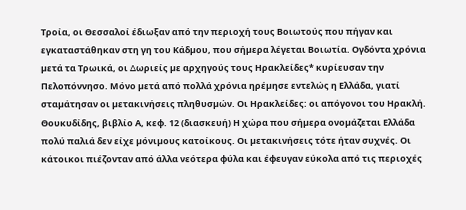Τροία, οι Θεσσαλοί έδιωξαν από την περιοχή τους Βοιωτούς που πήγαν και εγκαταστάθηκαν στη γη του Κάδµου, που σήµερα λέγεται Βοιωτία. Oγδόντα χρόνια µετά τα Τρωικά, οι ∆ωριείς µε αρχηγούς τους Ηρακλείδες* κυρίευσαν την Πελοπόννησο. Μόνο µετά από πολλά χρόνια ηρέµησε εντελώς η Ελλάδα, γιατί σταµάτησαν οι µετακινήσεις πληθυσµών. Οι Ηρακλείδες: οι απόγονοι του Ηρακλή. Θουκυδίδης, βιβλίο Α, κεφ. 12 (διασκευή) Η χώρα που σήµερα ονοµάζεται Ελλάδα πολύ παλιά δεν είχε µόνιµους κατοίκους. Oι µετακινήσεις τότε ήταν συχνές. Oι κάτοικοι πιέζονταν από άλλα νεότερα φύλα και έφευγαν εύκολα από τις περιοχές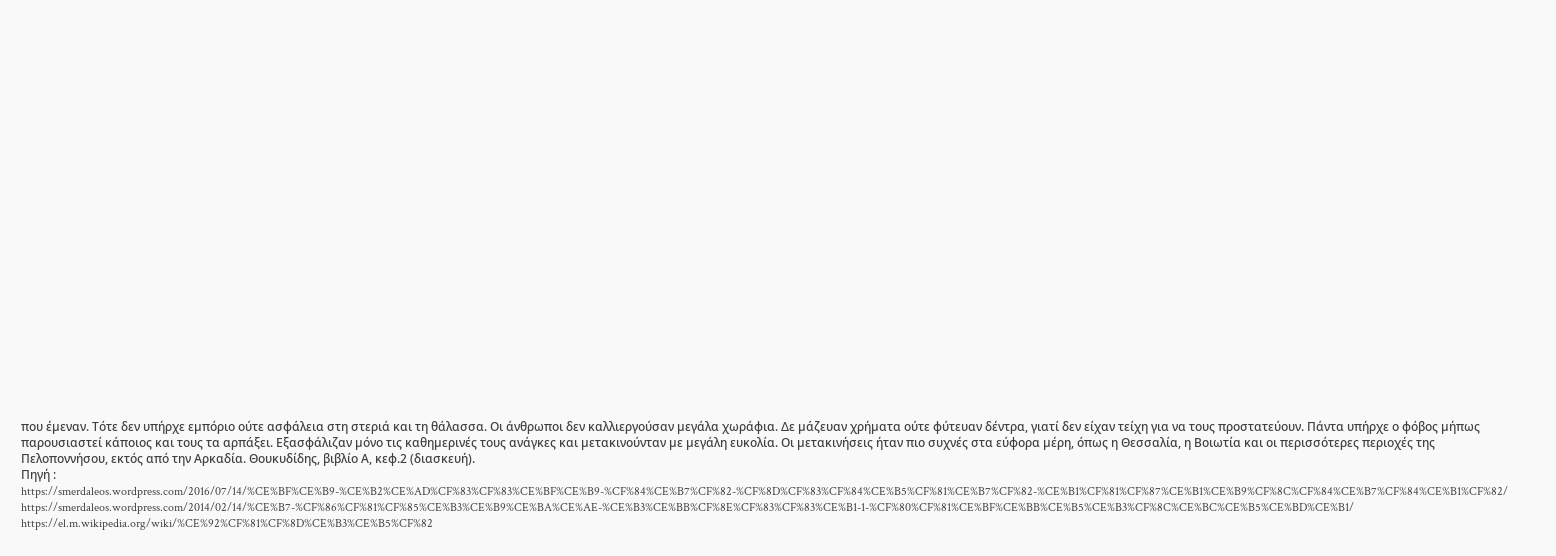που έµεναν. Τότε δεν υπήρχε εµπόριο ούτε ασφάλεια στη στεριά και τη θάλασσα. Oι άνθρωποι δεν καλλιεργούσαν µεγάλα χωράφια. ∆ε µάζευαν χρήµατα ούτε φύτευαν δέντρα, γιατί δεν είχαν τείχη για να τους προστατεύουν. Πάντα υπήρχε ο φόβος µήπως παρουσιαστεί κάποιος και τους τα αρπάξει. Εξασφάλιζαν µόνο τις καθηµερινές τους ανάγκες και µετακινούνταν µε µεγάλη ευκολία. Oι µετακινήσεις ήταν πιο συχνές στα εύφορα µέρη, όπως η Θεσσαλία, η Βοιωτία και οι περισσότερες περιοχές της Πελοποννήσου, εκτός από την Αρκαδία. Θουκυδίδης, βιβλίο Α, κεφ.2 (διασκευή).
Πηγή :
https://smerdaleos.wordpress.com/2016/07/14/%CE%BF%CE%B9-%CE%B2%CE%AD%CF%83%CF%83%CE%BF%CE%B9-%CF%84%CE%B7%CF%82-%CF%8D%CF%83%CF%84%CE%B5%CF%81%CE%B7%CF%82-%CE%B1%CF%81%CF%87%CE%B1%CE%B9%CF%8C%CF%84%CE%B7%CF%84%CE%B1%CF%82/
https://smerdaleos.wordpress.com/2014/02/14/%CE%B7-%CF%86%CF%81%CF%85%CE%B3%CE%B9%CE%BA%CE%AE-%CE%B3%CE%BB%CF%8E%CF%83%CF%83%CE%B1-1-%CF%80%CF%81%CE%BF%CE%BB%CE%B5%CE%B3%CF%8C%CE%BC%CE%B5%CE%BD%CE%B1/
https://el.m.wikipedia.org/wiki/%CE%92%CF%81%CF%8D%CE%B3%CE%B5%CF%82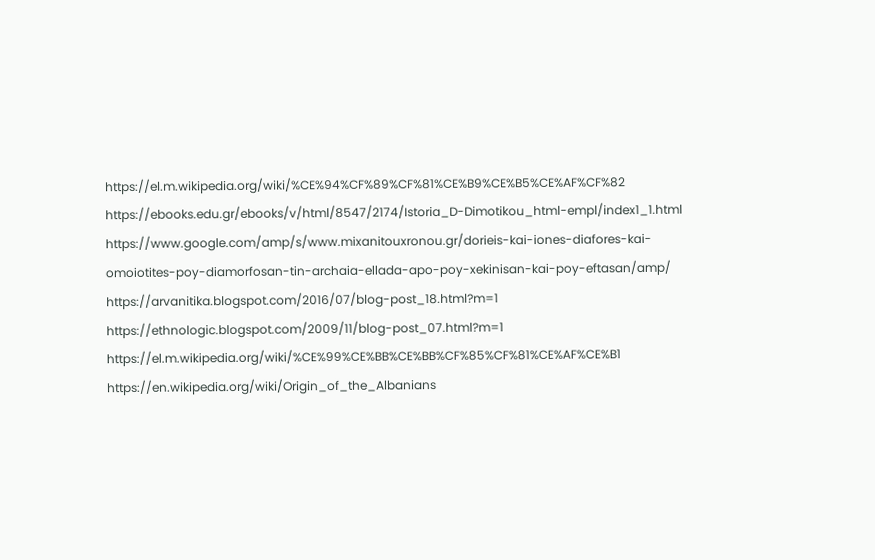https://el.m.wikipedia.org/wiki/%CE%94%CF%89%CF%81%CE%B9%CE%B5%CE%AF%CF%82
https://ebooks.edu.gr/ebooks/v/html/8547/2174/Istoria_D-Dimotikou_html-empl/index1_1.html
https://www.google.com/amp/s/www.mixanitouxronou.gr/dorieis-kai-iones-diafores-kai-omoiotites-poy-diamorfosan-tin-archaia-ellada-apo-poy-xekinisan-kai-poy-eftasan/amp/
https://arvanitika.blogspot.com/2016/07/blog-post_18.html?m=1
https://ethnologic.blogspot.com/2009/11/blog-post_07.html?m=1
https://el.m.wikipedia.org/wiki/%CE%99%CE%BB%CE%BB%CF%85%CF%81%CE%AF%CE%B1
https://en.wikipedia.org/wiki/Origin_of_the_Albanians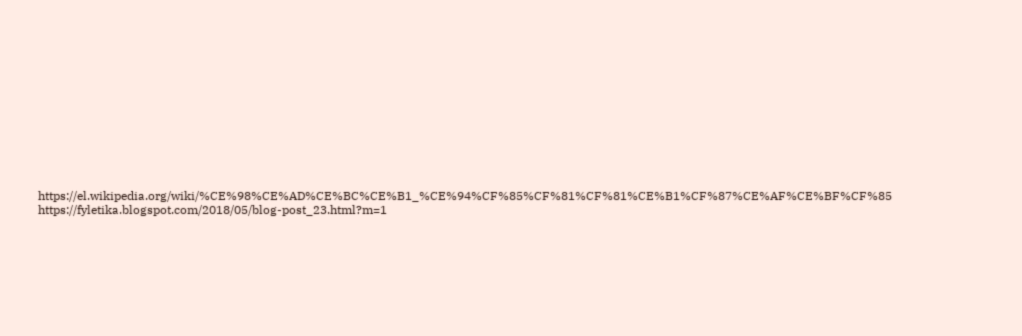https://el.wikipedia.org/wiki/%CE%98%CE%AD%CE%BC%CE%B1_%CE%94%CF%85%CF%81%CF%81%CE%B1%CF%87%CE%AF%CE%BF%CF%85
https://fyletika.blogspot.com/2018/05/blog-post_23.html?m=1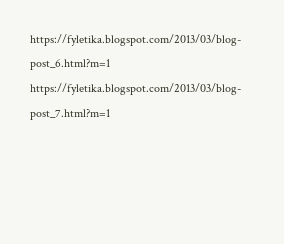https://fyletika.blogspot.com/2013/03/blog-post_6.html?m=1
https://fyletika.blogspot.com/2013/03/blog-post_7.html?m=1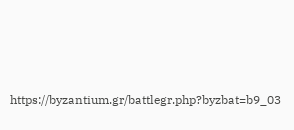https://byzantium.gr/battlegr.php?byzbat=b9_03